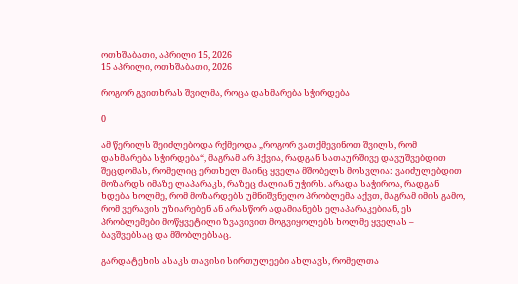ოთხშაბათი, აპრილი 15, 2026
15 აპრილი, ოთხშაბათი, 2026

როგორ გვითხრას შვილმა, როცა დახმარება სჭირდება

0

ამ წერილს შეიძლებოდა რქმეოდა „როგორ ვათქმევინოთ შვილს, რომ დახმარება სჭირდება“, მაგრამ არ ჰქვია, რადგან სათაურშივე დავუშვებდით შეცდომას, რომელიც ერთხელ მაინც ყველა მშობელს მოსვლია: ვაიძულებდით მოზარდს იმაზე ლაპარაკს, რაზეც ძალიან უჭირს. არადა საჭიროა, რადგან ხდება ხოლმე, რომ მოზარდებს უმნიშვნელო პრობლემა აქვთ, მაგრამ იმის გამო, რომ ვერავის უზიარებენ ან არასწორ ადამიანებს ელაპარაკებიან, ეს პრობლემები მოწყვეტილი ზვავივით მოგვიყოლებს ხოლმე ყველას – ბავშვებსაც და მშობლებსაც.

გარდატეხის ასაკს თავისი სირთულეები ახლავს, რომელთა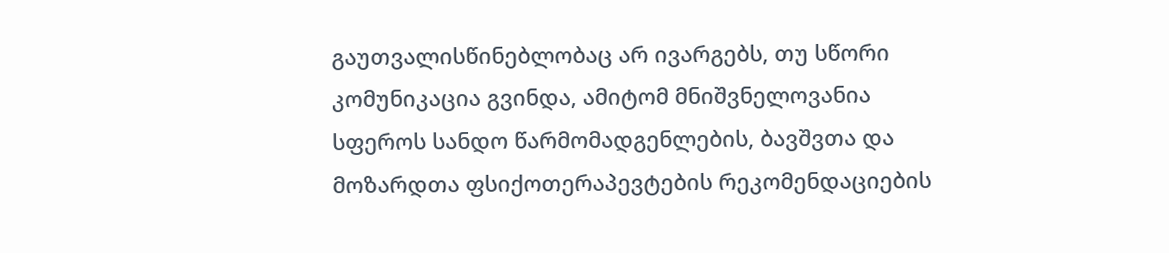გაუთვალისწინებლობაც არ ივარგებს, თუ სწორი კომუნიკაცია გვინდა, ამიტომ მნიშვნელოვანია სფეროს სანდო წარმომადგენლების, ბავშვთა და მოზარდთა ფსიქოთერაპევტების რეკომენდაციების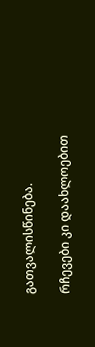გათვალისწინება.

რჩევები კი დაახლოებით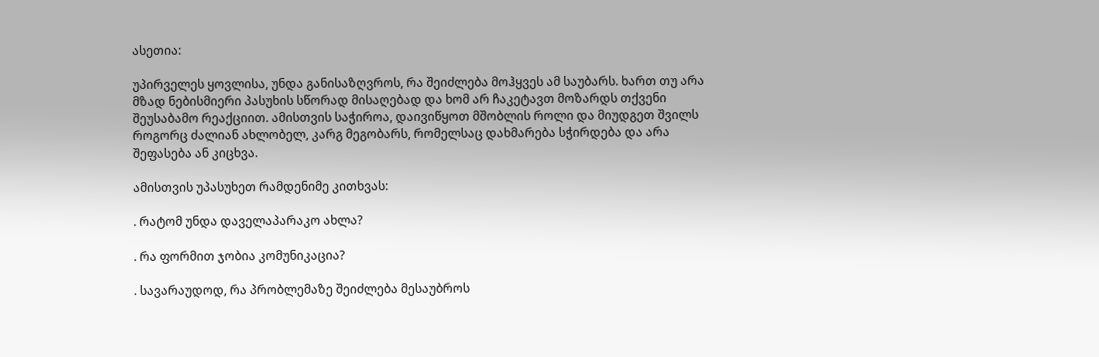ასეთია:

უპირველეს ყოვლისა, უნდა განისაზღვროს, რა შეიძლება მოჰყვეს ამ საუბარს. ხართ თუ არა მზად ნებისმიერი პასუხის სწორად მისაღებად და ხომ არ ჩაკეტავთ მოზარდს თქვენი შეუსაბამო რეაქციით. ამისთვის საჭიროა, დაივიწყოთ მშობლის როლი და მიუდგეთ შვილს როგორც ძალიან ახლობელ, კარგ მეგობარს, რომელსაც დახმარება სჭირდება და არა შეფასება ან კიცხვა.

ამისთვის უპასუხეთ რამდენიმე კითხვას:

. რატომ უნდა დაველაპარაკო ახლა?

. რა ფორმით ჯობია კომუნიკაცია?

. სავარაუდოდ, რა პრობლემაზე შეიძლება მესაუბროს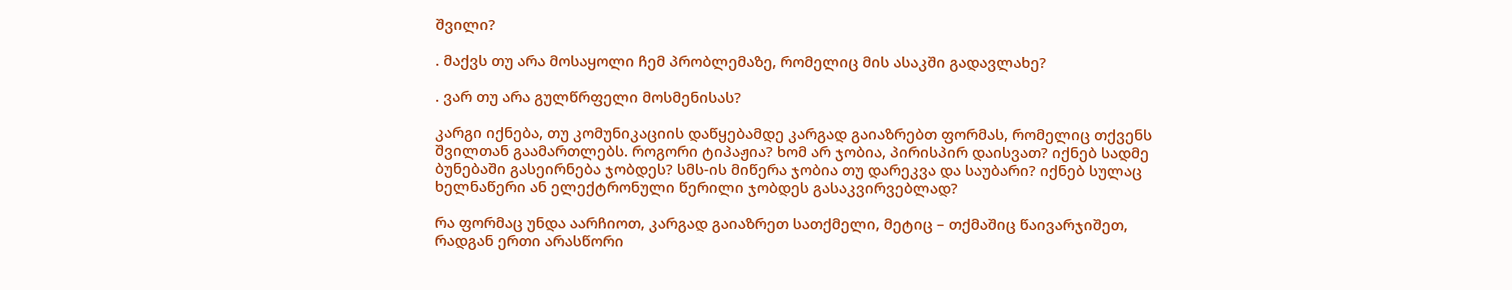შვილი?

. მაქვს თუ არა მოსაყოლი ჩემ პრობლემაზე, რომელიც მის ასაკში გადავლახე?

. ვარ თუ არა გულწრფელი მოსმენისას?

კარგი იქნება, თუ კომუნიკაციის დაწყებამდე კარგად გაიაზრებთ ფორმას, რომელიც თქვენს შვილთან გაამართლებს. როგორი ტიპაჟია? ხომ არ ჯობია, პირისპირ დაისვათ? იქნებ სადმე ბუნებაში გასეირნება ჯობდეს? სმს-ის მიწერა ჯობია თუ დარეკვა და საუბარი? იქნებ სულაც ხელნაწერი ან ელექტრონული წერილი ჯობდეს გასაკვირვებლად?

რა ფორმაც უნდა აარჩიოთ, კარგად გაიაზრეთ სათქმელი, მეტიც – თქმაშიც წაივარჯიშეთ, რადგან ერთი არასწორი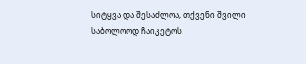სიტყვა და შესაძლოა, თქვენი შვილი საბოლოოდ ჩაიკეტოს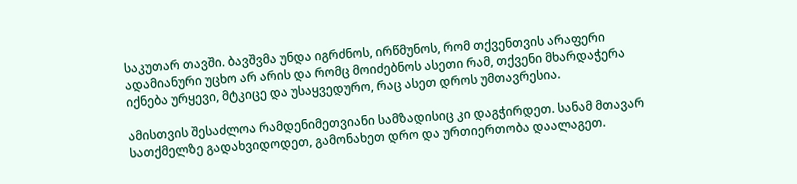საკუთარ თავში. ბავშვმა უნდა იგრძნოს, ირწმუნოს, რომ თქვენთვის არაფერი ადამიანური უცხო არ არის და რომც მოიძებნოს ასეთი რამ, თქვენი მხარდაჭერა იქნება ურყევი, მტკიცე და უსაყვედურო, რაც ასეთ დროს უმთავრესია.

ამისთვის შესაძლოა რამდენიმეთვიანი სამზადისიც კი დაგჭირდეთ. სანამ მთავარ სათქმელზე გადახვიდოდეთ, გამონახეთ დრო და ურთიერთობა დაალაგეთ.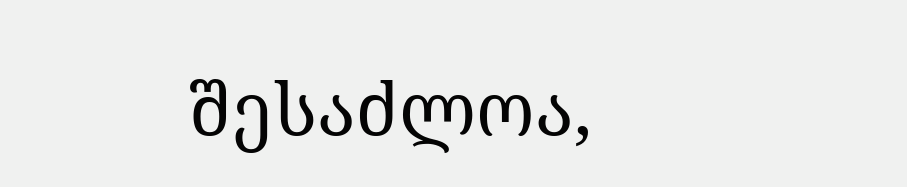შესაძლოა,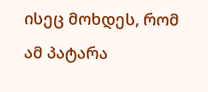ისეც მოხდეს, რომ ამ პატარა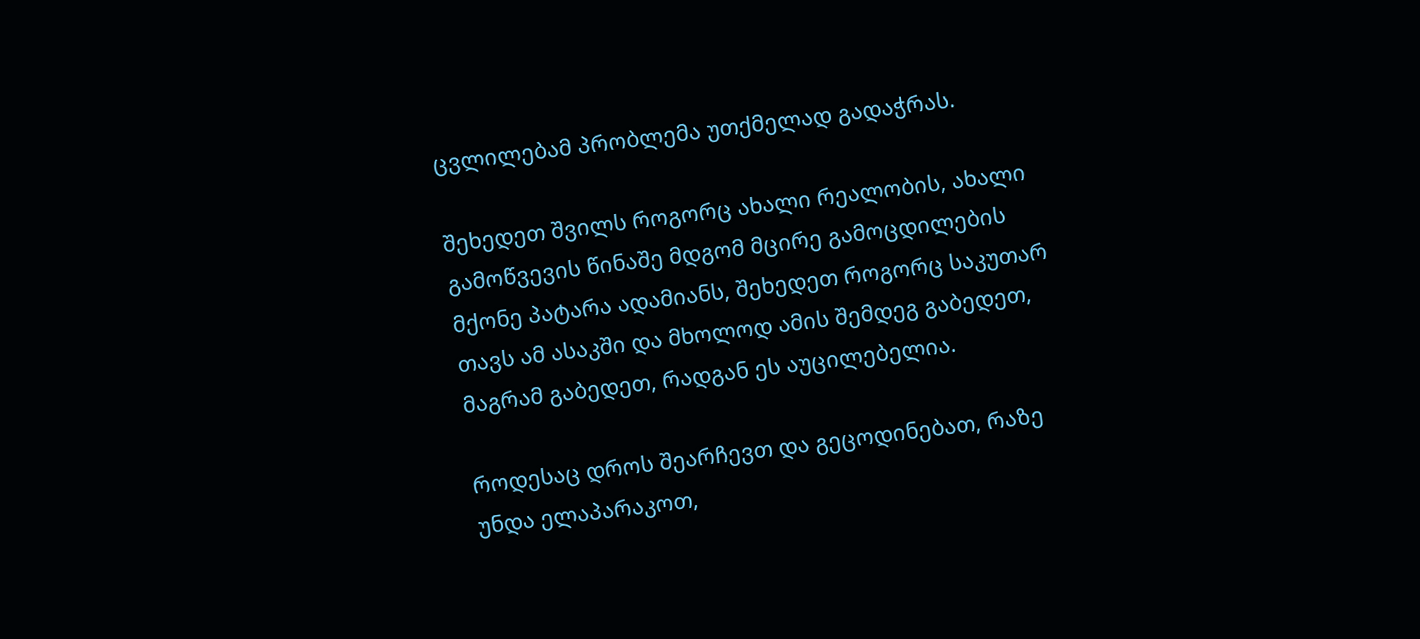ცვლილებამ პრობლემა უთქმელად გადაჭრას.

შეხედეთ შვილს როგორც ახალი რეალობის, ახალი გამოწვევის წინაშე მდგომ მცირე გამოცდილების მქონე პატარა ადამიანს, შეხედეთ როგორც საკუთარ თავს ამ ასაკში და მხოლოდ ამის შემდეგ გაბედეთ, მაგრამ გაბედეთ, რადგან ეს აუცილებელია.

როდესაც დროს შეარჩევთ და გეცოდინებათ, რაზე უნდა ელაპარაკოთ,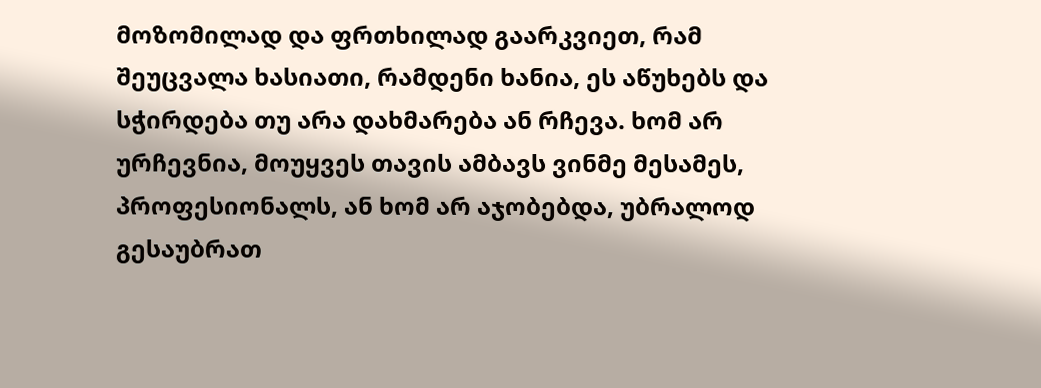მოზომილად და ფრთხილად გაარკვიეთ, რამ შეუცვალა ხასიათი, რამდენი ხანია, ეს აწუხებს და სჭირდება თუ არა დახმარება ან რჩევა. ხომ არ ურჩევნია, მოუყვეს თავის ამბავს ვინმე მესამეს, პროფესიონალს, ან ხომ არ აჯობებდა, უბრალოდ გესაუბრათ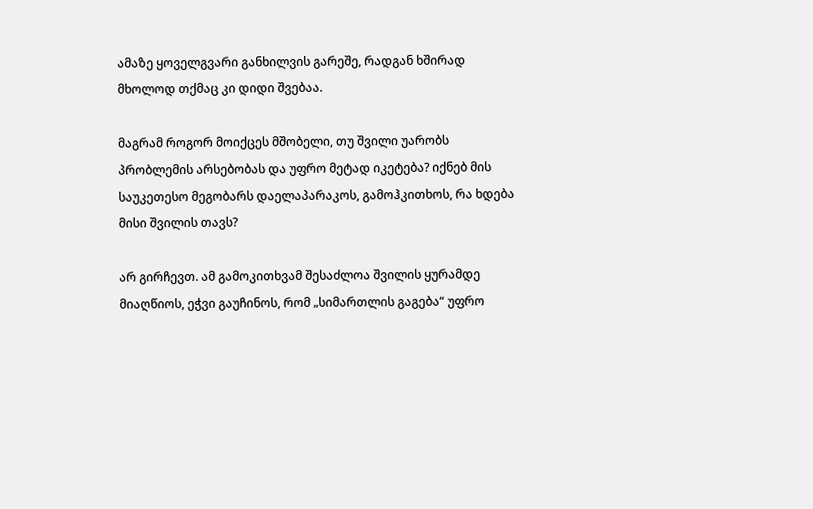ამაზე ყოველგვარი განხილვის გარეშე, რადგან ხშირად მხოლოდ თქმაც კი დიდი შვებაა.

მაგრამ როგორ მოიქცეს მშობელი, თუ შვილი უარობს პრობლემის არსებობას და უფრო მეტად იკეტება? იქნებ მის საუკეთესო მეგობარს დაელაპარაკოს, გამოჰკითხოს, რა ხდება მისი შვილის თავს?

არ გირჩევთ. ამ გამოკითხვამ შესაძლოა შვილის ყურამდე მიაღწიოს, ეჭვი გაუჩინოს, რომ „სიმართლის გაგება“ უფრო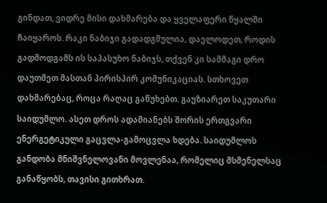გინდათ, ვიდრე მისი დახმარება და ყველაფერი წყალში ჩაიყაროს. რაკი ნაბიჯი გადადგმულია, დაელოდეთ, როდის გადმოდგამს ის საპასუხო ნაბიჯს, თქვენ კი სამმაგი დრო დაუთმეთ მასთან პირისპირ კომუნიკაციას. სთხოვეთ დახმარებაც, როცა რაღაც გაწუხებთ. გაუზიარეთ საკუთარი საიდუმლო. ასეთ დროს ადამიანებს შორის ერთგვარი ენერგეტიკული გაცვლა-გამოცვლა ხდება. საიდუმლოს განდობა მნიშვნელოვანი მოვლენაა, რომელიც მსმენელსაც განაწყობს, თავისი გითხრათ.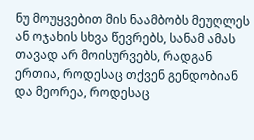ნუ მოუყვებით მის ნაამბობს მეუღლეს ან ოჯახის სხვა წევრებს, სანამ ამას თავად არ მოისურვებს, რადგან ერთია, როდესაც თქვენ გენდობიან და მეორეა, როდესაც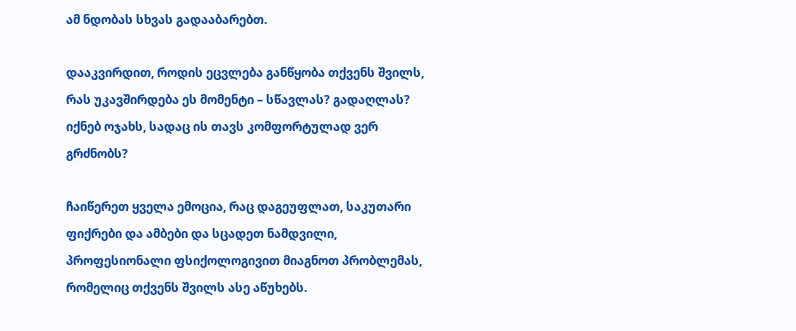ამ ნდობას სხვას გადააბარებთ.

დააკვირდით, როდის ეცვლება განწყობა თქვენს შვილს, რას უკავშირდება ეს მომენტი – სწავლას? გადაღლას? იქნებ ოჯახს, სადაც ის თავს კომფორტულად ვერ გრძნობს?

ჩაიწერეთ ყველა ემოცია, რაც დაგეუფლათ, საკუთარი ფიქრები და ამბები და სცადეთ ნამდვილი, პროფესიონალი ფსიქოლოგივით მიაგნოთ პრობლემას, რომელიც თქვენს შვილს ასე აწუხებს.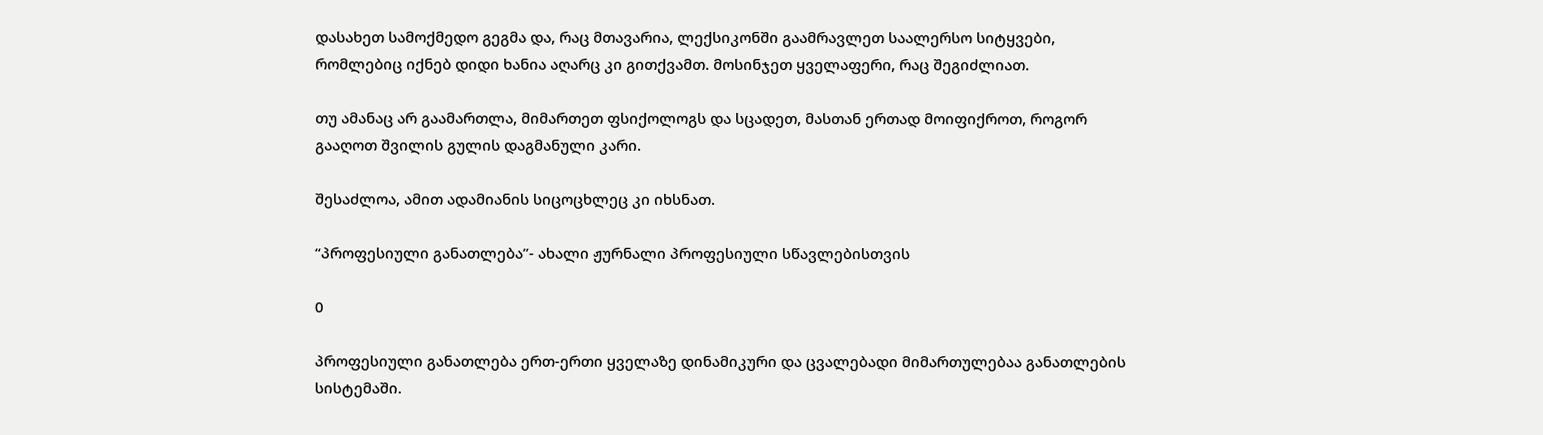დასახეთ სამოქმედო გეგმა და, რაც მთავარია, ლექსიკონში გაამრავლეთ საალერსო სიტყვები, რომლებიც იქნებ დიდი ხანია აღარც კი გითქვამთ. მოსინჯეთ ყველაფერი, რაც შეგიძლიათ.

თუ ამანაც არ გაამართლა, მიმართეთ ფსიქოლოგს და სცადეთ, მასთან ერთად მოიფიქროთ, როგორ გააღოთ შვილის გულის დაგმანული კარი.

შესაძლოა, ამით ადამიანის სიცოცხლეც კი იხსნათ.

“პროფესიული განათლება”- ახალი ჟურნალი პროფესიული სწავლებისთვის

0

პროფესიული განათლება ერთ-ერთი ყველაზე დინამიკური და ცვალებადი მიმართულებაა განათლების სისტემაში.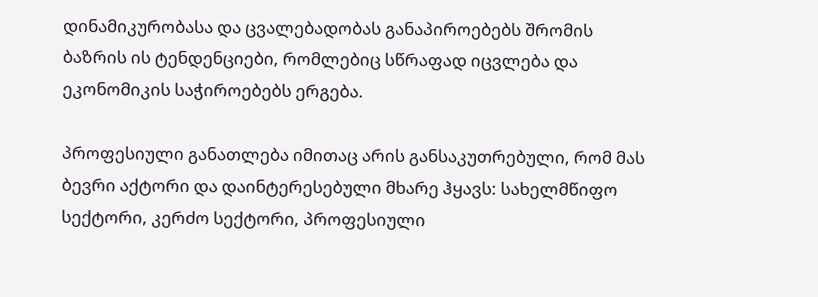დინამიკურობასა და ცვალებადობას განაპიროებებს შრომის ბაზრის ის ტენდენციები, რომლებიც სწრაფად იცვლება და ეკონომიკის საჭიროებებს ერგება.

პროფესიული განათლება იმითაც არის განსაკუთრებული, რომ მას ბევრი აქტორი და დაინტერესებული მხარე ჰყავს: სახელმწიფო სექტორი, კერძო სექტორი, პროფესიული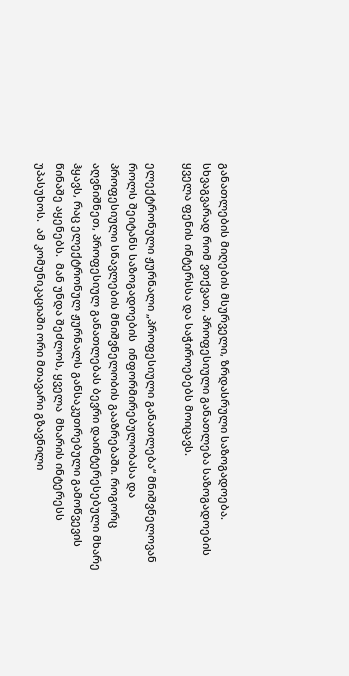განათლების მიღების მსურველი, ზრდასრული საზოგადოება. სხვაგვარად რომ ვთქვათ, პროფესიული განათლება საზოგადოების ყველა ფენის ინტერსსა და საჭიროებებს მოიცავს.

ელექტრონული ჟურნალი „პროფესიული განათლება“ მნიშვნელოვან როლს შეიტანს საზოგადოების  ინფორმირებულობასა და პროფესიული სწავლების მნიშვნელობის გააზრებაში. როგორც აღვნიშნეთ, პროფესიულ განათლებას ბევრი დაინტერესებული მხარე ჰყავს, რაც ელექტრონულ ჟურნალს განსაკუთრებული გამოწვევის წინაშე აყენებს.  მან უნდა შეძლოს, ყველა  მხარის ინტერესს უპასუხოს.  ამ კომუნიკაციაში ორი მთავარი გზავნილი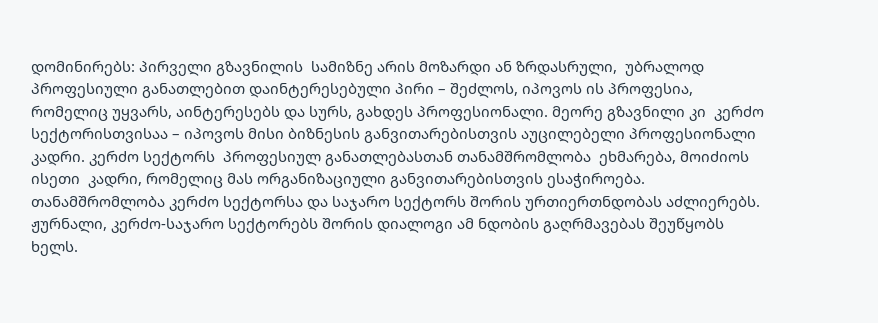დომინირებს: პირველი გზავნილის  სამიზნე არის მოზარდი ან ზრდასრული,  უბრალოდ პროფესიული განათლებით დაინტერესებული პირი – შეძლოს, იპოვოს ის პროფესია, რომელიც უყვარს, აინტერესებს და სურს, გახდეს პროფესიონალი. მეორე გზავნილი კი  კერძო სექტორისთვისაა – იპოვოს მისი ბიზნესის განვითარებისთვის აუცილებელი პროფესიონალი კადრი. კერძო სექტორს  პროფესიულ განათლებასთან თანამშრომლობა  ეხმარება, მოიძიოს ისეთი  კადრი, რომელიც მას ორგანიზაციული განვითარებისთვის ესაჭიროება. თანამშრომლობა კერძო სექტორსა და საჯარო სექტორს შორის ურთიერთნდობას აძლიერებს.  ჟურნალი, კერძო-საჯარო სექტორებს შორის დიალოგი ამ ნდობის გაღრმავებას შეუწყობს ხელს.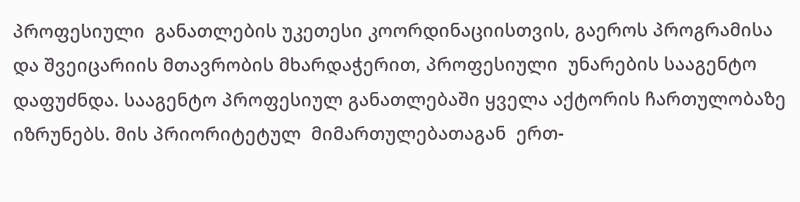პროფესიული  განათლების უკეთესი კოორდინაციისთვის, გაეროს პროგრამისა და შვეიცარიის მთავრობის მხარდაჭერით, პროფესიული  უნარების სააგენტო დაფუძნდა. სააგენტო პროფესიულ განათლებაში ყველა აქტორის ჩართულობაზე იზრუნებს. მის პრიორიტეტულ  მიმართულებათაგან  ერთ-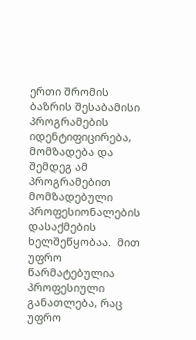ერთი შრომის ბაზრის შესაბამისი პროგრამების იდენტიფიცირება, მომზადება და შემდეგ ამ პროგრამებით მომზადებული პროფესიონალების  დასაქმების ხელშეწყობაა.  მით უფრო წარმატებულია პროფესიული განათლება, რაც უფრო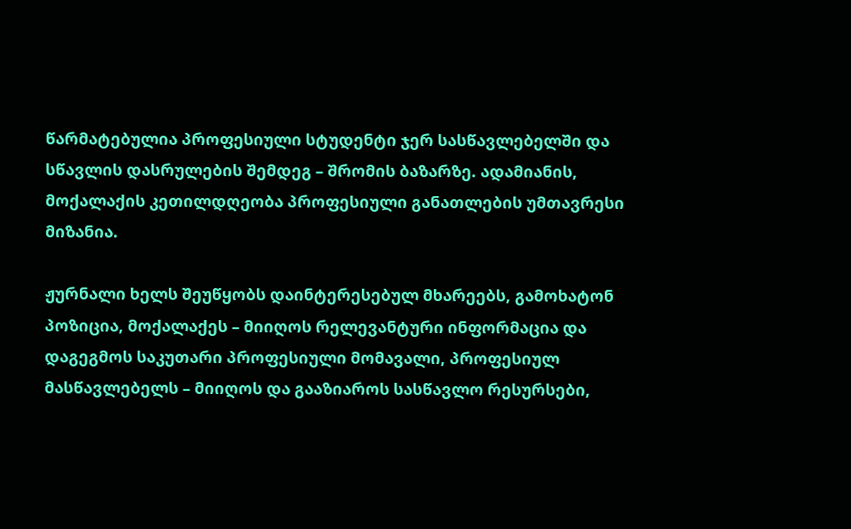წარმატებულია პროფესიული სტუდენტი ჯერ სასწავლებელში და სწავლის დასრულების შემდეგ – შრომის ბაზარზე. ადამიანის, მოქალაქის კეთილდღეობა პროფესიული განათლების უმთავრესი მიზანია.

ჟურნალი ხელს შეუწყობს დაინტერესებულ მხარეებს, გამოხატონ პოზიცია, მოქალაქეს – მიიღოს რელევანტური ინფორმაცია და დაგეგმოს საკუთარი პროფესიული მომავალი, პროფესიულ მასწავლებელს – მიიღოს და გააზიაროს სასწავლო რესურსები,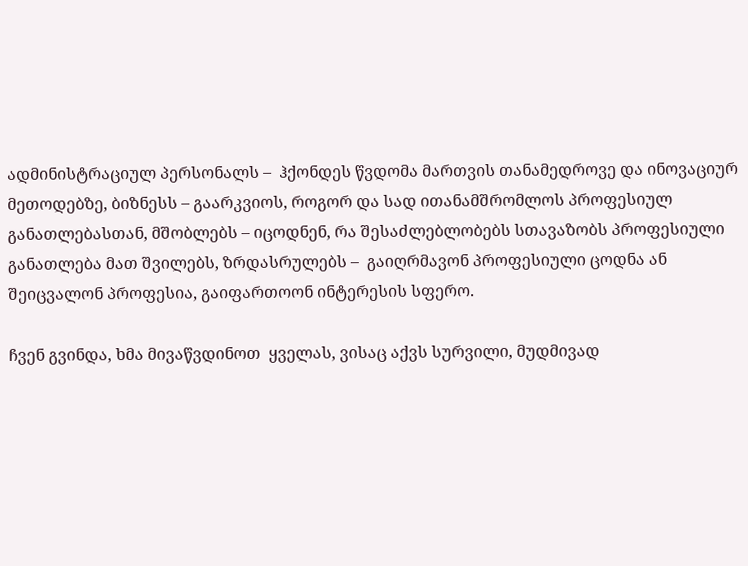ადმინისტრაციულ პერსონალს –  ჰქონდეს წვდომა მართვის თანამედროვე და ინოვაციურ მეთოდებზე, ბიზნესს – გაარკვიოს, როგორ და სად ითანამშრომლოს პროფესიულ განათლებასთან, მშობლებს – იცოდნენ, რა შესაძლებლობებს სთავაზობს პროფესიული განათლება მათ შვილებს, ზრდასრულებს –  გაიღრმავონ პროფესიული ცოდნა ან შეიცვალონ პროფესია, გაიფართოონ ინტერესის სფერო.

ჩვენ გვინდა, ხმა მივაწვდინოთ  ყველას, ვისაც აქვს სურვილი, მუდმივად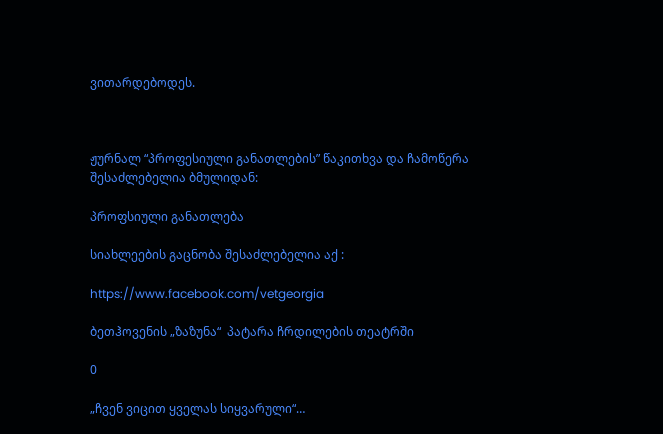ვითარდებოდეს.



ჟურნალ “პროფესიული განათლების” წაკითხვა და ჩამოწერა შესაძლებელია ბმულიდან:

პროფსიული განათლება

სიახლეების გაცნობა შესაძლებელია აქ :

https://www.facebook.com/vetgeorgia

ბეთჰოვენის „ზაზუნა“  პატარა ჩრდილების თეატრში

0

„ჩვენ ვიცით ყველას სიყვარული“…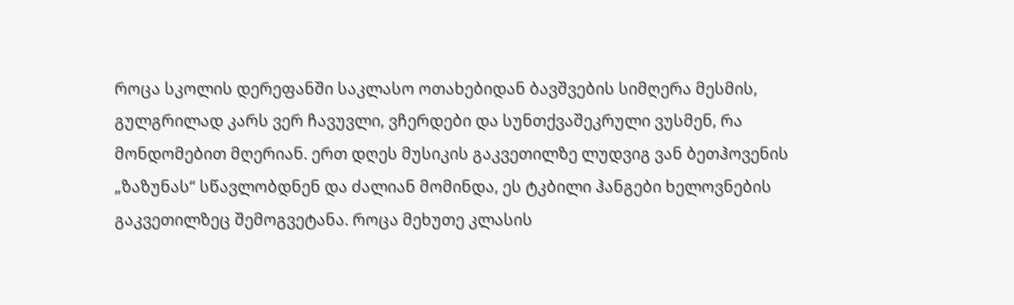როცა სკოლის დერეფანში საკლასო ოთახებიდან ბავშვების სიმღერა მესმის, გულგრილად კარს ვერ ჩავუვლი, ვჩერდები და სუნთქვაშეკრული ვუსმენ, რა მონდომებით მღერიან. ერთ დღეს მუსიკის გაკვეთილზე ლუდვიგ ვან ბეთჰოვენის „ზაზუნას“ სწავლობდნენ და ძალიან მომინდა, ეს ტკბილი ჰანგები ხელოვნების გაკვეთილზეც შემოგვეტანა. როცა მეხუთე კლასის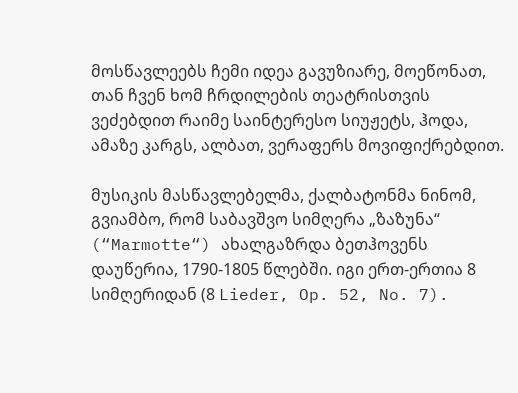მოსწავლეებს ჩემი იდეა გავუზიარე, მოეწონათ, თან ჩვენ ხომ ჩრდილების თეატრისთვის ვეძებდით რაიმე საინტერესო სიუჟეტს, ჰოდა, ამაზე კარგს, ალბათ, ვერაფერს მოვიფიქრებდით.

მუსიკის მასწავლებელმა, ქალბატონმა ნინომ, გვიამბო, რომ საბავშვო სიმღერა „ზაზუნა“ (“Marmotte“) ახალგაზრდა ბეთჰოვენს დაუწერია, 1790-1805 წლებში. იგი ერთ-ერთია 8 სიმღერიდან (8 Lieder, Op. 52, No. 7).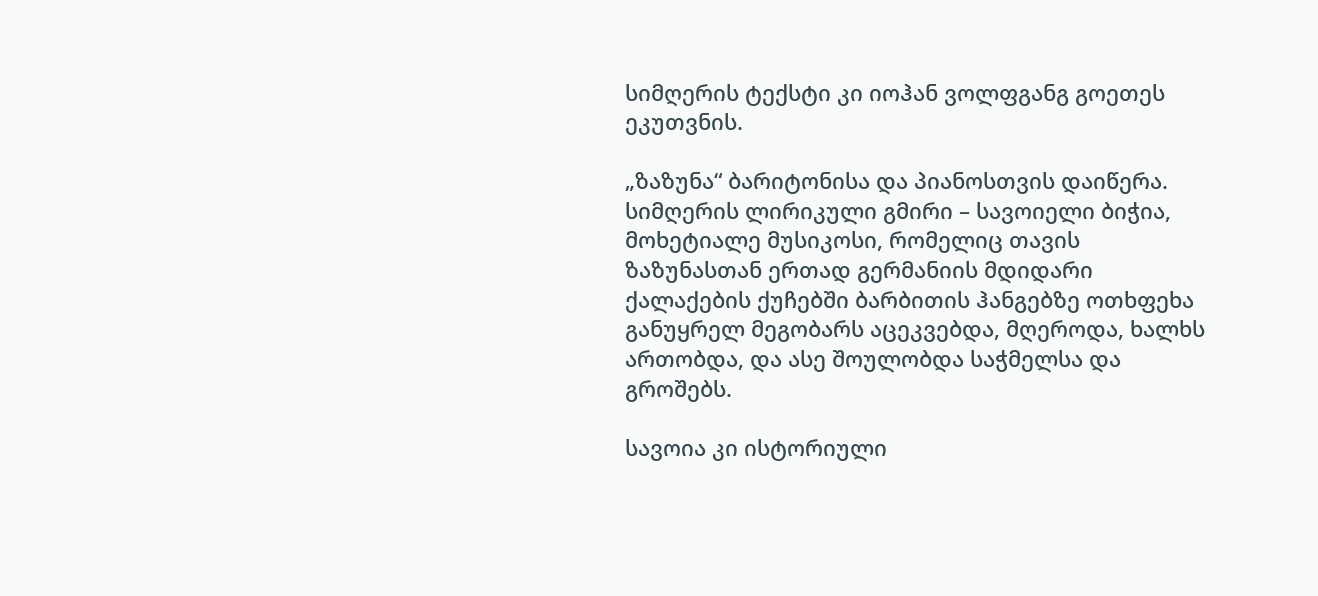სიმღერის ტექსტი კი იოჰან ვოლფგანგ გოეთეს ეკუთვნის.

„ზაზუნა“ ბარიტონისა და პიანოსთვის დაიწერა. სიმღერის ლირიკული გმირი – სავოიელი ბიჭია, მოხეტიალე მუსიკოსი, რომელიც თავის ზაზუნასთან ერთად გერმანიის მდიდარი ქალაქების ქუჩებში ბარბითის ჰანგებზე ოთხფეხა განუყრელ მეგობარს აცეკვებდა, მღეროდა, ხალხს ართობდა, და ასე შოულობდა საჭმელსა და გროშებს.

სავოია კი ისტორიული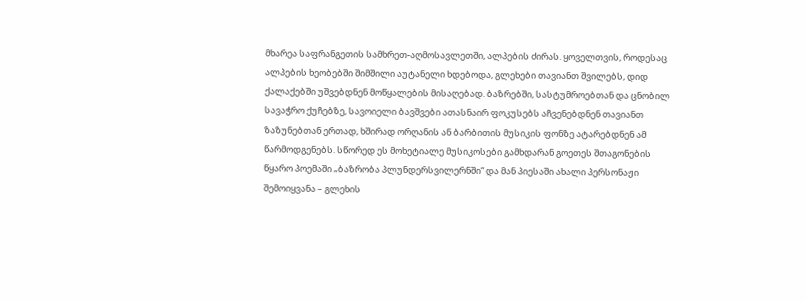მხარეა საფრანგეთის სამხრეთ-აღმოსავლეთში, ალპების ძირას. ყოველთვის, როდესაც ალპების ხეობებში შიმშილი აუტანელი ხდებოდა, გლეხები თავიანთ შვილებს, დიდ ქალაქებში უშვებდნენ მოწყალების მისაღებად. ბაზრებში, სასტუმროებთან და ცნობილ სავაჭრო ქუჩებზე, სავოიელი ბავშვები ათასნაირ ფოკუსებს აჩვენებდნენ თავიანთ ზაზუნებთან ერთად, ხშირად ორღანის ან ბარბითის მუსიკის ფონზე ატარებდნენ ამ წარმოდგენებს. სწორედ ეს მოხეტიალე მუსიკოსები გამხდარან გოეთეს შთაგონების წყარო პოემაში „ბაზრობა პლუნდერსვილერნში“ და მან პიესაში ახალი პერსონაჟი შემოიყვანა – გლეხის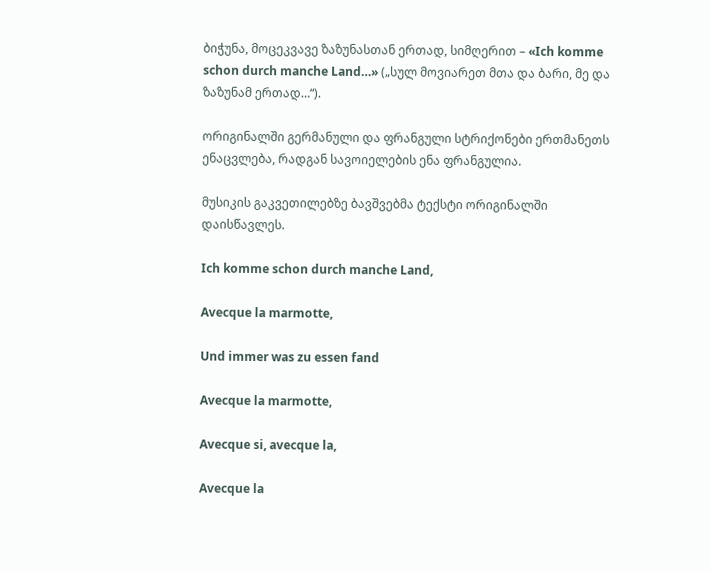ბიჭუნა, მოცეკვავე ზაზუნასთან ერთად, სიმღერით – «Ich komme schon durch manche Land…» („სულ მოვიარეთ მთა და ბარი, მე და ზაზუნამ ერთად…“).

ორიგინალში გერმანული და ფრანგული სტრიქონები ერთმანეთს ენაცვლება, რადგან სავოიელების ენა ფრანგულია.

მუსიკის გაკვეთილებზე ბავშვებმა ტექსტი ორიგინალში დაისწავლეს.

Ich komme schon durch manche Land,

Avecque la marmotte,

Und immer was zu essen fand

Avecque la marmotte,

Avecque si, avecque la,

Avecque la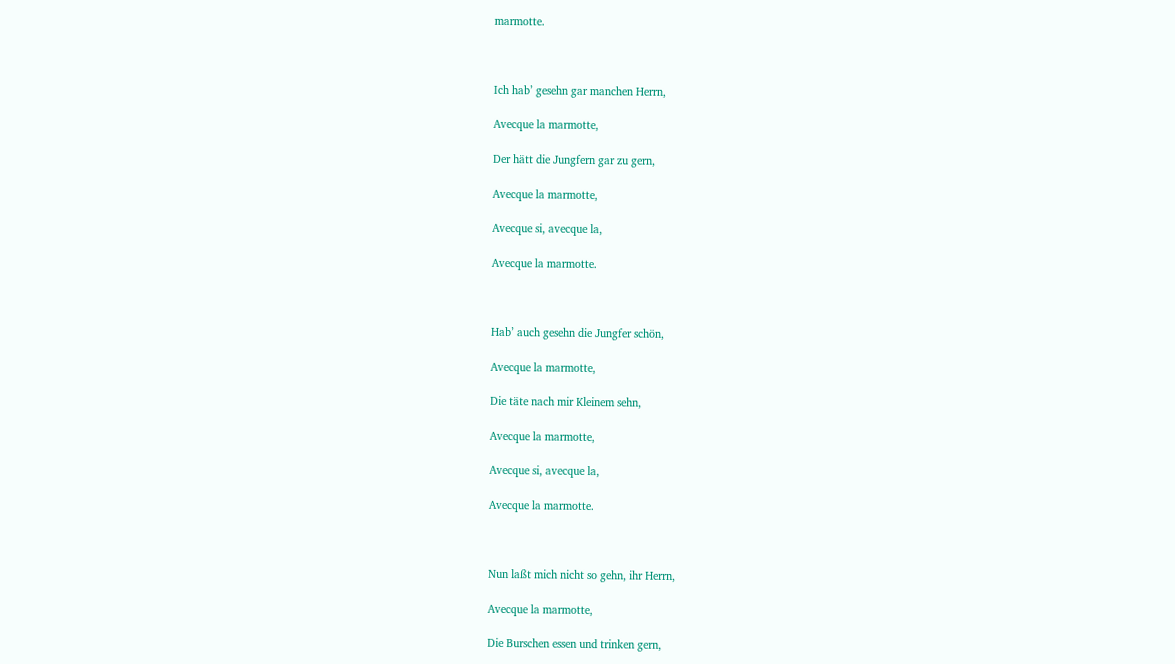marmotte.



Ich hab’ gesehn gar manchen Herrn,

Avecque la marmotte,

Der hätt die Jungfern gar zu gern,

Avecque la marmotte,

Avecque si, avecque la,

Avecque la marmotte.



Hab’ auch gesehn die Jungfer schön,

Avecque la marmotte,

Die täte nach mir Kleinem sehn,

Avecque la marmotte,

Avecque si, avecque la,

Avecque la marmotte.



Nun laßt mich nicht so gehn, ihr Herrn,

Avecque la marmotte,

Die Burschen essen und trinken gern,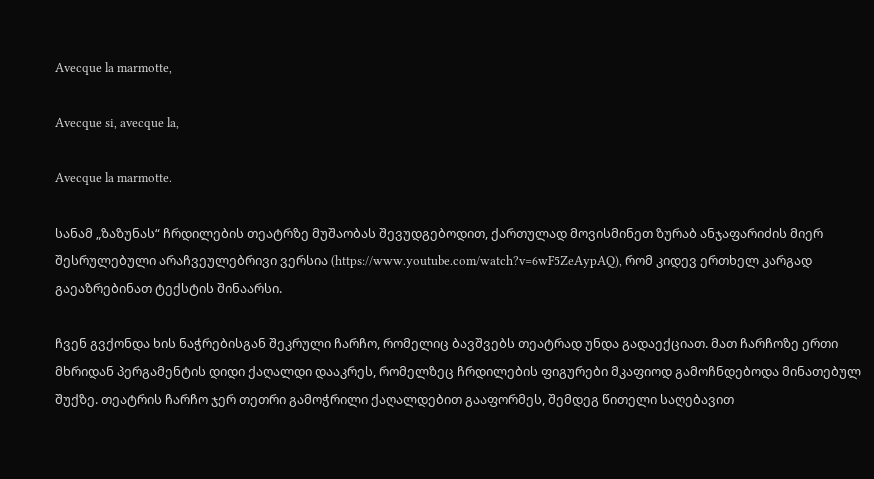Avecque la marmotte,

Avecque si, avecque la,

Avecque la marmotte.

სანამ „ზაზუნას“ ჩრდილების თეატრზე მუშაობას შევუდგებოდით, ქართულად მოვისმინეთ ზურაბ ანჯაფარიძის მიერ შესრულებული არაჩვეულებრივი ვერსია (https://www.youtube.com/watch?v=6wF5ZeAypAQ), რომ კიდევ ერთხელ კარგად გაეაზრებინათ ტექსტის შინაარსი.

ჩვენ გვქონდა ხის ნაჭრებისგან შეკრული ჩარჩო, რომელიც ბავშვებს თეატრად უნდა გადაექციათ. მათ ჩარჩოზე ერთი მხრიდან პერგამენტის დიდი ქაღალდი დააკრეს, რომელზეც ჩრდილების ფიგურები მკაფიოდ გამოჩნდებოდა მინათებულ შუქზე. თეატრის ჩარჩო ჯერ თეთრი გამოჭრილი ქაღალდებით გააფორმეს, შემდეგ წითელი საღებავით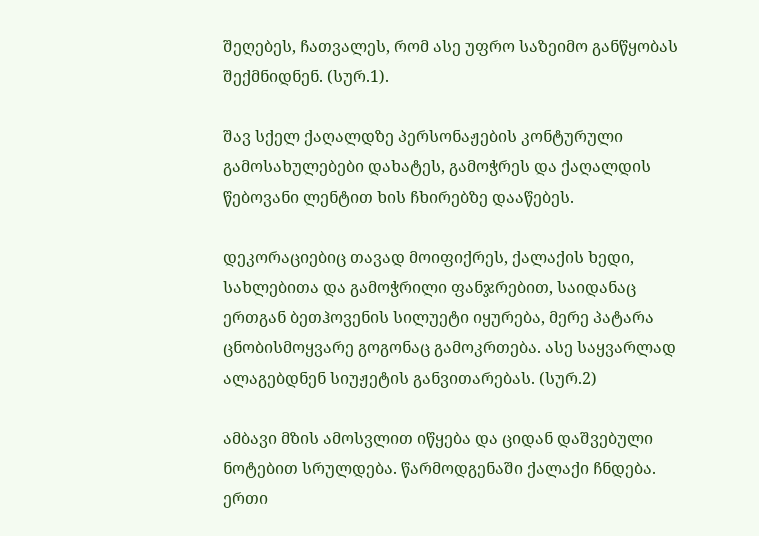შეღებეს, ჩათვალეს, რომ ასე უფრო საზეიმო განწყობას შექმნიდნენ. (სურ.1).

შავ სქელ ქაღალდზე პერსონაჟების კონტურული გამოსახულებები დახატეს, გამოჭრეს და ქაღალდის წებოვანი ლენტით ხის ჩხირებზე დააწებეს.

დეკორაციებიც თავად მოიფიქრეს, ქალაქის ხედი, სახლებითა და გამოჭრილი ფანჯრებით, საიდანაც ერთგან ბეთჰოვენის სილუეტი იყურება, მერე პატარა ცნობისმოყვარე გოგონაც გამოკრთება. ასე საყვარლად ალაგებდნენ სიუჟეტის განვითარებას. (სურ.2)

ამბავი მზის ამოსვლით იწყება და ციდან დაშვებული ნოტებით სრულდება. წარმოდგენაში ქალაქი ჩნდება. ერთი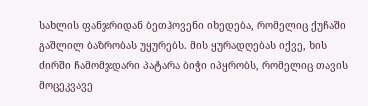სახლის ფანჯრიდან ბეთჰოვენი იხედება, რომელიც ქუჩაში გაშლილ ბაზრობას უყურებს. მის ყურადღებას იქვე, ხის ძირში ჩამომჯდარი პატარა ბიჭი იპყრობს, რომელიც თავის მოცეკვავე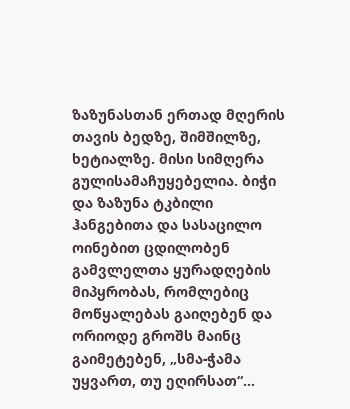ზაზუნასთან ერთად მღერის თავის ბედზე, შიმშილზე, ხეტიალზე. მისი სიმღერა გულისამაჩუყებელია. ბიჭი და ზაზუნა ტკბილი ჰანგებითა და სასაცილო ოინებით ცდილობენ გამვლელთა ყურადღების მიპყრობას, რომლებიც მოწყალებას გაიღებენ და ორიოდე გროშს მაინც გაიმეტებენ, „სმა-ჭამა უყვართ, თუ ეღირსათ“…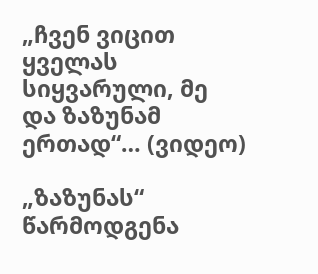„ჩვენ ვიცით ყველას სიყვარული, მე და ზაზუნამ ერთად“… (ვიდეო)

„ზაზუნას“ წარმოდგენა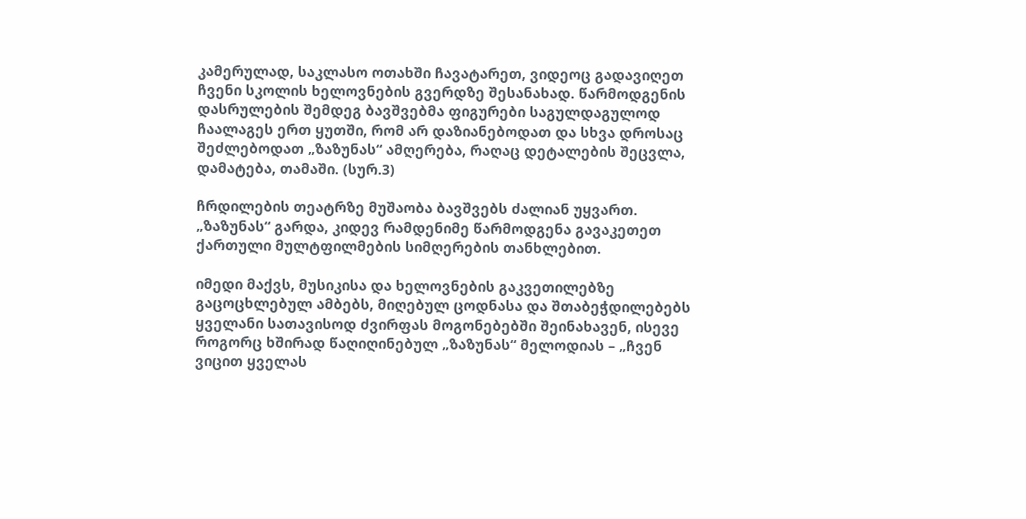კამერულად, საკლასო ოთახში ჩავატარეთ, ვიდეოც გადავიღეთ ჩვენი სკოლის ხელოვნების გვერდზე შესანახად. წარმოდგენის დასრულების შემდეგ ბავშვებმა ფიგურები საგულდაგულოდ ჩაალაგეს ერთ ყუთში, რომ არ დაზიანებოდათ და სხვა დროსაც შეძლებოდათ „ზაზუნას“ ამღერება, რაღაც დეტალების შეცვლა, დამატება, თამაში. (სურ.3)

ჩრდილების თეატრზე მუშაობა ბავშვებს ძალიან უყვართ. „ზაზუნას“ გარდა, კიდევ რამდენიმე წარმოდგენა გავაკეთეთ ქართული მულტფილმების სიმღერების თანხლებით.

იმედი მაქვს, მუსიკისა და ხელოვნების გაკვეთილებზე გაცოცხლებულ ამბებს, მიღებულ ცოდნასა და შთაბეჭდილებებს ყველანი სათავისოდ ძვირფას მოგონებებში შეინახავენ, ისევე როგორც ხშირად წაღიღინებულ „ზაზუნას“ მელოდიას – „ჩვენ ვიცით ყველას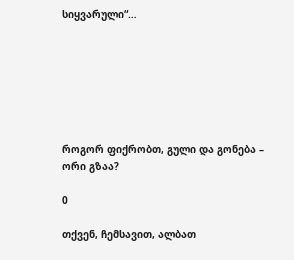სიყვარული“…







როგორ ფიქრობთ, გული და გონება – ორი გზაა?

0

თქვენ, ჩემსავით, ალბათ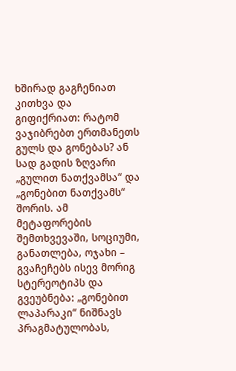ხშირად გაგჩენიათ კითხვა და გიფიქრიათ: რატომ ვაჯიბრებთ ერთმანეთს გულს და გონებას? ან სად გადის ზღვარი „გულით ნათქვამსა“ და „გონებით ნათქვამს“ შორის. ამ მეტაფორების შემთხვევაში, სოციუმი, განათლება, ოჯახი – გვაჩეჩებს ისევ მორიგ სტერეოტიპს და გვეუბნება: „გონებით ლაპარაკი“ ნიშნავს პრაგმატულობას,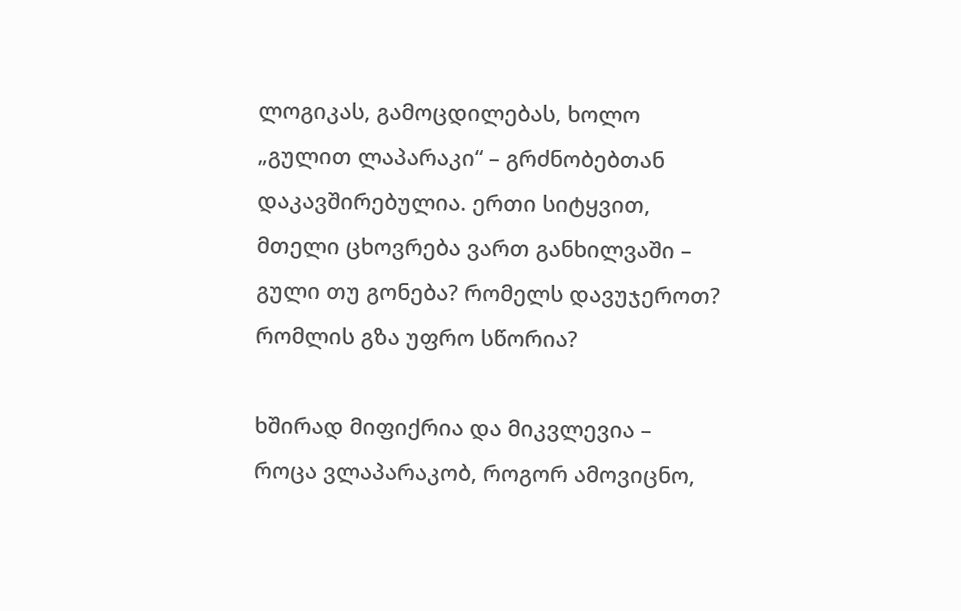ლოგიკას, გამოცდილებას, ხოლო „გულით ლაპარაკი“ – გრძნობებთან დაკავშირებულია. ერთი სიტყვით, მთელი ცხოვრება ვართ განხილვაში – გული თუ გონება? რომელს დავუჯეროთ? რომლის გზა უფრო სწორია?

ხშირად მიფიქრია და მიკვლევია – როცა ვლაპარაკობ, როგორ ამოვიცნო,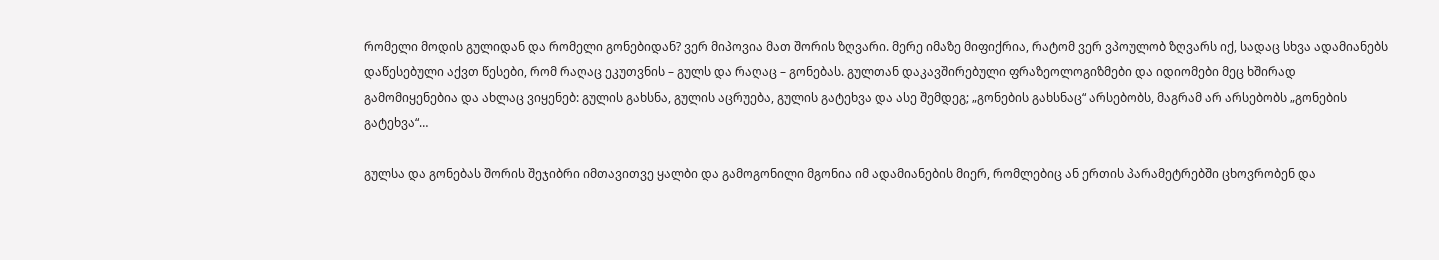რომელი მოდის გულიდან და რომელი გონებიდან? ვერ მიპოვია მათ შორის ზღვარი. მერე იმაზე მიფიქრია, რატომ ვერ ვპოულობ ზღვარს იქ, სადაც სხვა ადამიანებს დაწესებული აქვთ წესები, რომ რაღაც ეკუთვნის – გულს და რაღაც – გონებას. გულთან დაკავშირებული ფრაზეოლოგიზმები და იდიომები მეც ხშირად გამომიყენებია და ახლაც ვიყენებ: გულის გახსნა, გულის აცრუება, გულის გატეხვა და ასე შემდეგ; „გონების გახსნაც“ არსებობს, მაგრამ არ არსებობს „გონების გატეხვა“…

გულსა და გონებას შორის შეჯიბრი იმთავითვე ყალბი და გამოგონილი მგონია იმ ადამიანების მიერ, რომლებიც ან ერთის პარამეტრებში ცხოვრობენ და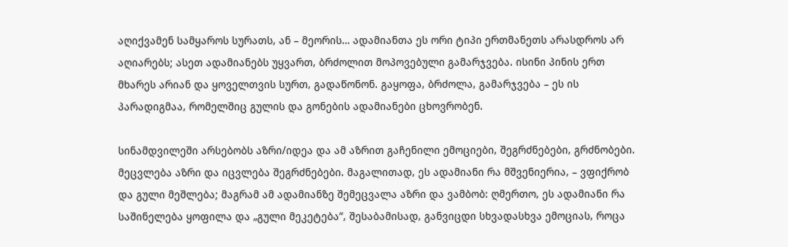აღიქვამენ სამყაროს სურათს, ან – მეორის… ადამიანთა ეს ორი ტიპი ერთმანეთს არასდროს არ აღიარებს; ასეთ ადამიანებს უყვართ, ბრძოლით მოპოვებული გამარჯვება. ისინი პინის ერთ მხარეს არიან და ყოველთვის სურთ, გადაწონონ. გაყოფა, ბრძოლა, გამარჯვება – ეს ის პარადიგმაა, რომელშიც გულის და გონების ადამიანები ცხოვრობენ.

სინამდვილეში არსებობს აზრი/იდეა და ამ აზრით გაჩენილი ემოციები, შეგრძნებები, გრძნობები. მეცვლება აზრი და იცვლება შეგრძნებები. მაგალითად, ეს ადამიანი რა მშვენიერია, – ვფიქრობ და გული მეშლება; მაგრამ ამ ადამიანზე შემეცვალა აზრი და ვამბობ: ღმერთო, ეს ადამიანი რა საშინელება ყოფილა და „გული მეკეტება“, შესაბამისად, განვიცდი სხვადასხვა ემოციას, როცა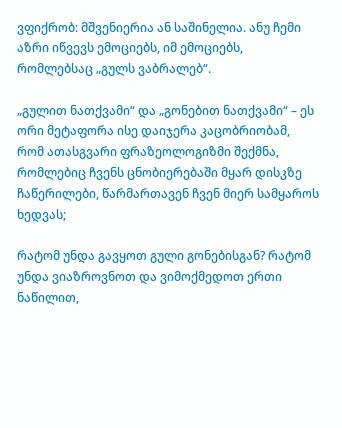ვფიქრობ: მშვენიერია ან საშინელია. ანუ ჩემი აზრი იწვევს ემოციებს, იმ ემოციებს, რომლებსაც „გულს ვაბრალებ“.

„გულით ნათქვამი“ და „გონებით ნათქვამი“ – ეს ორი მეტაფორა ისე დაიჯერა კაცობრიობამ, რომ ათასგვარი ფრაზეოლოგიზმი შექმნა, რომლებიც ჩვენს ცნობიერებაში მყარ დისკზე ჩაწერილები, წარმართავენ ჩვენ მიერ სამყაროს ხედვას;

რატომ უნდა გავყოთ გული გონებისგან? რატომ უნდა ვიაზროვნოთ და ვიმოქმედოთ ერთი ნაწილით,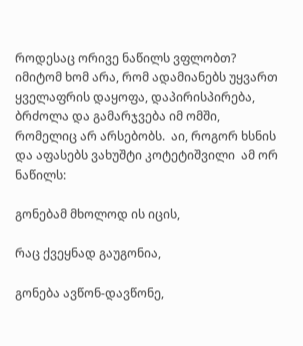როდესაც ორივე ნაწილს ვფლობთ? იმიტომ ხომ არა, რომ ადამიანებს უყვართ ყველაფრის დაყოფა, დაპირისპირება, ბრძოლა და გამარჯვება იმ ომში, რომელიც არ არსებობს.  აი, როგორ ხსნის და აფასებს ვახუშტი კოტეტიშვილი  ამ ორ ნაწილს:

გონებამ მხოლოდ ის იცის,

რაც ქვეყნად გაუგონია,

გონება ავწონ-დავწონე,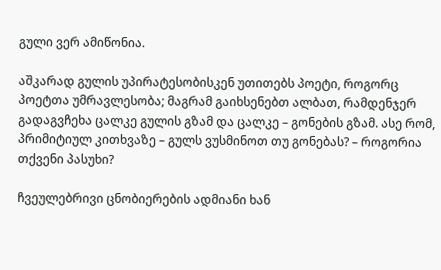გული ვერ ამიწონია.

აშკარად გულის უპირატესობისკენ უთითებს პოეტი, როგორც პოეტთა უმრავლესობა; მაგრამ გაიხსენებთ ალბათ, რამდენჯერ გადაგვჩეხა ცალკე გულის გზამ და ცალკე – გონების გზამ. ასე რომ, პრიმიტიულ კითხვაზე – გულს ვუსმინოთ თუ გონებას? – როგორია თქვენი პასუხი?

ჩვეულებრივი ცნობიერების ადმიანი ხან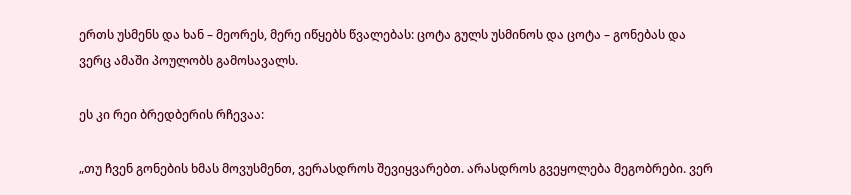ერთს უსმენს და ხან – მეორეს, მერე იწყებს წვალებას: ცოტა გულს უსმინოს და ცოტა – გონებას და ვერც ამაში პოულობს გამოსავალს.

ეს კი რეი ბრედბერის რჩევაა:

„თუ ჩვენ გონების ხმას მოვუსმენთ, ვერასდროს შევიყვარებთ. არასდროს გვეყოლება მეგობრები. ვერ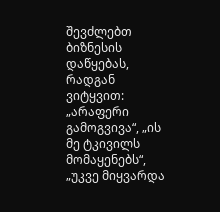შევძლებთ ბიზნესის დაწყებას, რადგან ვიტყვით: „არაფერი გამოგვივა“, „ის მე ტკივილს მომაყენებს“, „უკვე მიყვარდა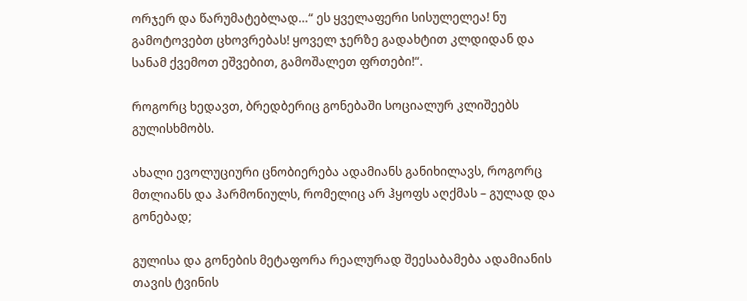ორჯერ და წარუმატებლად…“ ეს ყველაფერი სისულელეა! ნუ გამოტოვებთ ცხოვრებას! ყოველ ჯერზე გადახტით კლდიდან და სანამ ქვემოთ ეშვებით, გამოშალეთ ფრთები!“.

როგორც ხედავთ, ბრედბერიც გონებაში სოციალურ კლიშეებს გულისხმობს.

ახალი ევოლუციური ცნობიერება ადამიანს განიხილავს, როგორც მთლიანს და ჰარმონიულს, რომელიც არ ჰყოფს აღქმას – გულად და გონებად;

გულისა და გონების მეტაფორა რეალურად შეესაბამება ადამიანის თავის ტვინის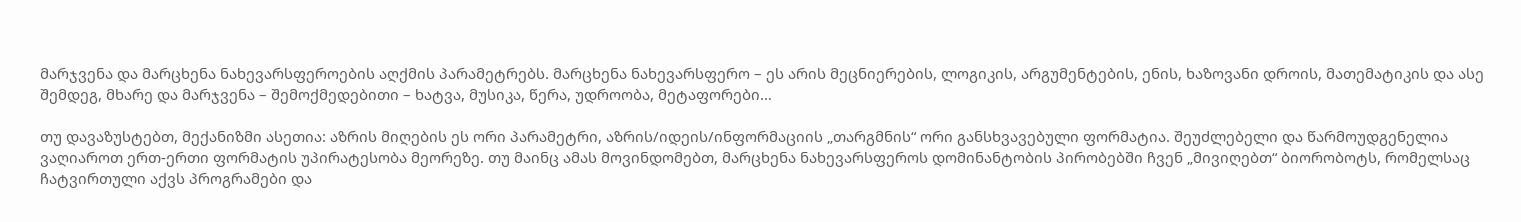მარჯვენა და მარცხენა ნახევარსფეროების აღქმის პარამეტრებს. მარცხენა ნახევარსფერო – ეს არის მეცნიერების, ლოგიკის, არგუმენტების, ენის, ხაზოვანი დროის, მათემატიკის და ასე შემდეგ, მხარე და მარჯვენა – შემოქმედებითი – ხატვა, მუსიკა, წერა, უდროობა, მეტაფორები…

თუ დავაზუსტებთ, მექანიზმი ასეთია: აზრის მიღების ეს ორი პარამეტრი, აზრის/იდეის/ინფორმაციის „თარგმნის“ ორი განსხვავებული ფორმატია. შეუძლებელი და წარმოუდგენელია ვაღიაროთ ერთ-ერთი ფორმატის უპირატესობა მეორეზე. თუ მაინც ამას მოვინდომებთ, მარცხენა ნახევარსფეროს დომინანტობის პირობებში ჩვენ „მივიღებთ“ ბიორობოტს, რომელსაც ჩატვირთული აქვს პროგრამები და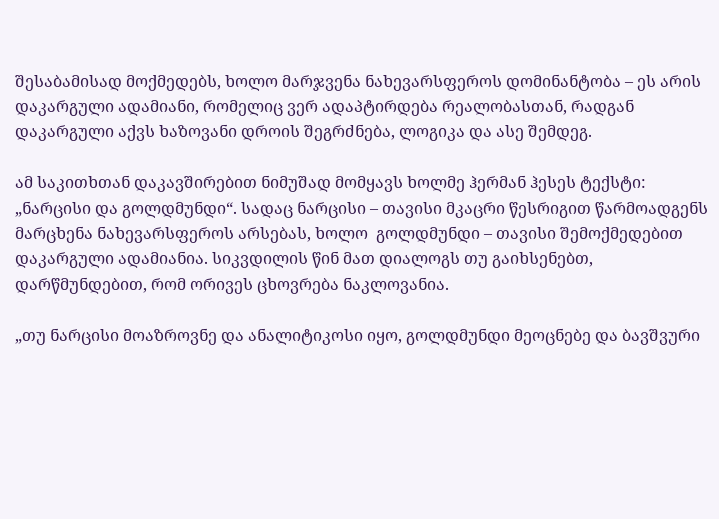შესაბამისად მოქმედებს, ხოლო მარჯვენა ნახევარსფეროს დომინანტობა – ეს არის დაკარგული ადამიანი, რომელიც ვერ ადაპტირდება რეალობასთან, რადგან დაკარგული აქვს ხაზოვანი დროის შეგრძნება, ლოგიკა და ასე შემდეგ.

ამ საკითხთან დაკავშირებით ნიმუშად მომყავს ხოლმე ჰერმან ჰესეს ტექსტი: „ნარცისი და გოლდმუნდი“. სადაც ნარცისი – თავისი მკაცრი წესრიგით წარმოადგენს მარცხენა ნახევარსფეროს არსებას, ხოლო  გოლდმუნდი – თავისი შემოქმედებით დაკარგული ადამიანია. სიკვდილის წინ მათ დიალოგს თუ გაიხსენებთ, დარწმუნდებით, რომ ორივეს ცხოვრება ნაკლოვანია.

„თუ ნარცისი მოაზროვნე და ანალიტიკოსი იყო, გოლდმუნდი მეოცნებე და ბავშვური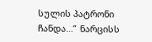სულის პატრონი ჩანდა…“  ნარცისს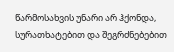წარმოსახვის უნარი არ ჰქონდა, სურათხატებით და შეგრძნებებით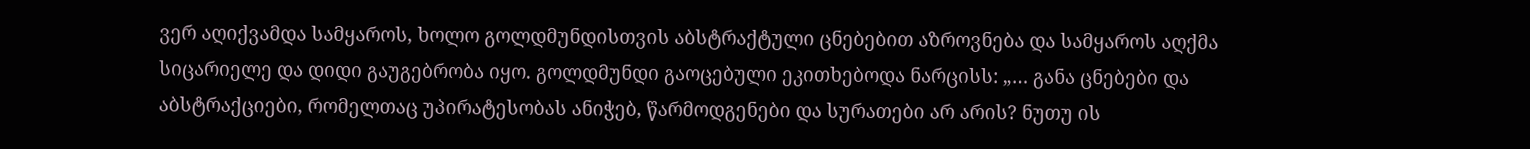ვერ აღიქვამდა სამყაროს, ხოლო გოლდმუნდისთვის აბსტრაქტული ცნებებით აზროვნება და სამყაროს აღქმა სიცარიელე და დიდი გაუგებრობა იყო. გოლდმუნდი გაოცებული ეკითხებოდა ნარცისს: „… განა ცნებები და აბსტრაქციები, რომელთაც უპირატესობას ანიჭებ, წარმოდგენები და სურათები არ არის? ნუთუ ის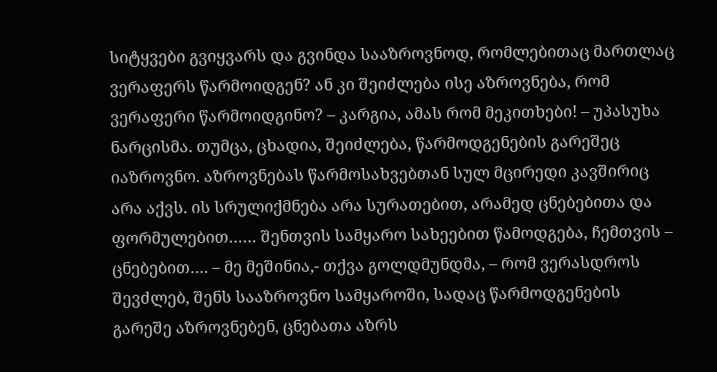სიტყვები გვიყვარს და გვინდა სააზროვნოდ, რომლებითაც მართლაც ვერაფერს წარმოიდგენ? ან კი შეიძლება ისე აზროვნება, რომ ვერაფერი წარმოიდგინო? – კარგია, ამას რომ მეკითხები! – უპასუხა ნარცისმა. თუმცა, ცხადია, შეიძლება, წარმოდგენების გარეშეც იაზროვნო. აზროვნებას წარმოსახვებთან სულ მცირედი კავშირიც არა აქვს. ის სრულიქმნება არა სურათებით, არამედ ცნებებითა და ფორმულებით…… შენთვის სამყარო სახეებით წამოდგება, ჩემთვის – ცნებებით…. – მე მეშინია,- თქვა გოლდმუნდმა, – რომ ვერასდროს შევძლებ, შენს სააზროვნო სამყაროში, სადაც წარმოდგენების გარეშე აზროვნებენ, ცნებათა აზრს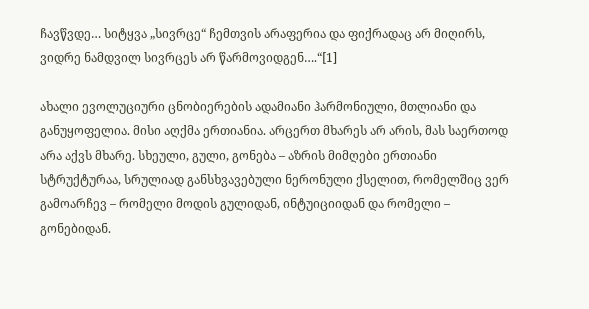ჩავწვდე… სიტყვა „სივრცე“ ჩემთვის არაფერია და ფიქრადაც არ მიღირს, ვიდრე ნამდვილ სივრცეს არ წარმოვიდგენ….“[1]

ახალი ევოლუციური ცნობიერების ადამიანი ჰარმონიული, მთლიანი და განუყოფელია. მისი აღქმა ერთიანია. არცერთ მხარეს არ არის, მას საერთოდ არა აქვს მხარე. სხეული, გული, გონება – აზრის მიმღები ერთიანი სტრუქტურაა, სრულიად განსხვავებული ნერონული ქსელით, რომელშიც ვერ გამოარჩევ – რომელი მოდის გულიდან, ინტუიციიდან და რომელი – გონებიდან.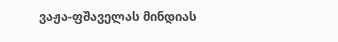ვაჟა-ფშაველას მინდიას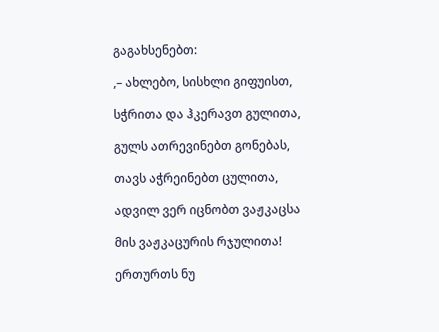გაგახსენებთ:

,– ახლებო, სისხლი გიფუისთ,

სჭრითა და ჰკერავთ გულითა,

გულს ათრევინებთ გონებას,

თავს აჭრეინებთ ცულითა,

ადვილ ვერ იცნობთ ვაჟკაცსა

მის ვაჟკაცურის რჯულითა!

ერთურთს ნუ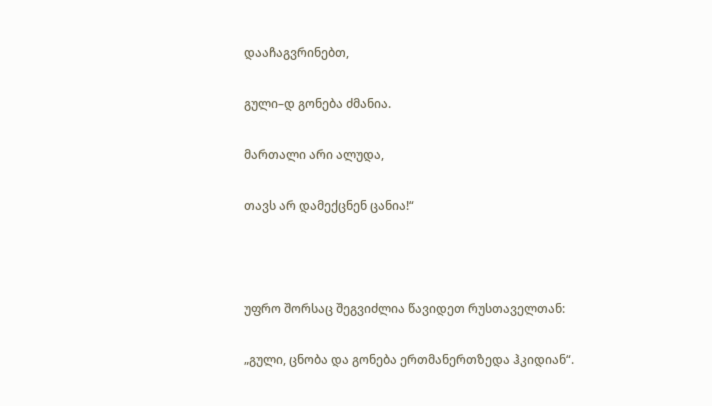დააჩაგვრინებთ,

გული–დ გონება ძმანია.

მართალი არი ალუდა,

თავს არ დამექცნენ ცანია!“



უფრო შორსაც შეგვიძლია წავიდეთ რუსთაველთან:

„გული, ცნობა და გონება ერთმანერთზედა ჰკიდიან“.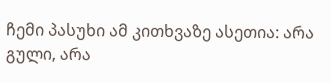ჩემი პასუხი ამ კითხვაზე ასეთია: არა გული, არა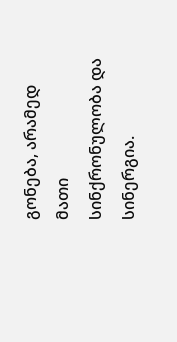გონება, არამედ მათი სინქრონულობა და სინერგია.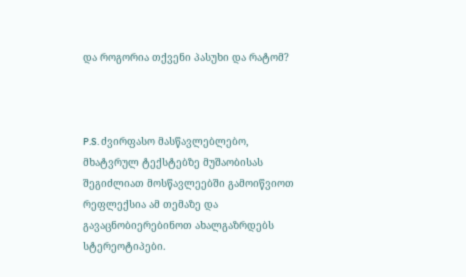და როგორია თქვენი პასუხი და რატომ?



P.S. ძვირფასო მასწავლებლებო, მხატვრულ ტექსტებზე მუშაობისას შეგიძლიათ მოსწავლეებში გამოიწვიოთ რეფლექსია ამ თემაზე და გავაცნობიერებინოთ ახალგაზრდებს სტერეოტიპები.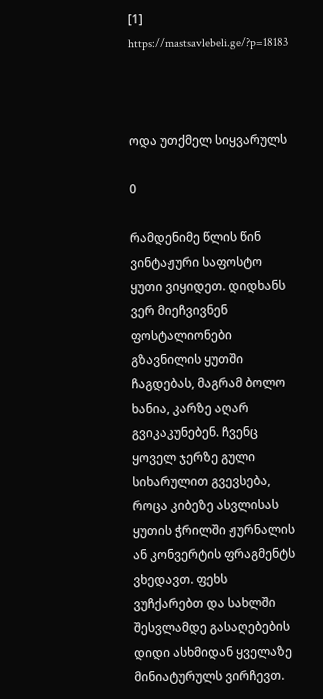[1] https://mastsavlebeli.ge/?p=18183



ოდა უთქმელ სიყვარულს

0

რამდენიმე წლის წინ ვინტაჟური საფოსტო ყუთი ვიყიდეთ. დიდხანს ვერ მიეჩვივნენ ფოსტალიონები გზავნილის ყუთში ჩაგდებას, მაგრამ ბოლო ხანია, კარზე აღარ გვიკაკუნებენ. ჩვენც ყოველ ჯერზე გული სიხარულით გვევსება, როცა კიბეზე ასვლისას ყუთის ჭრილში ჟურნალის ან კონვერტის ფრაგმენტს ვხედავთ. ფეხს ვუჩქარებთ და სახლში შესვლამდე გასაღებების დიდი ასხმიდან ყველაზე მინიატურულს ვირჩევთ.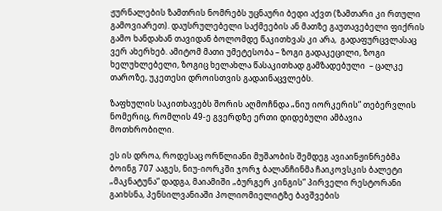ჟურნალების ზამთრის ნომრებს უცნაური ბედი აქვთ (ზამთარი კი რთული გამოვიარეთ). დაუსრულებელი საქმეების ან მათზე გაუთავებელი ფიქრის გამო ხანდახან თავიდან ბოლომდე წაკითხვას კი არა,  გადაფურცვლასაც ვერ ახერხებ. ამიტომ მათი უმეტესობა – ზოგი გადაკეცილი, ზოგი ხელუხლებელი, ზოგიც ხელახლა წასაკითხად გამზადებული  – ცალკე თაროზე, უკეთესი დროისთვის გადაინაცვლებს.

ზაფხულის საკითხავებს შორის აღმოჩნდა „ნიუ იორკერის“ თებერვლის ნომერიც, რომლის 49-ე გვერდზე ერთი დიდებული ამბავია მოთხრობილი.

ეს ის დროა, როდესაც ორწლიანი მუშაობის შემდეგ ავიაინჟინრებმა ბოინგ 707 ააგეს, ნიუ-იორკში ჯორჯ ბალანჩინმა ჩაიკოვსკის ბალეტი „მაკნატუნა“ დადგა, მაიამიში „ბურგერ კინგის“ პირველი რესტორანი გაიხსნა, პენსილვანიაში პოლიომიელიტზე ბავშვების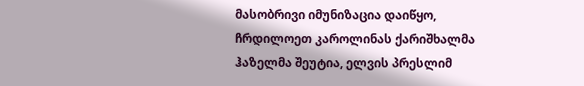მასობრივი იმუნიზაცია დაიწყო, ჩრდილოეთ კაროლინას ქარიშხალმა ჰაზელმა შეუტია, ელვის პრესლიმ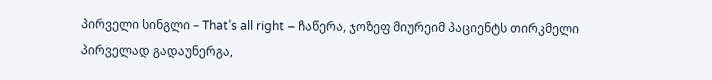პირველი სინგლი – That’s all right – ჩაწერა, ჯოზეფ მიურეიმ პაციენტს თირკმელი პირველად გადაუნერგა,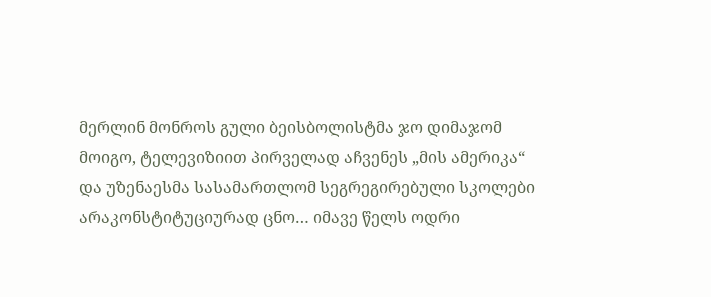მერლინ მონროს გული ბეისბოლისტმა ჯო დიმაჯომ მოიგო, ტელევიზიით პირველად აჩვენეს „მის ამერიკა“ და უზენაესმა სასამართლომ სეგრეგირებული სკოლები არაკონსტიტუციურად ცნო… იმავე წელს ოდრი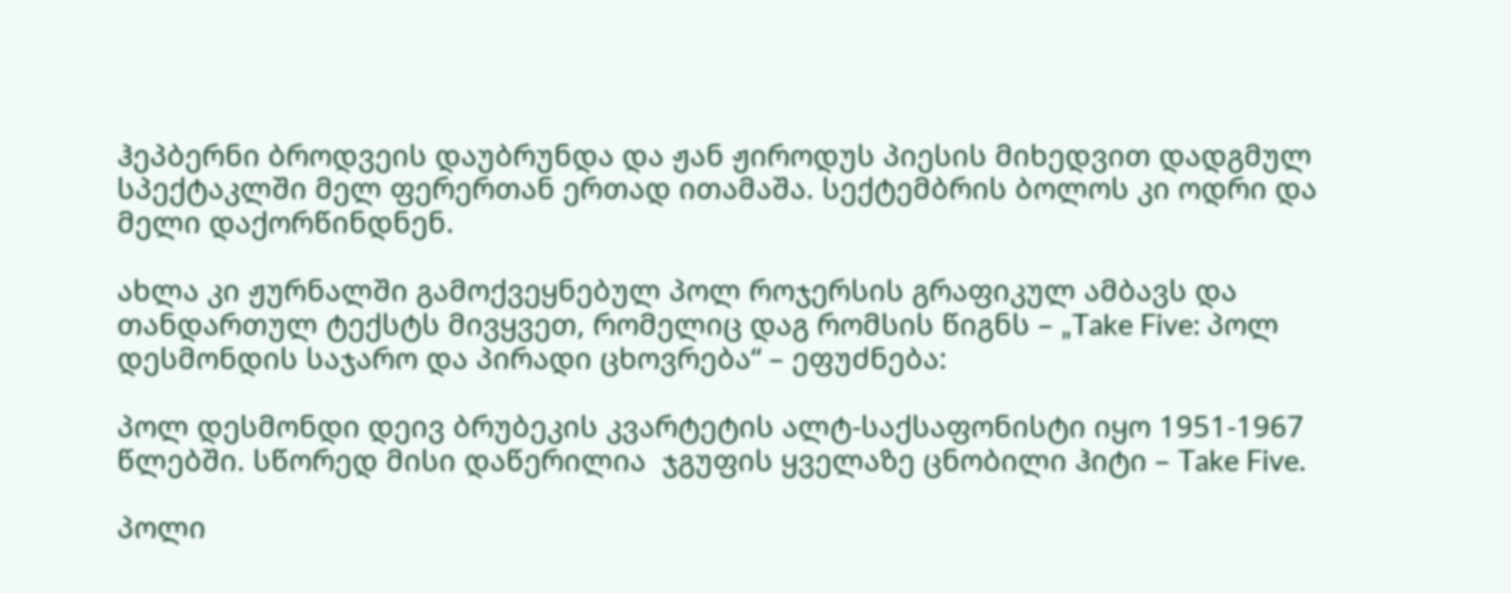ჰეპბერნი ბროდვეის დაუბრუნდა და ჟან ჟიროდუს პიესის მიხედვით დადგმულ სპექტაკლში მელ ფერერთან ერთად ითამაშა. სექტემბრის ბოლოს კი ოდრი და მელი დაქორწინდნენ.

ახლა კი ჟურნალში გამოქვეყნებულ პოლ როჯერსის გრაფიკულ ამბავს და თანდართულ ტექსტს მივყვეთ, რომელიც დაგ რომსის წიგნს – „Take Five: პოლ დესმონდის საჯარო და პირადი ცხოვრება“ – ეფუძნება:

პოლ დესმონდი დეივ ბრუბეკის კვარტეტის ალტ-საქსაფონისტი იყო 1951-1967 წლებში. სწორედ მისი დაწერილია  ჯგუფის ყველაზე ცნობილი ჰიტი – Take Five.

პოლი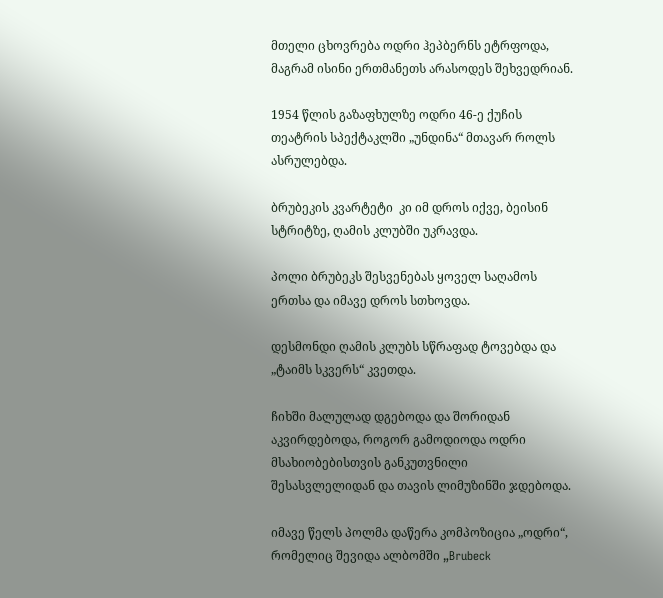მთელი ცხოვრება ოდრი ჰეპბერნს ეტრფოდა, მაგრამ ისინი ერთმანეთს არასოდეს შეხვედრიან.

1954 წლის გაზაფხულზე ოდრი 46-ე ქუჩის თეატრის სპექტაკლში „უნდინა“ მთავარ როლს ასრულებდა.

ბრუბეკის კვარტეტი  კი იმ დროს იქვე, ბეისინ სტრიტზე, ღამის კლუბში უკრავდა.

პოლი ბრუბეკს შესვენებას ყოველ საღამოს ერთსა და იმავე დროს სთხოვდა.

დესმონდი ღამის კლუბს სწრაფად ტოვებდა და „ტაიმს სკვერს“ კვეთდა.

ჩიხში მალულად დგებოდა და შორიდან აკვირდებოდა, როგორ გამოდიოდა ოდრი მსახიობებისთვის განკუთვნილი შესასვლელიდან და თავის ლიმუზინში ჯდებოდა.

იმავე წელს პოლმა დაწერა კომპოზიცია „ოდრი“, რომელიც შევიდა ალბომში „Brubeck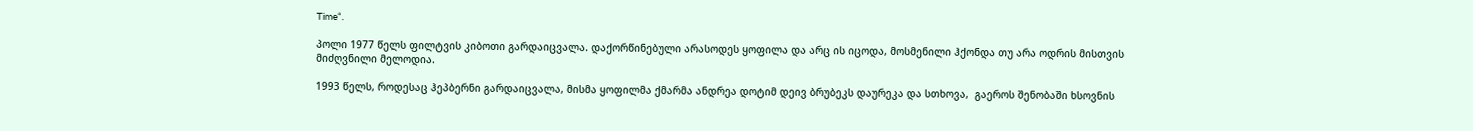Time“.

პოლი 1977 წელს ფილტვის კიბოთი გარდაიცვალა. დაქორწინებული არასოდეს ყოფილა და არც ის იცოდა, მოსმენილი ჰქონდა თუ არა ოდრის მისთვის მიძღვნილი მელოდია.

1993 წელს, როდესაც ჰეპბერნი გარდაიცვალა, მისმა ყოფილმა ქმარმა ანდრეა დოტიმ დეივ ბრუბეკს დაურეკა და სთხოვა,  გაეროს შენობაში ხსოვნის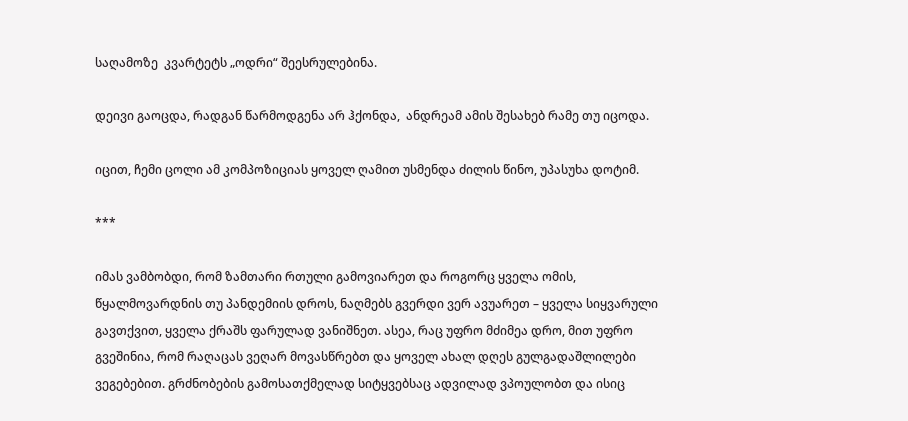საღამოზე  კვარტეტს „ოდრი“ შეესრულებინა.

დეივი გაოცდა, რადგან წარმოდგენა არ ჰქონდა,  ანდრეამ ამის შესახებ რამე თუ იცოდა.

იცით, ჩემი ცოლი ამ კომპოზიციას ყოველ ღამით უსმენდა ძილის წინო, უპასუხა დოტიმ.

***

იმას ვამბობდი, რომ ზამთარი რთული გამოვიარეთ და როგორც ყველა ომის, წყალმოვარდნის თუ პანდემიის დროს, ნაღმებს გვერდი ვერ ავუარეთ – ყველა სიყვარული გავთქვით, ყველა ქრაშს ფარულად ვანიშნეთ. ასეა, რაც უფრო მძიმეა დრო, მით უფრო გვეშინია, რომ რაღაცას ვეღარ მოვასწრებთ და ყოველ ახალ დღეს გულგადაშლილები ვეგებებით. გრძნობების გამოსათქმელად სიტყვებსაც ადვილად ვპოულობთ და ისიც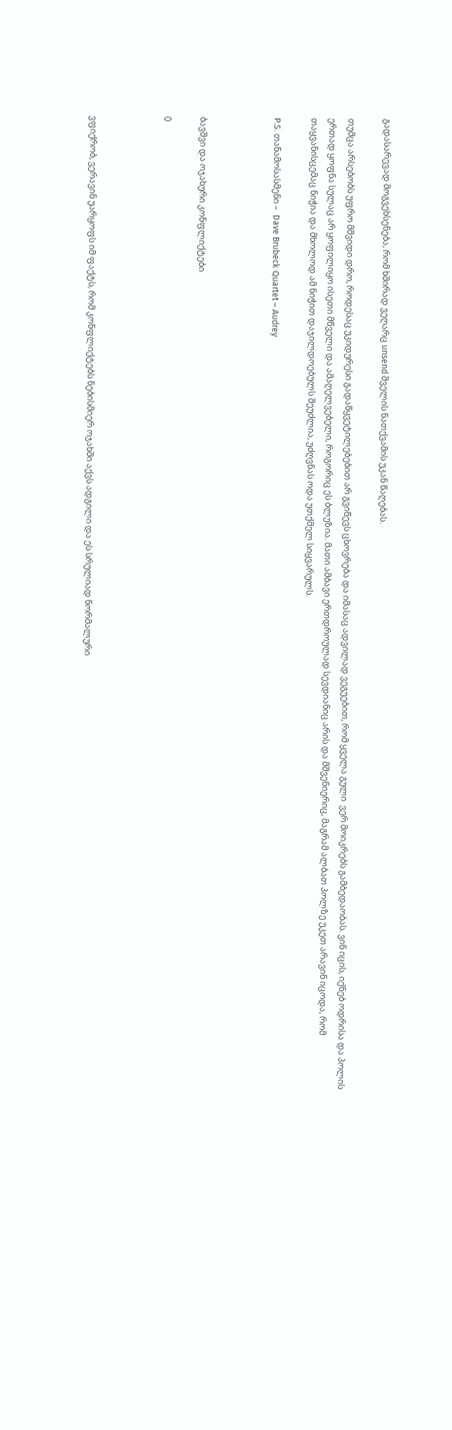გადასარევად მოგვეხსენება, რომ ხშირად ვეღარც unsend შველის ნათქვამის უკან წაღებას.

თუმცა არსებობს უფრო მშვიდი დრო, როდესაც უკიდურესი გადაწყვეტილებებით არ გვიწევს ცხოვრება და იმასაც ადვილად ვეგუებით, რომ ყველა გული  ვერ მოიკრებს გამბედაობას. ვინ იცის, იქნებ ოდრისა და პოლის ერთად ყოფნა სულაც არ ყოფილიყო ისეთი მწველი და ამაღელვებელი, როგორიც ეს ბლუზია. მათი ამბავი ერთდროულად სევდიანიც არის და მშვენიერიც, მაგრამ ალბათ პოლზე უკეთ არავინ იცოდა, რომ თაყვანისცემაც ნიჭია და მხოლოდ ამ ნიჭით დაჯილდოებულს შეუძლია, უძღვნას ოდა უთქმელ სიყვარულს.

P.S. თანამოსასმენი –  Dave Brubeck Quartet – Audrey



ბავშვი და ოჯახური კონფლიქტები

0



ვფიქრობ, ვერავინ უარყოფს იმ ფაქტს, რომ კონფლიქტებს ნებისმიერ ოჯახში აქვს ადგილი და ეს სრულიად ნორმალური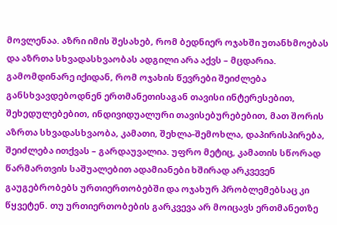მოვლენაა. აზრი იმის შესახებ, რომ ბედნიერ ოჯახში უთანხმოებას და აზრთა სხვადასხვაობას ადგილი არა აქვს – მცდარია. გამომდინარე იქიდან, რომ ოჯახის წევრები შეიძლება განსხვავდებოდნენ ერთმანეთისაგან თავისი ინტერესებით, შეხედულებებით, ინდივიდუალური თავისებურებებით, მათ შორის აზრთა სხვადასხვაობა, კამათი, შეხლა-შემოხლა, დაპირისპირება, შეიძლება ითქვას – გარდაუვალია. უფრო მეტიც, კამათის სწორად წარმართვის საშუალებით ადამიანები ხშირად არკვევენ გაუგებრობებს ურთიერთობებში და ოჯახურ პრობლემებსაც კი წყვეტენ. თუ ურთიერთობების გარკვევა არ მოიცავს ერთმანეთზე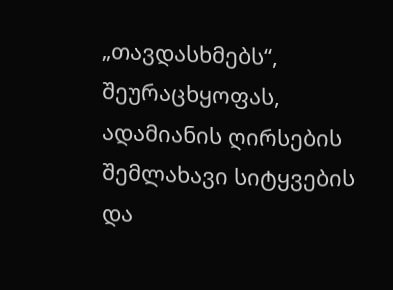„თავდასხმებს“, შეურაცხყოფას, ადამიანის ღირსების შემლახავი სიტყვების და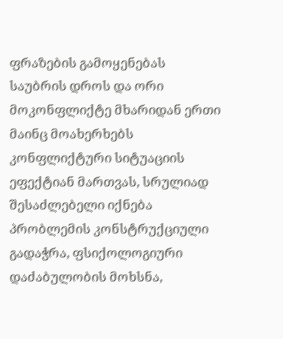ფრაზების გამოყენებას საუბრის დროს და ორი მოკონფლიქტე მხარიდან ერთი მაინც მოახერხებს კონფლიქტური სიტუაციის ეფექტიან მართვას, სრულიად შესაძლებელი იქნება პრობლემის კონსტრუქციული გადაჭრა, ფსიქოლოგიური დაძაბულობის მოხსნა,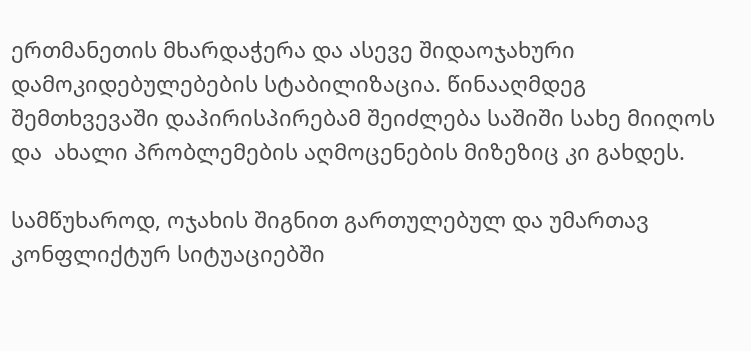ერთმანეთის მხარდაჭერა და ასევე შიდაოჯახური დამოკიდებულებების სტაბილიზაცია. წინააღმდეგ შემთხვევაში დაპირისპირებამ შეიძლება საშიში სახე მიიღოს და  ახალი პრობლემების აღმოცენების მიზეზიც კი გახდეს.

სამწუხაროდ, ოჯახის შიგნით გართულებულ და უმართავ კონფლიქტურ სიტუაციებში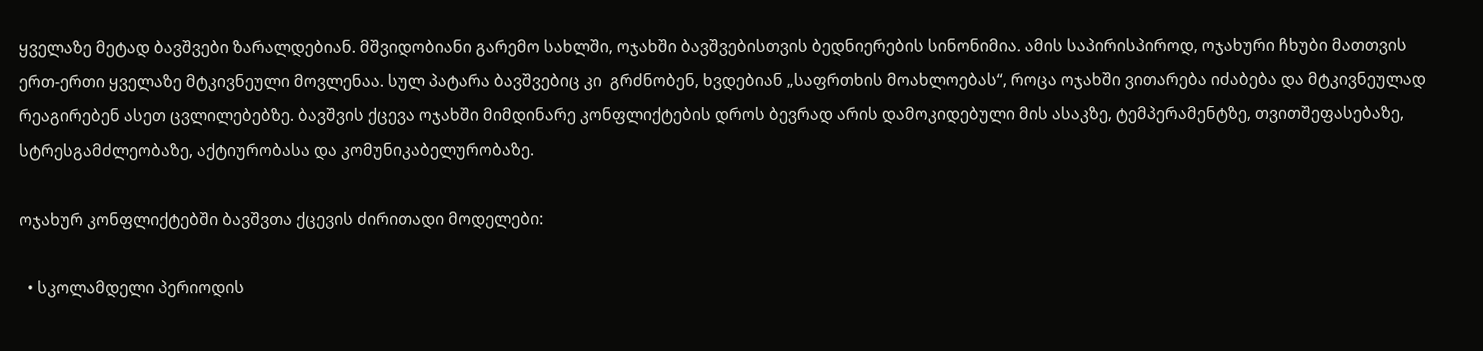ყველაზე მეტად ბავშვები ზარალდებიან. მშვიდობიანი გარემო სახლში, ოჯახში ბავშვებისთვის ბედნიერების სინონიმია. ამის საპირისპიროდ, ოჯახური ჩხუბი მათთვის ერთ-ერთი ყველაზე მტკივნეული მოვლენაა. სულ პატარა ბავშვებიც კი  გრძნობენ, ხვდებიან „საფრთხის მოახლოებას“, როცა ოჯახში ვითარება იძაბება და მტკივნეულად რეაგირებენ ასეთ ცვლილებებზე. ბავშვის ქცევა ოჯახში მიმდინარე კონფლიქტების დროს ბევრად არის დამოკიდებული მის ასაკზე, ტემპერამენტზე, თვითშეფასებაზე, სტრესგამძლეობაზე, აქტიურობასა და კომუნიკაბელურობაზე.

ოჯახურ კონფლიქტებში ბავშვთა ქცევის ძირითადი მოდელები:

  • სკოლამდელი პერიოდის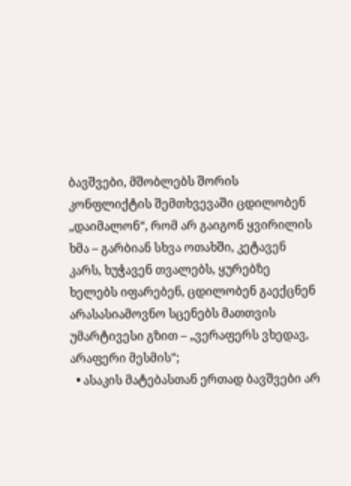ბავშვები, მშობლებს შორის კონფლიქტის შემთხვევაში ცდილობენ „დაიმალონ“, რომ არ გაიგონ ყვირილის ხმა – გარბიან სხვა ოთახში, კეტავენ კარს, ხუჭავენ თვალებს, ყურებზე ხელებს იფარებენ, ცდილობენ გაექცნენ არასასიამოვნო სცენებს მათთვის უმარტივესი გზით – „ვერაფერს ვხედავ, არაფერი მესმის“;
  • ასაკის მატებასთან ერთად ბავშვები არ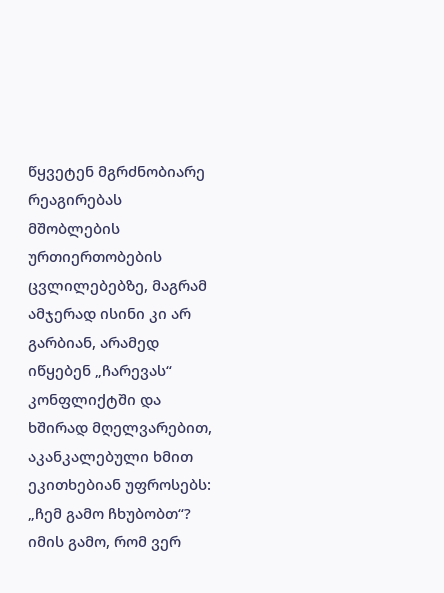წყვეტენ მგრძნობიარე რეაგირებას მშობლების ურთიერთობების ცვლილებებზე, მაგრამ ამჯერად ისინი კი არ გარბიან, არამედ იწყებენ „ჩარევას“ კონფლიქტში და ხშირად მღელვარებით, აკანკალებული ხმით ეკითხებიან უფროსებს: „ჩემ გამო ჩხუბობთ“? იმის გამო, რომ ვერ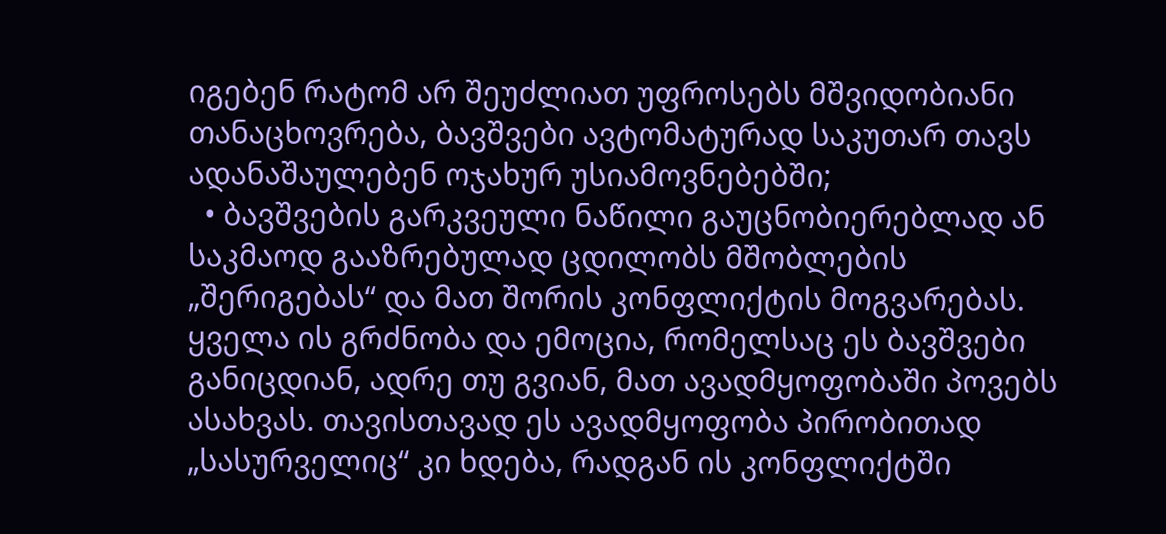იგებენ რატომ არ შეუძლიათ უფროსებს მშვიდობიანი თანაცხოვრება, ბავშვები ავტომატურად საკუთარ თავს ადანაშაულებენ ოჯახურ უსიამოვნებებში;
  • ბავშვების გარკვეული ნაწილი გაუცნობიერებლად ან საკმაოდ გააზრებულად ცდილობს მშობლების „შერიგებას“ და მათ შორის კონფლიქტის მოგვარებას. ყველა ის გრძნობა და ემოცია, რომელსაც ეს ბავშვები განიცდიან, ადრე თუ გვიან, მათ ავადმყოფობაში პოვებს ასახვას. თავისთავად ეს ავადმყოფობა პირობითად „სასურველიც“ კი ხდება, რადგან ის კონფლიქტში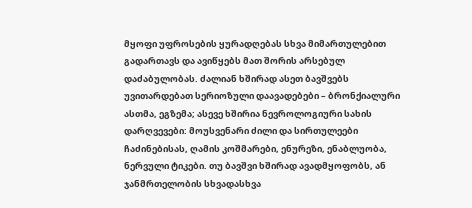მყოფი უფროსების ყურადღებას სხვა მიმართულებით გადართავს და ავიწყებს მათ შორის არსებულ დაძაბულობას. ძალიან ხშირად ასეთ ბავშვებს უვითარდებათ სერიოზული დაავადებები – ბრონქიალური ასთმა, ეგზემა; ასევე ხშირია ნევროლოგიური სახის დარღვევები: მოუსვენარი ძილი და სირთულეები ჩაძინებისას, ღამის კოშმარები, ენურეზი, ენაბლუობა, ნერვული ტიკები. თუ ბავშვი ხშირად ავადმყოფობს, ან ჯანმრთელობის სხვადასხვა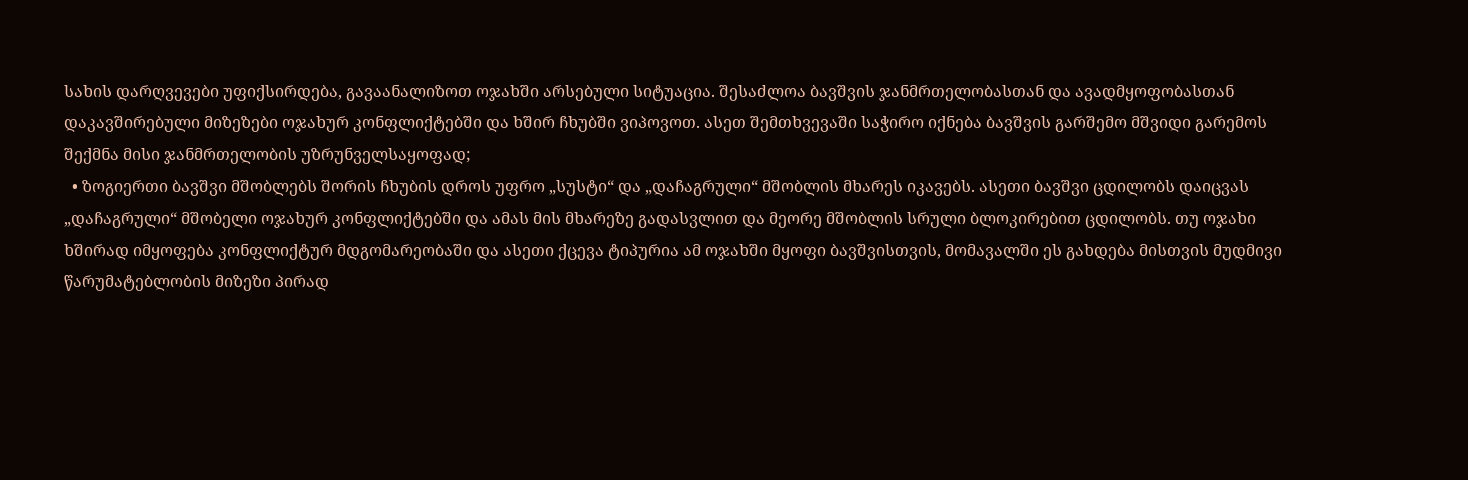სახის დარღვევები უფიქსირდება, გავაანალიზოთ ოჯახში არსებული სიტუაცია. შესაძლოა ბავშვის ჯანმრთელობასთან და ავადმყოფობასთან დაკავშირებული მიზეზები ოჯახურ კონფლიქტებში და ხშირ ჩხუბში ვიპოვოთ. ასეთ შემთხვევაში საჭირო იქნება ბავშვის გარშემო მშვიდი გარემოს შექმნა მისი ჯანმრთელობის უზრუნველსაყოფად;
  • ზოგიერთი ბავშვი მშობლებს შორის ჩხუბის დროს უფრო „სუსტი“ და „დაჩაგრული“ მშობლის მხარეს იკავებს. ასეთი ბავშვი ცდილობს დაიცვას „დაჩაგრული“ მშობელი ოჯახურ კონფლიქტებში და ამას მის მხარეზე გადასვლით და მეორე მშობლის სრული ბლოკირებით ცდილობს. თუ ოჯახი ხშირად იმყოფება კონფლიქტურ მდგომარეობაში და ასეთი ქცევა ტიპურია ამ ოჯახში მყოფი ბავშვისთვის, მომავალში ეს გახდება მისთვის მუდმივი წარუმატებლობის მიზეზი პირად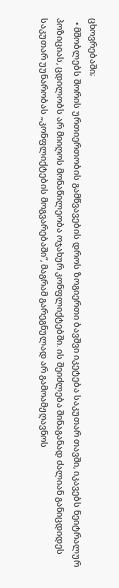ცხოვრებაში;
  • მშობლებს შორის ურთიერთობის გამწვავების დროს ზოგიერთი ბავშვი იკეტება საკუთარ თავში, იკავებს ნეიტრალურ პოზიციას, ცდილობს არ მიიღოს მონაწილეობა ოჯახურ კონფლიქტებში. ის შეიძლება შინაგანად ძალიან განიცდიდეს საკუთარ უუნარობას „კონფლიქტების მოგვარებაში“, მაგრამ გარეგნულად არ გამოამჟღავნოს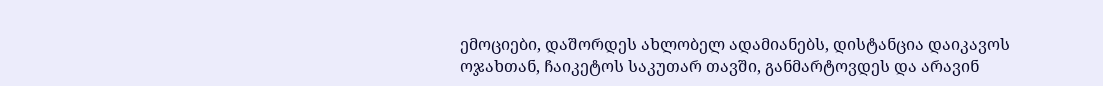ემოციები, დაშორდეს ახლობელ ადამიანებს, დისტანცია დაიკავოს ოჯახთან, ჩაიკეტოს საკუთარ თავში, განმარტოვდეს და არავინ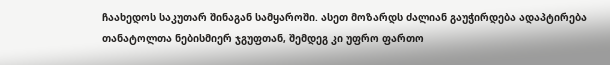ჩაახედოს საკუთარ შინაგან სამყაროში. ასეთ მოზარდს ძალიან გაუჭირდება ადაპტირება თანატოლთა ნებისმიერ ჯგუფთან, შემდეგ კი უფრო ფართო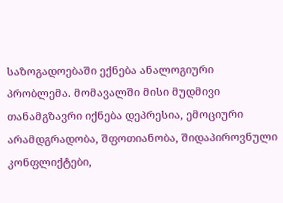საზოგადოებაში ექნება ანალოგიური პრობლემა. მომავალში მისი მუდმივი თანამგზავრი იქნება დეპრესია, ემოციური არამდგრადობა, შფოთიანობა, შიდაპიროვნული კონფლიქტები,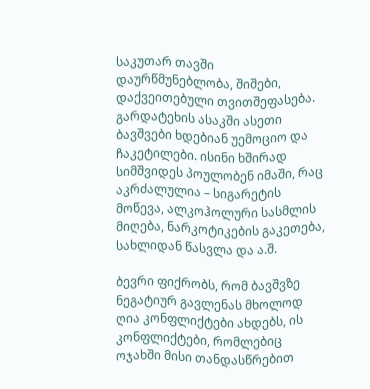საკუთარ თავში დაურწმუნებლობა, შიშები, დაქვეითებული თვითშეფასება. გარდატეხის ასაკში ასეთი ბავშვები ხდებიან უემოციო და ჩაკეტილები. ისინი ხშირად სიმშვიდეს პოულობენ იმაში, რაც აკრძალულია – სიგარეტის მოწევა, ალკოჰოლური სასმლის მიღება, ნარკოტიკების გაკეთება, სახლიდან წასვლა და ა.შ.

ბევრი ფიქრობს, რომ ბავშვზე ნეგატიურ გავლენას მხოლოდ ღია კონფლიქტები ახდებს, ის კონფლიქტები, რომლებიც ოჯახში მისი თანდასწრებით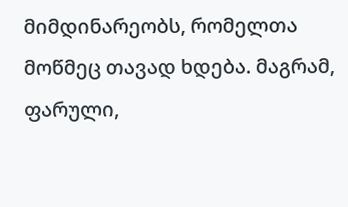მიმდინარეობს, რომელთა მოწმეც თავად ხდება. მაგრამ, ფარული,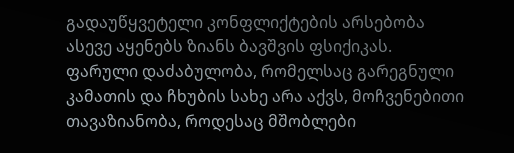გადაუწყვეტელი კონფლიქტების არსებობა ასევე აყენებს ზიანს ბავშვის ფსიქიკას. ფარული დაძაბულობა, რომელსაც გარეგნული კამათის და ჩხუბის სახე არა აქვს, მოჩვენებითი თავაზიანობა, როდესაც მშობლები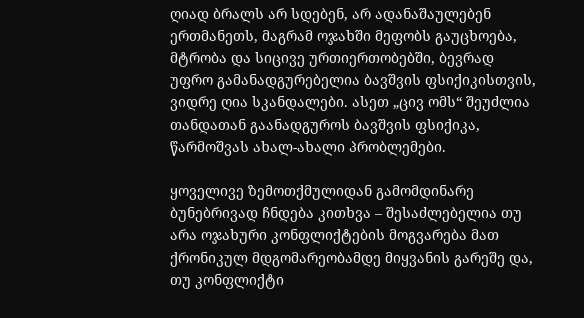ღიად ბრალს არ სდებენ, არ ადანაშაულებენ ერთმანეთს, მაგრამ ოჯახში მეფობს გაუცხოება, მტრობა და სიცივე ურთიერთობებში, ბევრად უფრო გამანადგურებელია ბავშვის ფსიქიკისთვის, ვიდრე ღია სკანდალები. ასეთ „ცივ ომს“ შეუძლია თანდათან გაანადგუროს ბავშვის ფსიქიკა, წარმოშვას ახალ-ახალი პრობლემები.

ყოველივე ზემოთქმულიდან გამომდინარე ბუნებრივად ჩნდება კითხვა – შესაძლებელია თუ არა ოჯახური კონფლიქტების მოგვარება მათ ქრონიკულ მდგომარეობამდე მიყვანის გარეშე და, თუ კონფლიქტი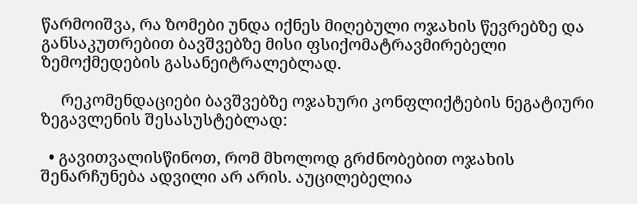წარმოიშვა, რა ზომები უნდა იქნეს მიღებული ოჯახის წევრებზე და განსაკუთრებით ბავშვებზე მისი ფსიქომატრავმირებელი ზემოქმედების გასანეიტრალებლად.

     რეკომენდაციები ბავშვებზე ოჯახური კონფლიქტების ნეგატიური ზეგავლენის შესასუსტებლად:

  • გავითვალისწინოთ, რომ მხოლოდ გრძნობებით ოჯახის შენარჩუნება ადვილი არ არის. აუცილებელია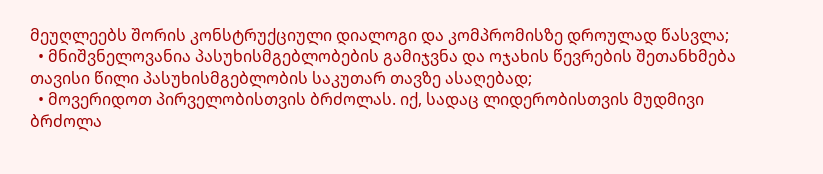მეუღლეებს შორის კონსტრუქციული დიალოგი და კომპრომისზე დროულად წასვლა;
  • მნიშვნელოვანია პასუხისმგებლობების გამიჯვნა და ოჯახის წევრების შეთანხმება თავისი წილი პასუხისმგებლობის საკუთარ თავზე ასაღებად;
  • მოვერიდოთ პირველობისთვის ბრძოლას. იქ, სადაც ლიდერობისთვის მუდმივი ბრძოლა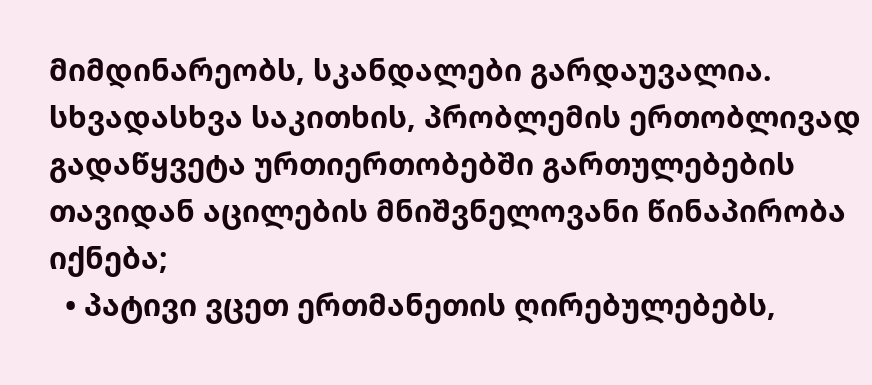მიმდინარეობს, სკანდალები გარდაუვალია. სხვადასხვა საკითხის, პრობლემის ერთობლივად გადაწყვეტა ურთიერთობებში გართულებების თავიდან აცილების მნიშვნელოვანი წინაპირობა იქნება;
  • პატივი ვცეთ ერთმანეთის ღირებულებებს,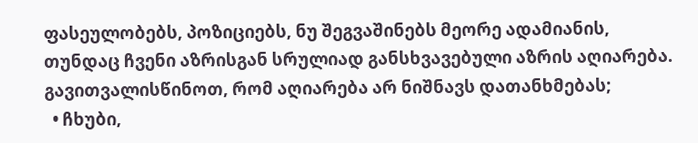ფასეულობებს, პოზიციებს, ნუ შეგვაშინებს მეორე ადამიანის, თუნდაც ჩვენი აზრისგან სრულიად განსხვავებული აზრის აღიარება. გავითვალისწინოთ, რომ აღიარება არ ნიშნავს დათანხმებას;
  • ჩხუბი,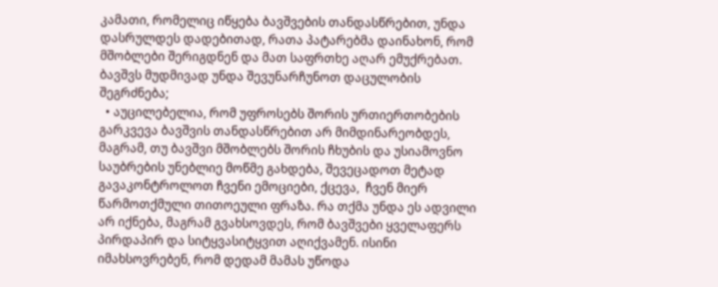კამათი, რომელიც იწყება ბავშვების თანდასწრებით, უნდა დასრულდეს დადებითად, რათა პატარებმა დაინახონ, რომ მშობლები შერიგდნენ და მათ საფრთხე აღარ ემუქრებათ. ბავშვს მუდმივად უნდა შევუნარჩუნოთ დაცულობის შეგრძნება;
  • აუცილებელია, რომ უფროსებს შორის ურთიერთობების გარკვევა ბავშვის თანდასწრებით არ მიმდინარეობდეს, მაგრამ, თუ ბავშვი მშობლებს შორის ჩხუბის და უსიამოვნო საუბრების უნებლიე მოწმე გახდება, შევეცადოთ მეტად გავაკონტროლოთ ჩვენი ემოციები, ქცევა,  ჩვენ მიერ წარმოთქმული თითოეული ფრაზა. რა თქმა უნდა ეს ადვილი არ იქნება, მაგრამ გვახსოვდეს, რომ ბავშვები ყველაფერს პირდაპირ და სიტყვასიტყვით აღიქვამენ. ისინი იმახსოვრებენ, რომ დედამ მამას უწოდა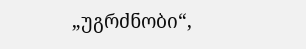„უგრძნობი“,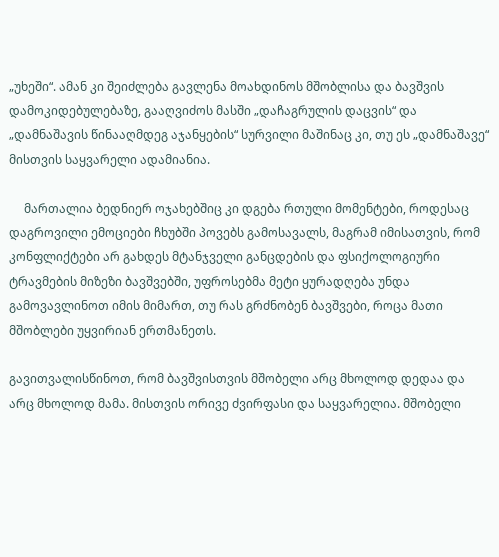„უხეში“. ამან კი შეიძლება გავლენა მოახდინოს მშობლისა და ბავშვის დამოკიდებულებაზე, გააღვიძოს მასში „დაჩაგრულის დაცვის“ და „დამნაშავის წინააღმდეგ აჯანყების“ სურვილი მაშინაც კი, თუ ეს „დამნაშავე“ მისთვის საყვარელი ადამიანია.

     მართალია ბედნიერ ოჯახებშიც კი დგება რთული მომენტები, როდესაც დაგროვილი ემოციები ჩხუბში პოვებს გამოსავალს, მაგრამ იმისათვის, რომ კონფლიქტები არ გახდეს მტანჯველი განცდების და ფსიქოლოგიური ტრავმების მიზეზი ბავშვებში, უფროსებმა მეტი ყურადღება უნდა გამოვავლინოთ იმის მიმართ, თუ რას გრძნობენ ბავშვები, როცა მათი მშობლები უყვირიან ერთმანეთს.

გავითვალისწინოთ, რომ ბავშვისთვის მშობელი არც მხოლოდ დედაა და არც მხოლოდ მამა. მისთვის ორივე ძვირფასი და საყვარელია. მშობელი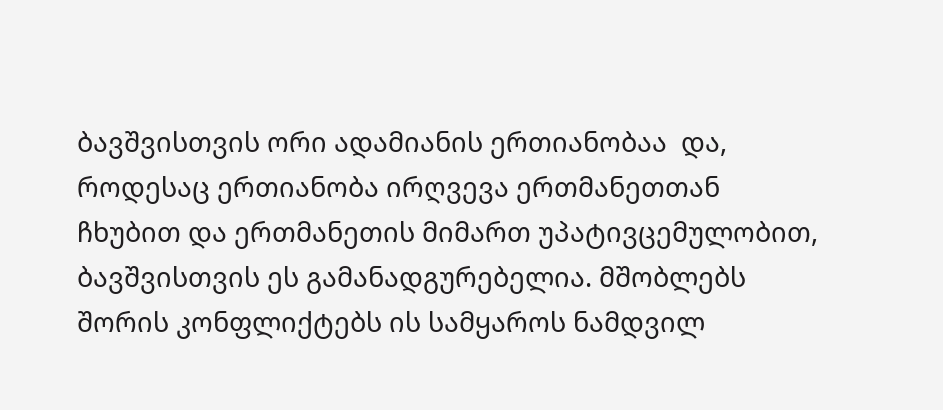ბავშვისთვის ორი ადამიანის ერთიანობაა  და, როდესაც ერთიანობა ირღვევა ერთმანეთთან ჩხუბით და ერთმანეთის მიმართ უპატივცემულობით, ბავშვისთვის ეს გამანადგურებელია. მშობლებს შორის კონფლიქტებს ის სამყაროს ნამდვილ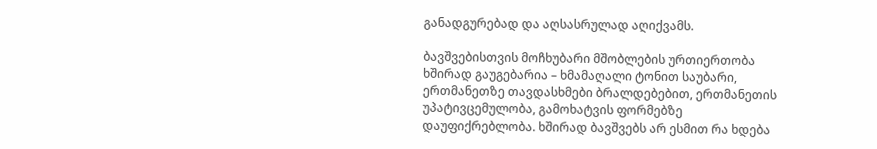განადგურებად და აღსასრულად აღიქვამს.

ბავშვებისთვის მოჩხუბარი მშობლების ურთიერთობა ხშირად გაუგებარია – ხმამაღალი ტონით საუბარი, ერთმანეთზე თავდასხმები ბრალდებებით, ერთმანეთის უპატივცემულობა, გამოხატვის ფორმებზე დაუფიქრებლობა. ხშირად ბავშვებს არ ესმით რა ხდება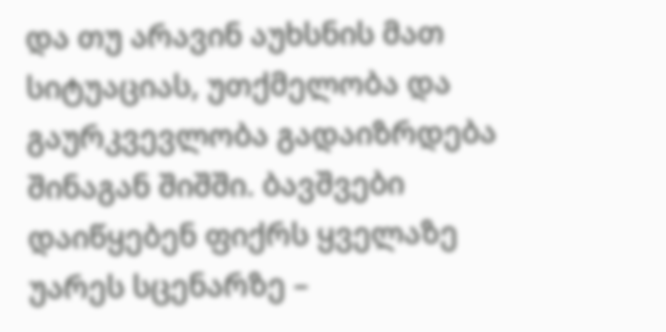და თუ არავინ აუხსნის მათ სიტუაციას, უთქმელობა და გაურკვევლობა გადაიზრდება შინაგან შიშში. ბავშვები დაიწყებენ ფიქრს ყველაზე უარეს სცენარზე –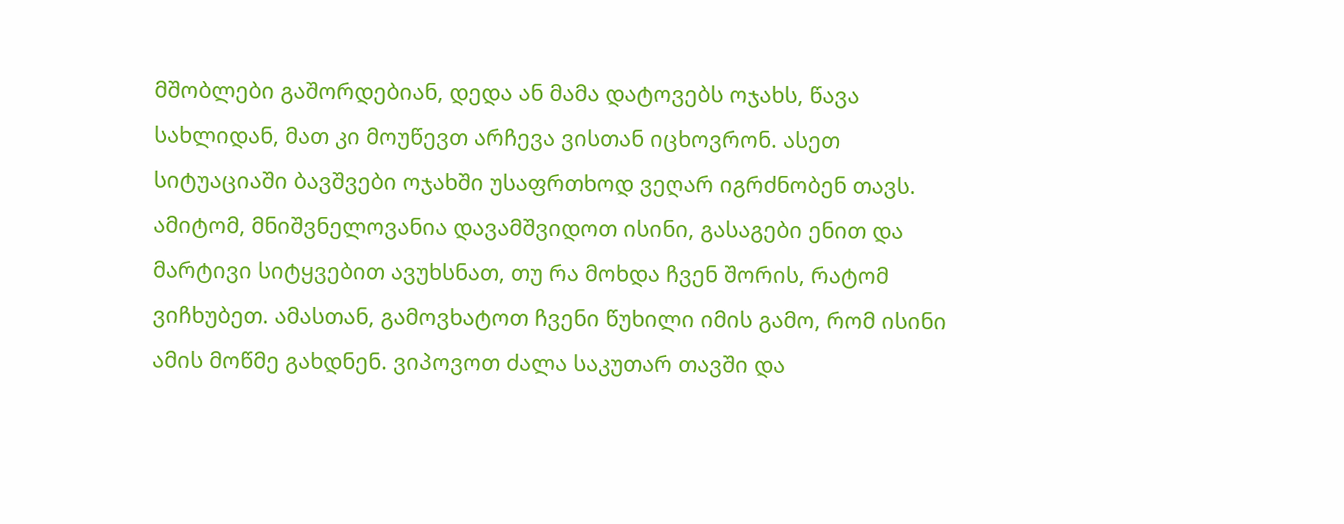მშობლები გაშორდებიან, დედა ან მამა დატოვებს ოჯახს, წავა სახლიდან, მათ კი მოუწევთ არჩევა ვისთან იცხოვრონ. ასეთ სიტუაციაში ბავშვები ოჯახში უსაფრთხოდ ვეღარ იგრძნობენ თავს. ამიტომ, მნიშვნელოვანია დავამშვიდოთ ისინი, გასაგები ენით და მარტივი სიტყვებით ავუხსნათ, თუ რა მოხდა ჩვენ შორის, რატომ ვიჩხუბეთ. ამასთან, გამოვხატოთ ჩვენი წუხილი იმის გამო, რომ ისინი ამის მოწმე გახდნენ. ვიპოვოთ ძალა საკუთარ თავში და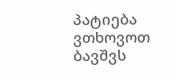პატიება ვთხოვოთ ბავშვს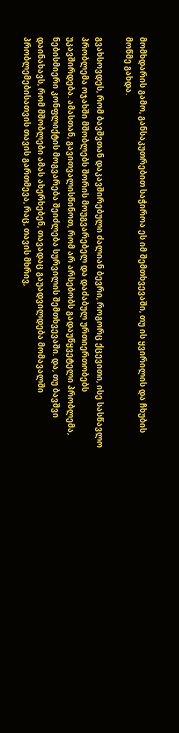მომხდარის გამო, განსაკუთრებით საჭიროა ეს იმ შემთხვევაში, თუ ის ყვირილის და ჩხუბის მოწმე გახდა.

გვახსოვდეს, რომ ბავშვთან დაკავშირებული ძალიან ბევრი, როგორც ქცევითი, ისე სასწავლო პრობლემა ოჯახში მშობლებს შორის მოუგვარებელ და დაძაბულ ურთიერთობებს უკავშირდება. ამასთან, გავითვალისწინოთ, რომ არ არსებობს გადაუწყვეტელი პრობლემა, ნებისმიერი კონფლიქტის მოგვარება შეიძლება სურვილის შემთხვევაში. და, თუ ბავშვი დაინახავს, რომ მშობლები ამას ახერხებენ, თავადაც გაუადვილდება მომავალში პრობლემებისათვის თავის გართმევა, რაც, თავის მხრივ,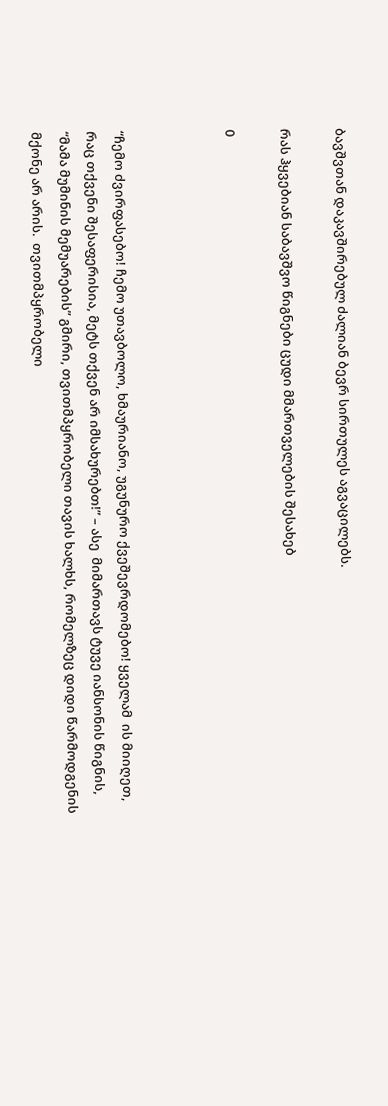ბავშვთან დაკავშირებულ ძალიან ბევრ სირთულეს აგვაცილებს.

რას ჰყვებიან საბავშვო წიგნები ცუდი მმართველების შესახებ

0



“ჩემო ძვირფასებო! ჩემო უთავბოლო, ხმაურიანო, უგუნურო ქვეშევრდომებო! ყველამ  ის მიიღეთ, რაც თქვენი შესაფერისია, მეტს თქვენ არ იმსახურებთ!” – ასე  მიმართავს ტუვე იანსონის წიგნის, “მამა მუმინის მემუარების” გმირი, თვითმპყრობელი თავის ხალხს, რომელზეც დიდი წარმოდგენის მქონე არ არის.  თვითმპყრობელი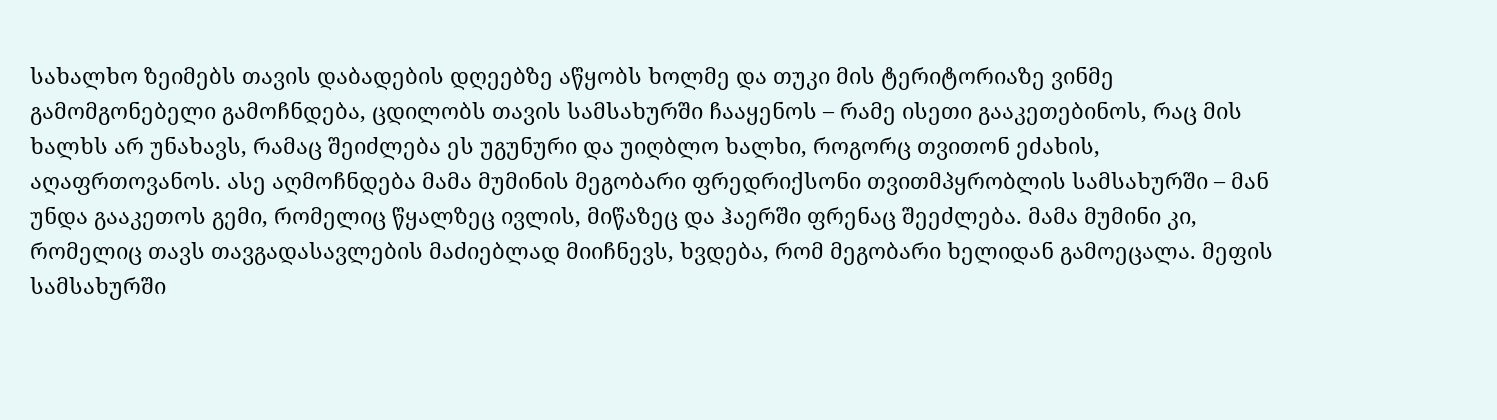სახალხო ზეიმებს თავის დაბადების დღეებზე აწყობს ხოლმე და თუკი მის ტერიტორიაზე ვინმე გამომგონებელი გამოჩნდება, ცდილობს თავის სამსახურში ჩააყენოს – რამე ისეთი გააკეთებინოს, რაც მის ხალხს არ უნახავს, რამაც შეიძლება ეს უგუნური და უიღბლო ხალხი, როგორც თვითონ ეძახის, აღაფრთოვანოს. ასე აღმოჩნდება მამა მუმინის მეგობარი ფრედრიქსონი თვითმპყრობლის სამსახურში – მან უნდა გააკეთოს გემი, რომელიც წყალზეც ივლის, მიწაზეც და ჰაერში ფრენაც შეეძლება. მამა მუმინი კი, რომელიც თავს თავგადასავლების მაძიებლად მიიჩნევს, ხვდება, რომ მეგობარი ხელიდან გამოეცალა. მეფის სამსახურში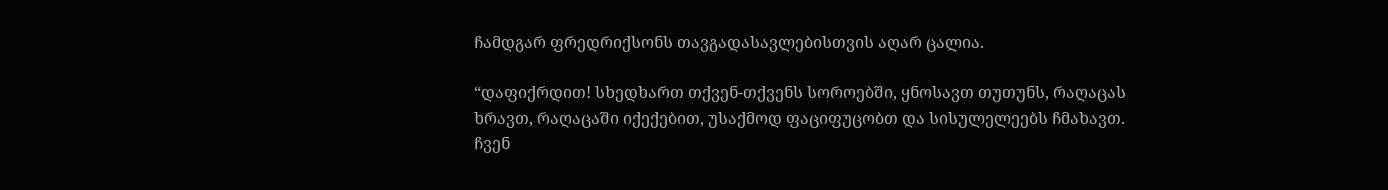ჩამდგარ ფრედრიქსონს თავგადასავლებისთვის აღარ ცალია.

“დაფიქრდით! სხედხართ თქვენ-თქვენს სოროებში, ყნოსავთ თუთუნს, რაღაცას ხრავთ, რაღაცაში იქექებით, უსაქმოდ ფაციფუცობთ და სისულელეებს ჩმახავთ. ჩვენ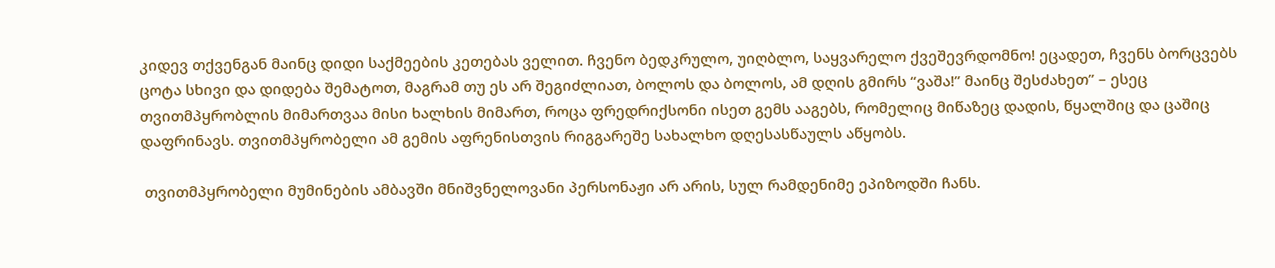კიდევ თქვენგან მაინც დიდი საქმეების კეთებას ველით. ჩვენო ბედკრულო, უიღბლო, საყვარელო ქვეშევრდომნო! ეცადეთ, ჩვენს ბორცვებს ცოტა სხივი და დიდება შემატოთ, მაგრამ თუ ეს არ შეგიძლიათ, ბოლოს და ბოლოს, ამ დღის გმირს “ვაშა!” მაინც შესძახეთ” – ესეც თვითმპყრობლის მიმართვაა მისი ხალხის მიმართ, როცა ფრედრიქსონი ისეთ გემს ააგებს, რომელიც მიწაზეც დადის, წყალშიც და ცაშიც დაფრინავს. თვითმპყრობელი ამ გემის აფრენისთვის რიგგარეშე სახალხო დღესასწაულს აწყობს.

 თვითმპყრობელი მუმინების ამბავში მნიშვნელოვანი პერსონაჟი არ არის, სულ რამდენიმე ეპიზოდში ჩანს.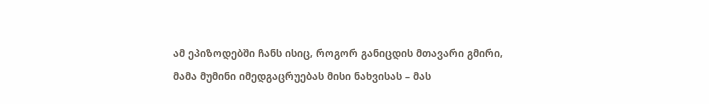ამ ეპიზოდებში ჩანს ისიც, როგორ განიცდის მთავარი გმირი, მამა მუმინი იმედგაცრუებას მისი ნახვისას – მას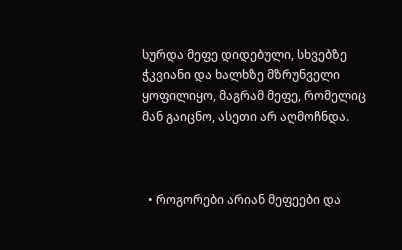სურდა მეფე დიდებული, სხვებზე ჭკვიანი და ხალხზე მზრუნველი ყოფილიყო, მაგრამ მეფე, რომელიც მან გაიცნო, ასეთი არ აღმოჩნდა.



  • როგორები არიან მეფეები და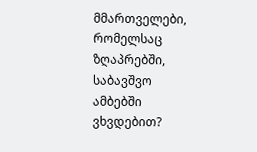მმართველები, რომელსაც ზღაპრებში, საბავშვო ამბებში ვხვდებით?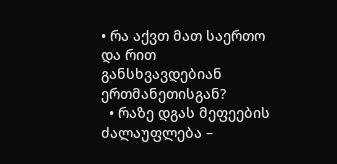• რა აქვთ მათ საერთო და რით განსხვავდებიან ერთმანეთისგან?
  • რაზე დგას მეფეების ძალაუფლება –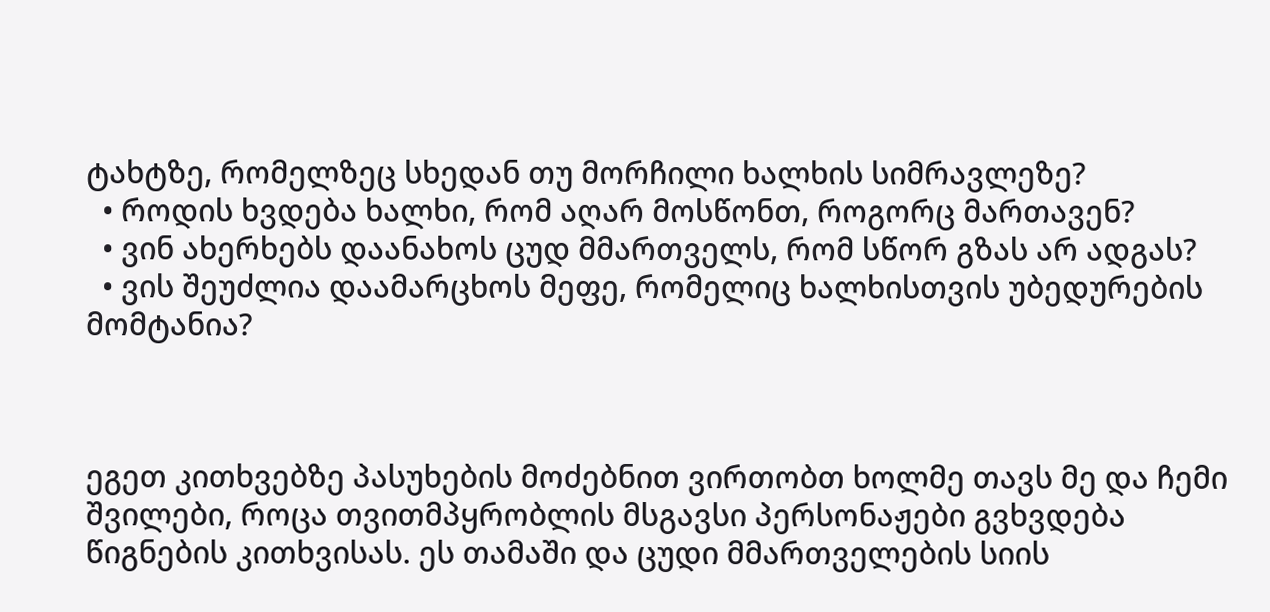ტახტზე, რომელზეც სხედან თუ მორჩილი ხალხის სიმრავლეზე?
  • როდის ხვდება ხალხი, რომ აღარ მოსწონთ, როგორც მართავენ?
  • ვინ ახერხებს დაანახოს ცუდ მმართველს, რომ სწორ გზას არ ადგას?
  • ვის შეუძლია დაამარცხოს მეფე, რომელიც ხალხისთვის უბედურების მომტანია?



ეგეთ კითხვებზე პასუხების მოძებნით ვირთობთ ხოლმე თავს მე და ჩემი შვილები, როცა თვითმპყრობლის მსგავსი პერსონაჟები გვხვდება წიგნების კითხვისას. ეს თამაში და ცუდი მმართველების სიის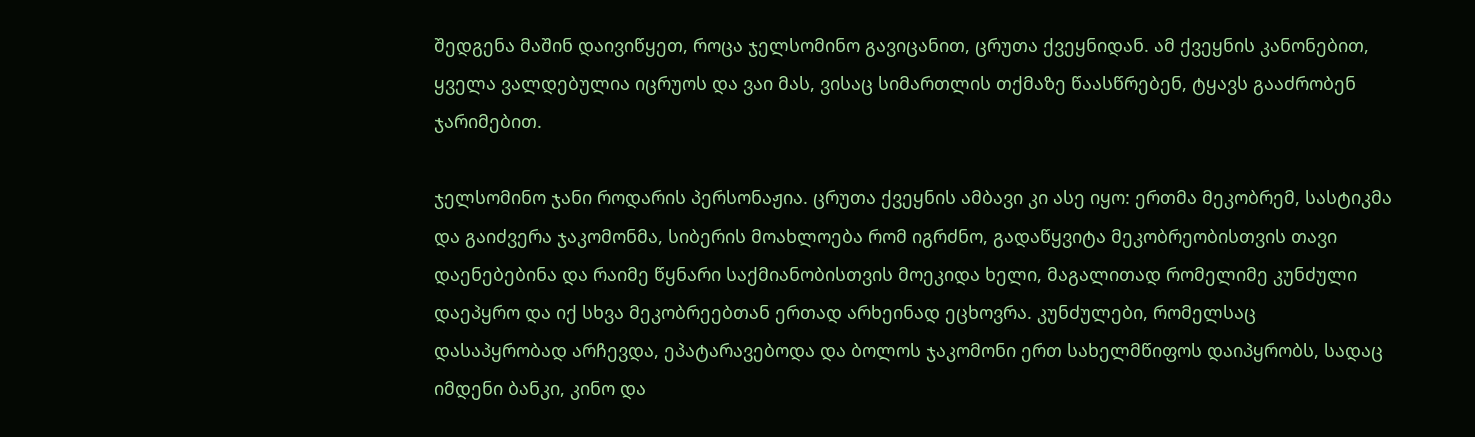შედგენა მაშინ დაივიწყეთ, როცა ჯელსომინო გავიცანით, ცრუთა ქვეყნიდან. ამ ქვეყნის კანონებით, ყველა ვალდებულია იცრუოს და ვაი მას, ვისაც სიმართლის თქმაზე წაასწრებენ, ტყავს გააძრობენ ჯარიმებით.

ჯელსომინო ჯანი როდარის პერსონაჟია. ცრუთა ქვეყნის ამბავი კი ასე იყო: ერთმა მეკობრემ, სასტიკმა და გაიძვერა ჯაკომონმა, სიბერის მოახლოება რომ იგრძნო, გადაწყვიტა მეკობრეობისთვის თავი დაენებებინა და რაიმე წყნარი საქმიანობისთვის მოეკიდა ხელი, მაგალითად რომელიმე კუნძული დაეპყრო და იქ სხვა მეკობრეებთან ერთად არხეინად ეცხოვრა. კუნძულები, რომელსაც დასაპყრობად არჩევდა, ეპატარავებოდა და ბოლოს ჯაკომონი ერთ სახელმწიფოს დაიპყრობს, სადაც იმდენი ბანკი, კინო და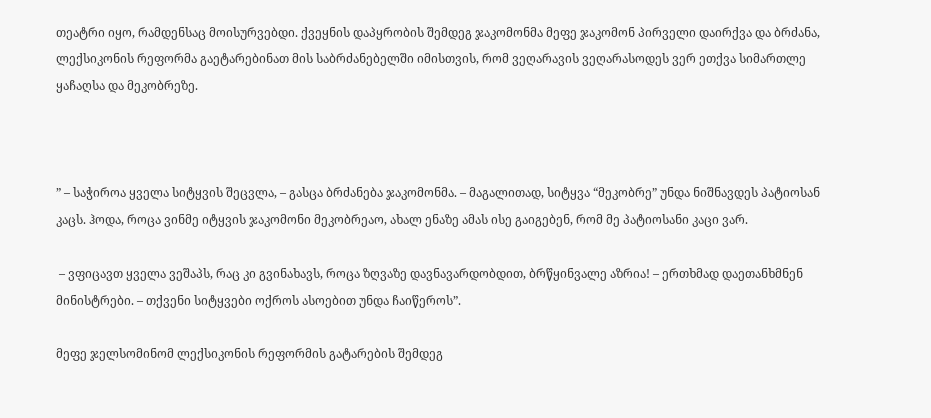თეატრი იყო, რამდენსაც მოისურვებდი. ქვეყნის დაპყრობის შემდეგ ჯაკომონმა მეფე ჯაკომონ პირველი დაირქვა და ბრძანა, ლექსიკონის რეფორმა გაეტარებინათ მის საბრძანებელში იმისთვის, რომ ვეღარავის ვეღარასოდეს ვერ ეთქვა სიმართლე ყაჩაღსა და მეკობრეზე.



” – საჭიროა ყველა სიტყვის შეცვლა, – გასცა ბრძანება ჯაკომონმა. – მაგალითად, სიტყვა “მეკობრე” უნდა ნიშნავდეს პატიოსან კაცს. ჰოდა, როცა ვინმე იტყვის ჯაკომონი მეკობრეაო, ახალ ენაზე ამას ისე გაიგებენ, რომ მე პატიოსანი კაცი ვარ.

 – ვფიცავთ ყველა ვეშაპს, რაც კი გვინახავს, როცა ზღვაზე დავნავარდობდით, ბრწყინვალე აზრია! – ერთხმად დაეთანხმნენ მინისტრები. – თქვენი სიტყვები ოქროს ასოებით უნდა ჩაიწეროს”.

მეფე ჯელსომინომ ლექსიკონის რეფორმის გატარების შემდეგ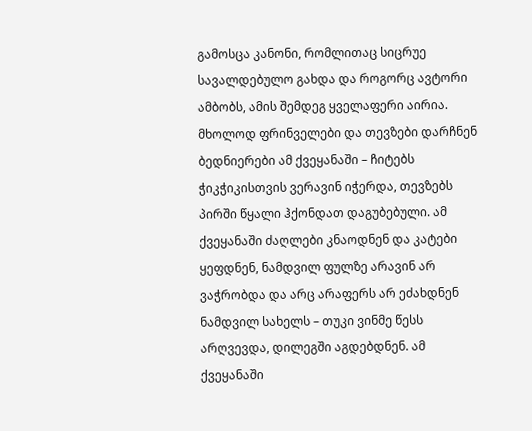გამოსცა კანონი, რომლითაც სიცრუე სავალდებულო გახდა და როგორც ავტორი ამბობს, ამის შემდეგ ყველაფერი აირია. მხოლოდ ფრინველები და თევზები დარჩნენ ბედნიერები ამ ქვეყანაში – ჩიტებს ჭიკჭიკისთვის ვერავინ იჭერდა, თევზებს პირში წყალი ჰქონდათ დაგუბებული. ამ ქვეყანაში ძაღლები კნაოდნენ და კატები ყეფდნენ, ნამდვილ ფულზე არავინ არ ვაჭრობდა და არც არაფერს არ ეძახდნენ ნამდვილ სახელს – თუკი ვინმე წესს არღვევდა, დილეგში აგდებდნენ. ამ ქვეყანაში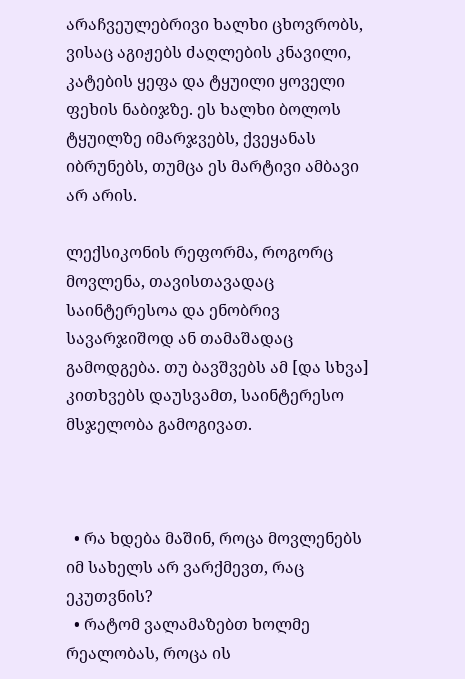არაჩვეულებრივი ხალხი ცხოვრობს, ვისაც აგიჟებს ძაღლების კნავილი, კატების ყეფა და ტყუილი ყოველი ფეხის ნაბიჯზე. ეს ხალხი ბოლოს ტყუილზე იმარჯვებს, ქვეყანას იბრუნებს, თუმცა ეს მარტივი ამბავი არ არის.

ლექსიკონის რეფორმა, როგორც მოვლენა, თავისთავადაც საინტერესოა და ენობრივ სავარჯიშოდ ან თამაშადაც გამოდგება. თუ ბავშვებს ამ [და სხვა] კითხვებს დაუსვამთ, საინტერესო მსჯელობა გამოგივათ.



  • რა ხდება მაშინ, როცა მოვლენებს იმ სახელს არ ვარქმევთ, რაც ეკუთვნის?
  • რატომ ვალამაზებთ ხოლმე რეალობას, როცა ის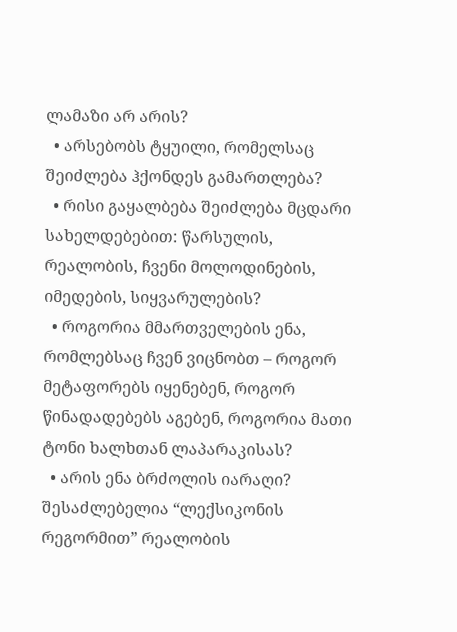ლამაზი არ არის?
  • არსებობს ტყუილი, რომელსაც შეიძლება ჰქონდეს გამართლება?
  • რისი გაყალბება შეიძლება მცდარი სახელდებებით: წარსულის, რეალობის, ჩვენი მოლოდინების, იმედების, სიყვარულების?
  • როგორია მმართველების ენა, რომლებსაც ჩვენ ვიცნობთ – როგორ მეტაფორებს იყენებენ, როგორ წინადადებებს აგებენ, როგორია მათი ტონი ხალხთან ლაპარაკისას?
  • არის ენა ბრძოლის იარაღი? შესაძლებელია “ლექსიკონის რეგორმით” რეალობის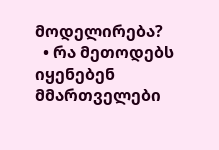მოდელირება?
  • რა მეთოდებს იყენებენ მმართველები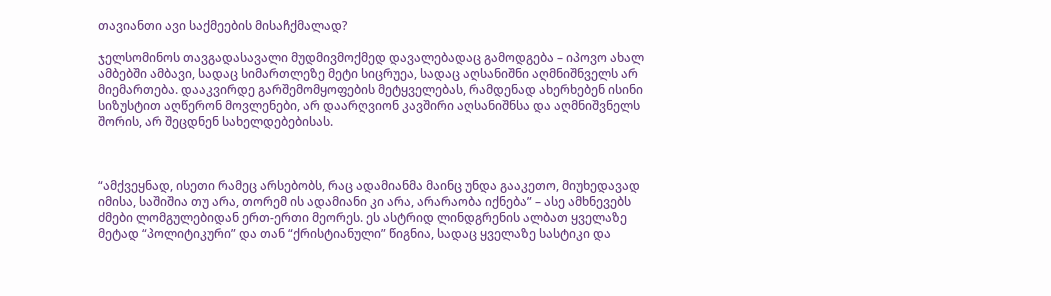თავიანთი ავი საქმეების მისაჩქმალად?

ჯელსომინოს თავგადასავალი მუდმივმოქმედ დავალებადაც გამოდგება – იპოვო ახალ ამბებში ამბავი, სადაც სიმართლეზე მეტი სიცრუეა, სადაც აღსანიშნი აღმნიშნველს არ მიემართება. დააკვირდე გარშემომყოფების მეტყველებას, რამდენად ახერხებენ ისინი სიზუსტით აღწერონ მოვლენები, არ დაარღვიონ კავშირი აღსანიშნსა და აღმნიშვნელს შორის, არ შეცდნენ სახელდებებისას.



“ამქვეყნად, ისეთი რამეც არსებობს, რაც ადამიანმა მაინც უნდა გააკეთო, მიუხედავად იმისა, საშიშია თუ არა, თორემ ის ადამიანი კი არა, არარაობა იქნება” – ასე ამხნევებს ძმები ლომგულებიდან ერთ-ერთი მეორეს. ეს ასტრიდ ლინდგრენის ალბათ ყველაზე მეტად “პოლიტიკური” და თან “ქრისტიანული” წიგნია, სადაც ყველაზე სასტიკი და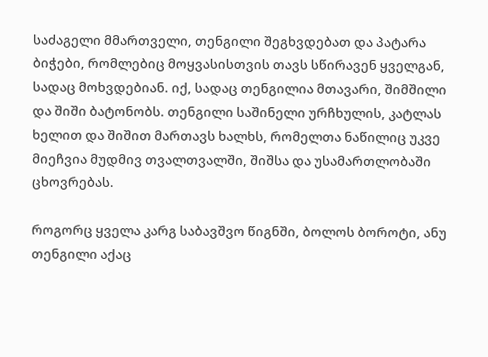საძაგელი მმართველი, თენგილი შეგხვდებათ და პატარა ბიჭები, რომლებიც მოყვასისთვის თავს სწირავენ ყველგან, სადაც მოხვდებიან. იქ, სადაც თენგილია მთავარი, შიმშილი და შიში ბატონობს. თენგილი საშინელი ურჩხულის, კატლას ხელით და შიშით მართავს ხალხს, რომელთა ნაწილიც უკვე მიეჩვია მუდმივ თვალთვალში, შიშსა და უსამართლობაში ცხოვრებას.

როგორც ყველა კარგ საბავშვო წიგნში, ბოლოს ბოროტი, ანუ  თენგილი აქაც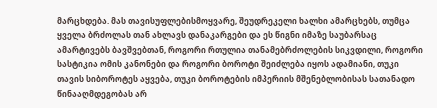მარცხდება. მას თავისუფლებისმოყვარე, შეუდრეკელი ხალხი ამარცხებს, თუმცა ყველა ბრძოლას თან ახლავს დანაკარგები და ეს წიგნი იმაზე საუბარსაც ამარტივებს ბავშვებთან, როგორი რთულია თანამებრძოლების სიკვდილი, როგორი სასტიკია ომის კანონები და როგორი ბოროტი შეიძლება იყოს ადამიანი, თუკი თავის სიბოროტეს აყვება, თუკი ბოროტების იმპერიის მშენებლობისას სათანადო წინააღმდეგობას არ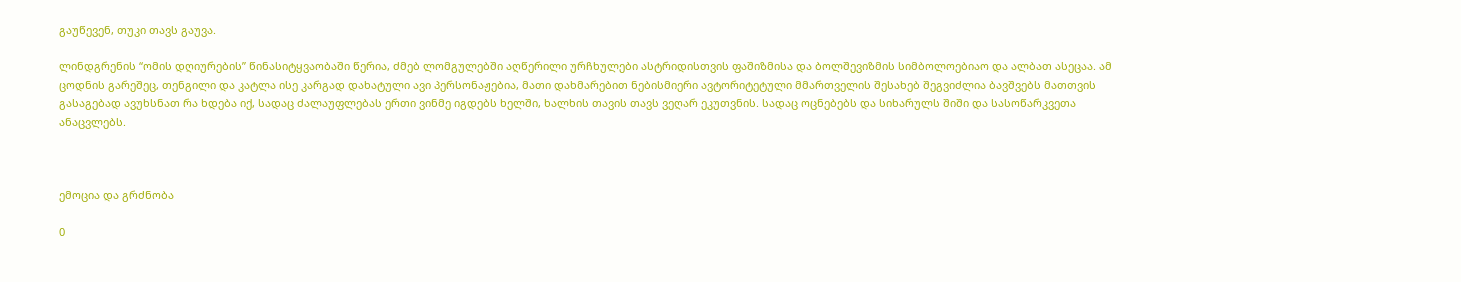გაუწევენ, თუკი თავს გაუვა.

ლინდგრენის “ომის დღიურების” წინასიტყვაობაში წერია, ძმებ ლომგულებში აღწერილი ურჩხულები ასტრიდისთვის ფაშიზმისა და ბოლშევიზმის სიმბოლოებიაო და ალბათ ასეცაა. ამ ცოდნის გარეშეც, თენგილი და კატლა ისე კარგად დახატული ავი პერსონაჟებია, მათი დახმარებით ნებისმიერი ავტორიტეტული მმართველის შესახებ შეგვიძლია ბავშვებს მათთვის გასაგებად ავუხსნათ რა ხდება იქ, სადაც ძალაუფლებას ერთი ვინმე იგდებს ხელში, ხალხის თავის თავს ვეღარ ეკუთვნის. სადაც ოცნებებს და სიხარულს შიში და სასოწარკვეთა ანაცვლებს.



ემოცია და გრძნობა

0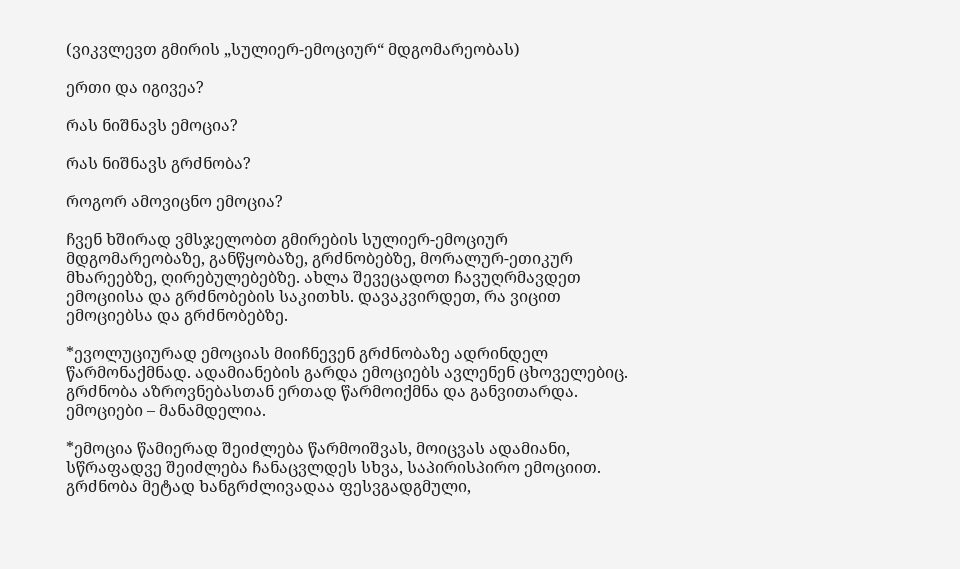(ვიკვლევთ გმირის „სულიერ-ემოციურ“ მდგომარეობას)

ერთი და იგივეა?

რას ნიშნავს ემოცია?

რას ნიშნავს გრძნობა?

როგორ ამოვიცნო ემოცია?

ჩვენ ხშირად ვმსჯელობთ გმირების სულიერ-ემოციურ მდგომარეობაზე, განწყობაზე, გრძნობებზე, მორალურ-ეთიკურ მხარეებზე, ღირებულებებზე. ახლა შევეცადოთ ჩავუღრმავდეთ ემოციისა და გრძნობების საკითხს. დავაკვირდეთ, რა ვიცით ემოციებსა და გრძნობებზე.

*ევოლუციურად ემოციას მიიჩნევენ გრძნობაზე ადრინდელ წარმონაქმნად. ადამიანების გარდა ემოციებს ავლენენ ცხოველებიც. გრძნობა აზროვნებასთან ერთად წარმოიქმნა და განვითარდა. ემოციები – მანამდელია.

*ემოცია წამიერად შეიძლება წარმოიშვას, მოიცვას ადამიანი, სწრაფადვე შეიძლება ჩანაცვლდეს სხვა, საპირისპირო ემოციით. გრძნობა მეტად ხანგრძლივადაა ფესვგადგმული,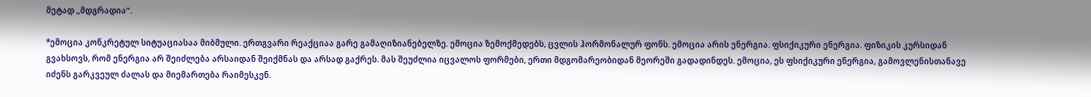მეტად „მდგრადია“.

*ემოცია კონკრეტულ სიტუაციასაა მიბმული. ერთგვარი რეაქციაა გარე გამაღიზიანებელზე. ემოცია ზემოქმედებს, ცვლის ჰორმონალურ ფონს. ემოცია არის ენერგია. ფსიქიკური ენერგია. ფიზიკის კურსიდან გვახსოვს, რომ ენერგია არ შეიძლება არსაიდან შეიქმნას და არსად გაქრეს. მას შეუძლია იცვალოს ფორმები, ერთი მდგომარეობიდან მეორეში გადადინდეს. ემოცია, ეს ფსიქიკური ენერგია, გამოვლენისთანავე იძენს გარკვეულ ძალას და მიემართება რაიმესკენ.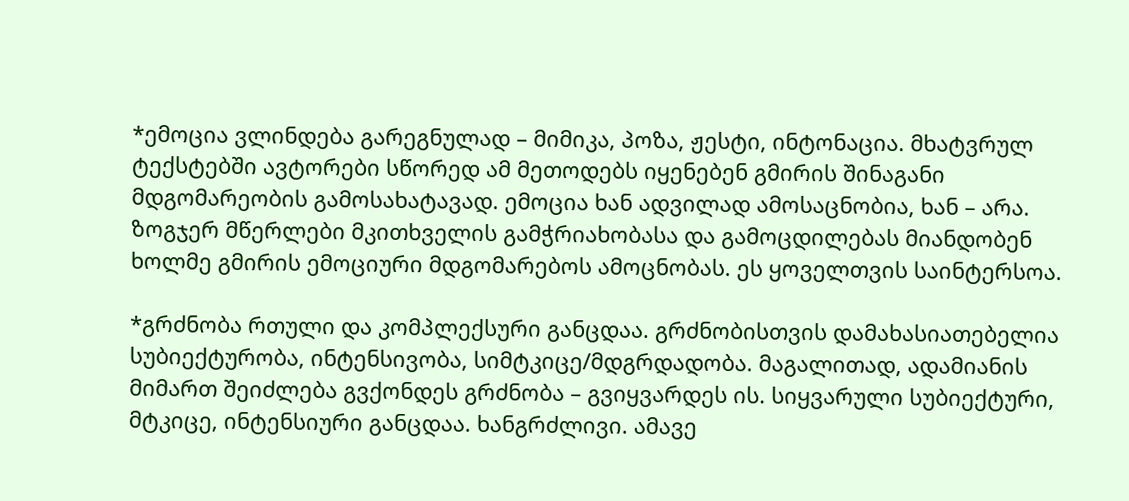*ემოცია ვლინდება გარეგნულად – მიმიკა, პოზა, ჟესტი, ინტონაცია. მხატვრულ ტექსტებში ავტორები სწორედ ამ მეთოდებს იყენებენ გმირის შინაგანი მდგომარეობის გამოსახატავად. ემოცია ხან ადვილად ამოსაცნობია, ხან – არა. ზოგჯერ მწერლები მკითხველის გამჭრიახობასა და გამოცდილებას მიანდობენ ხოლმე გმირის ემოციური მდგომარებოს ამოცნობას. ეს ყოველთვის საინტერსოა.

*გრძნობა რთული და კომპლექსური განცდაა. გრძნობისთვის დამახასიათებელია სუბიექტურობა, ინტენსივობა, სიმტკიცე/მდგრდადობა. მაგალითად, ადამიანის მიმართ შეიძლება გვქონდეს გრძნობა – გვიყვარდეს ის. სიყვარული სუბიექტური, მტკიცე, ინტენსიური განცდაა. ხანგრძლივი. ამავე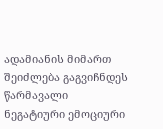ადამიანის მიმართ შეიძლება გაგვიჩნდეს წარმავალი ნეგატიური ემოციური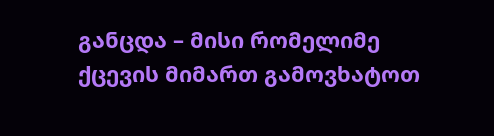განცდა – მისი რომელიმე ქცევის მიმართ გამოვხატოთ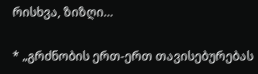რისხვა, ზიზღი…

* „გრძნობის ერთ-ერთ თავისებურებას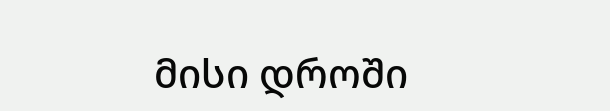მისი დროში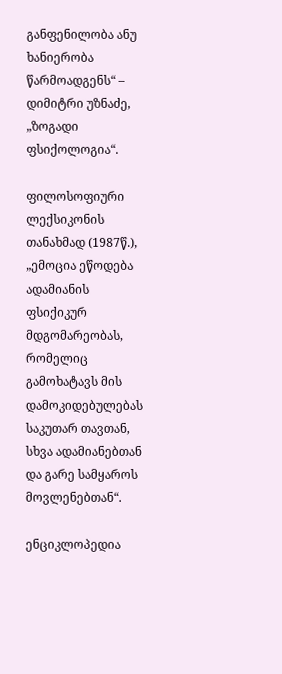განფენილობა ანუ ხანიერობა წარმოადგენს“ – დიმიტრი უზნაძე, „ზოგადი ფსიქოლოგია“.

ფილოსოფიური ლექსიკონის თანახმად (1987წ.), „ემოცია ეწოდება ადამიანის ფსიქიკურ მდგომარეობას, რომელიც გამოხატავს მის დამოკიდებულებას საკუთარ თავთან, სხვა ადამიანებთან და გარე სამყაროს მოვლენებთან“.

ენციკლოპედია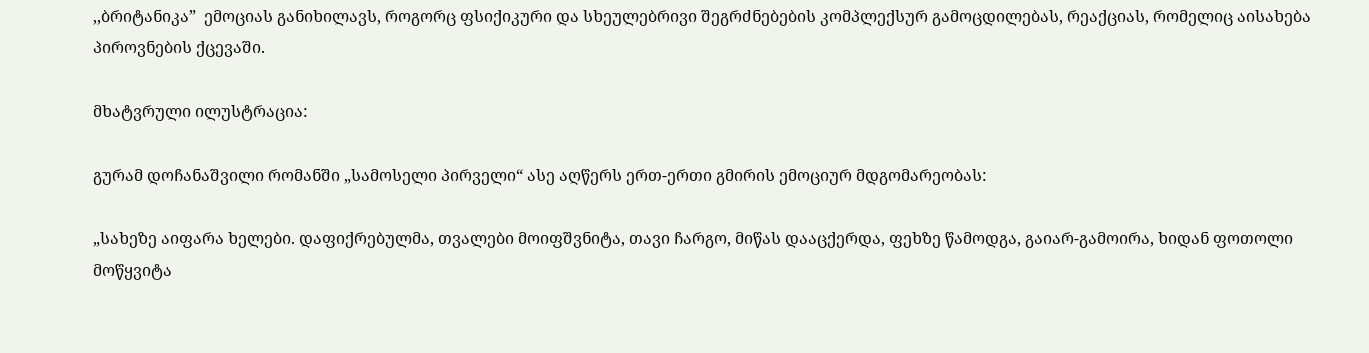,,ბრიტანიკა”  ემოციას განიხილავს, როგორც ფსიქიკური და სხეულებრივი შეგრძნებების კომპლექსურ გამოცდილებას, რეაქციას, რომელიც აისახება პიროვნების ქცევაში.

მხატვრული ილუსტრაცია:

გურამ დოჩანაშვილი რომანში „სამოსელი პირველი“ ასე აღწერს ერთ-ერთი გმირის ემოციურ მდგომარეობას:

„სახეზე აიფარა ხელები. დაფიქრებულმა, თვალები მოიფშვნიტა, თავი ჩარგო, მიწას დააცქერდა, ფეხზე წამოდგა, გაიარ-გამოირა, ხიდან ფოთოლი მოწყვიტა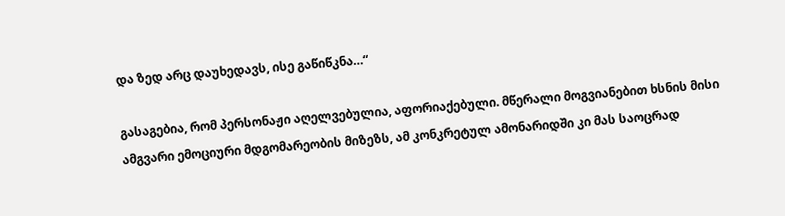და ზედ არც დაუხედავს, ისე გაწიწკნა…“

გასაგებია, რომ პერსონაჟი აღელვებულია, აფორიაქებული. მწერალი მოგვიანებით ხსნის მისი ამგვარი ემოციური მდგომარეობის მიზეზს, ამ კონკრეტულ ამონარიდში კი მას საოცრად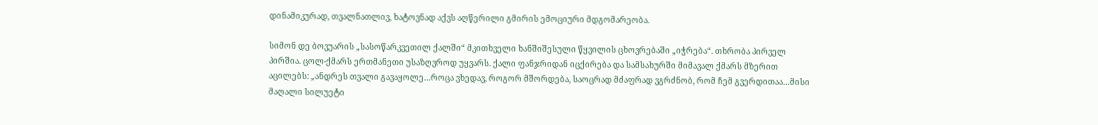დინამიკურად, თვალნათლივ, ხატოვნად აქვს აღწერილი გმირის ემოციური მდგომარეობა.

სიმონ დე ბოვუარის „სასოწარკვეთილ ქალში“ მკითხველი ხანშიშესული წყვილის ცხოვრებაში „იჭრება“. თხრობა პირველ პირშია. ცოლ-ქმარს ერთმანეთი უსაზღვროდ უყვარს. ქალი ფანჯრიდან იცქირება და სამსახურში მიმავალ ქმარს მზერით აცილებს: „ანდრეს თვალი გავაყოლე…როცა ვხედავ, როგორ მშორდება, საოცრად მძაფრად ვგრძნობ, რომ ჩემ გვერდითაა…მისი მაღალი სილუეტი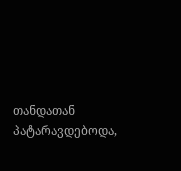თანდათან პატარავდებოდა,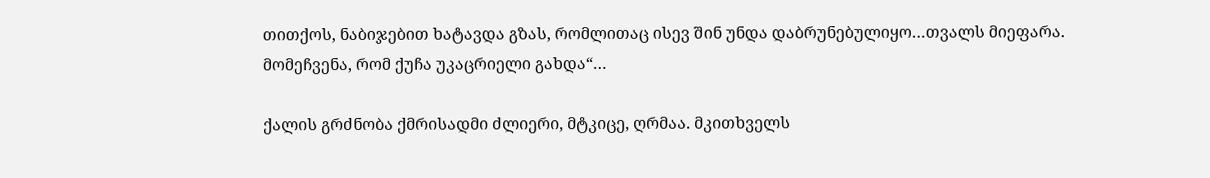თითქოს, ნაბიჯებით ხატავდა გზას, რომლითაც ისევ შინ უნდა დაბრუნებულიყო…თვალს მიეფარა. მომეჩვენა, რომ ქუჩა უკაცრიელი გახდა“…

ქალის გრძნობა ქმრისადმი ძლიერი, მტკიცე, ღრმაა. მკითხველს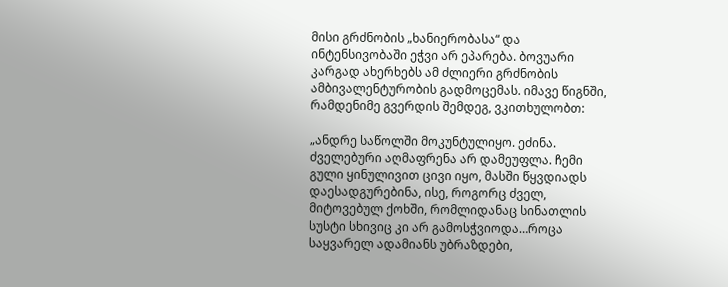მისი გრძნობის „ხანიერობასა“ და ინტენსივობაში ეჭვი არ ეპარება. ბოვუარი კარგად ახერხებს ამ ძლიერი გრძნობის ამბივალენტურობის გადმოცემას. იმავე წიგნში, რამდენიმე გვერდის შემდეგ, ვკითხულობთ:

„ანდრე საწოლში მოკუნტულიყო. ეძინა. ძველებური აღმაფრენა არ დამეუფლა. ჩემი გული ყინულივით ცივი იყო, მასში წყვდიადს დაესადგურებინა, ისე, როგორც ძველ, მიტოვებულ ქოხში, რომლიდანაც სინათლის სუსტი სხივიც კი არ გამოსჭვიოდა…როცა საყვარელ ადამიანს უბრაზდები,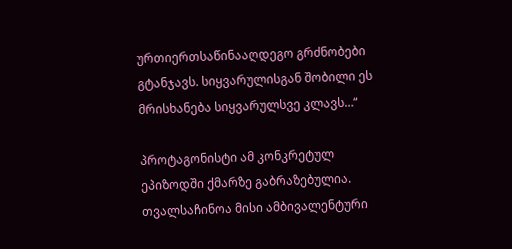ურთიერთსაწინააღდეგო გრძნობები გტანჯავს. სიყვარულისგან შობილი ეს მრისხანება სიყვარულსვე კლავს…“

პროტაგონისტი ამ კონკრეტულ ეპიზოდში ქმარზე გაბრაზებულია. თვალსაჩინოა მისი ამბივალენტური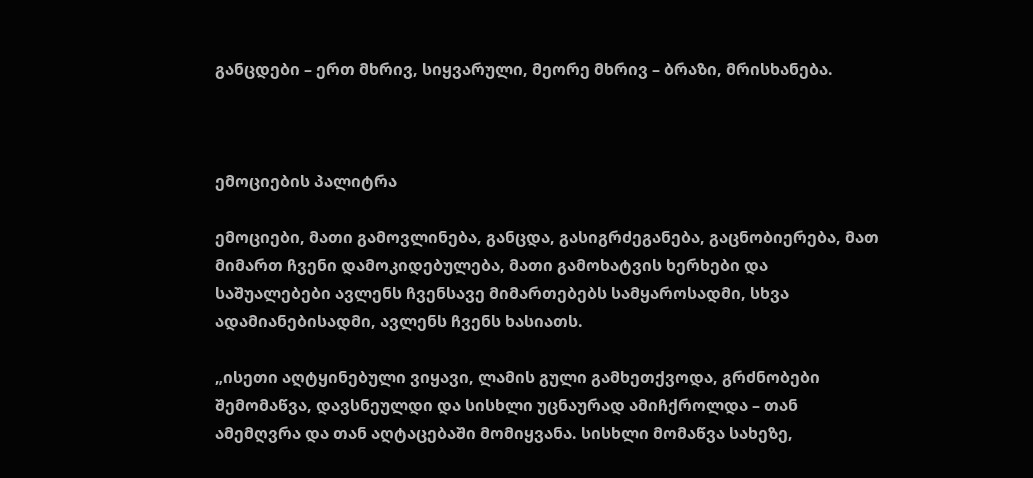განცდები – ერთ მხრივ, სიყვარული, მეორე მხრივ – ბრაზი, მრისხანება.



ემოციების პალიტრა

ემოციები, მათი გამოვლინება, განცდა, გასიგრძეგანება, გაცნობიერება, მათ მიმართ ჩვენი დამოკიდებულება, მათი გამოხატვის ხერხები და საშუალებები ავლენს ჩვენსავე მიმართებებს სამყაროსადმი, სხვა ადამიანებისადმი, ავლენს ჩვენს ხასიათს.

„ისეთი აღტყინებული ვიყავი, ლამის გული გამხეთქვოდა, გრძნობები შემომაწვა, დავსნეულდი და სისხლი უცნაურად ამიჩქროლდა – თან ამემღვრა და თან აღტაცებაში მომიყვანა. სისხლი მომაწვა სახეზე,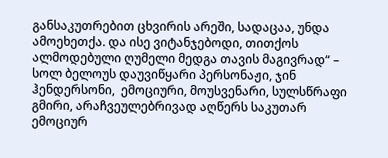განსაკუთრებით ცხვირის არეში, სადაცაა, უნდა ამოეხეთქა. და ისე ვიტანჯებოდი, თითქოს ალმოდებული ღუმელი მედგა თავის მაგივრად“ – სოლ ბელოუს დაუვიწყარი პერსონაჟი, ჯინ ჰენდერსონი,  ემოციური, მოუსვენარი, სულსწრაფი გმირი, არაჩვეულებრივად აღწერს საკუთარ ემოციურ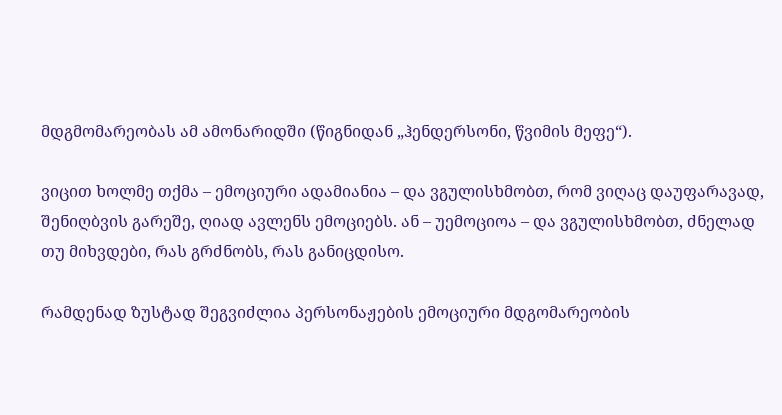მდგმომარეობას ამ ამონარიდში (წიგნიდან „ჰენდერსონი, წვიმის მეფე“).

ვიცით ხოლმე თქმა – ემოციური ადამიანია – და ვგულისხმობთ, რომ ვიღაც დაუფარავად, შენიღბვის გარეშე, ღიად ავლენს ემოციებს. ან – უემოციოა – და ვგულისხმობთ, ძნელად თუ მიხვდები, რას გრძნობს, რას განიცდისო.

რამდენად ზუსტად შეგვიძლია პერსონაჟების ემოციური მდგომარეობის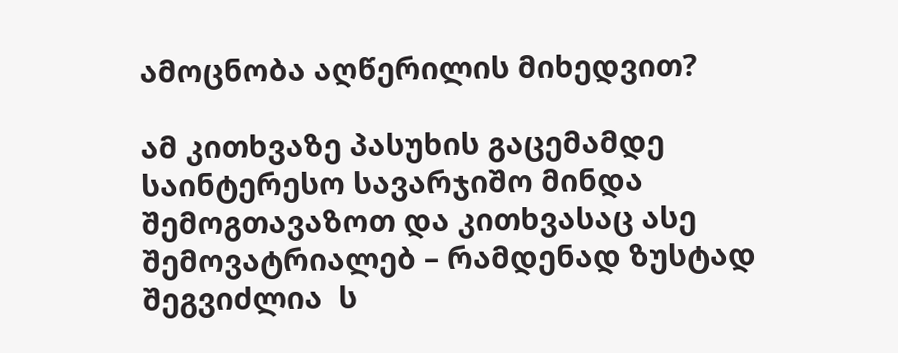ამოცნობა აღწერილის მიხედვით?

ამ კითხვაზე პასუხის გაცემამდე საინტერესო სავარჯიშო მინდა შემოგთავაზოთ და კითხვასაც ასე შემოვატრიალებ – რამდენად ზუსტად შეგვიძლია  ს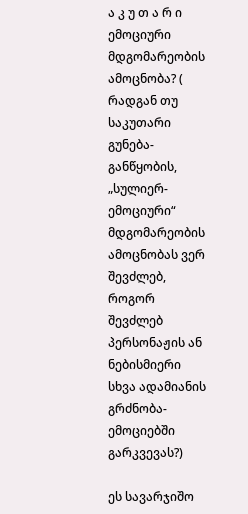ა კ უ თ ა რ ი  ემოციური მდგომარეობის ამოცნობა? ( რადგან თუ საკუთარი გუნება-განწყობის, „სულიერ-ემოციური“ მდგომარეობის ამოცნობას ვერ შევძლებ, როგორ შევძლებ პერსონაჟის ან ნებისმიერი სხვა ადამიანის გრძნობა-ემოციებში გარკვევას?)

ეს სავარჯიშო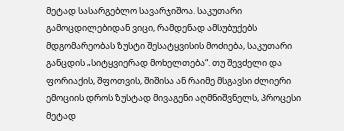მეტად სასარგებლო სავარჯიშოა. საკუთარი გამოცდილებიდან ვიცი, რამდენად ამსუბუქებს მდგომარეობას ზუსტი შესატყვისის მოძიება, საკუთარი განცდის „სიტყვიერად მოხელთება“. თუ შევძელი და ფორიაქის, შფოთვის, შიშისა ან რაიმე მსგავსი ძლიერი ემოციის დროს ზუსტად მივაგენი აღმნიშვნელს, პროცესი მეტად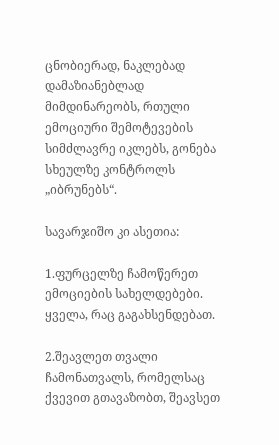ცნობიერად, ნაკლებად დამაზიანებლად მიმდინარეობს, რთული ემოციური შემოტევების სიმძლავრე იკლებს, გონება სხეულზე კონტროლს „იბრუნებს“.

სავარჯიშო კი ასეთია:

1.ფურცელზე ჩამოწერეთ ემოციების სახელდებები. ყველა, რაც გაგახსენდებათ.

2.შეავლეთ თვალი ჩამონათვალს, რომელსაც ქვევით გთავაზობთ, შეავსეთ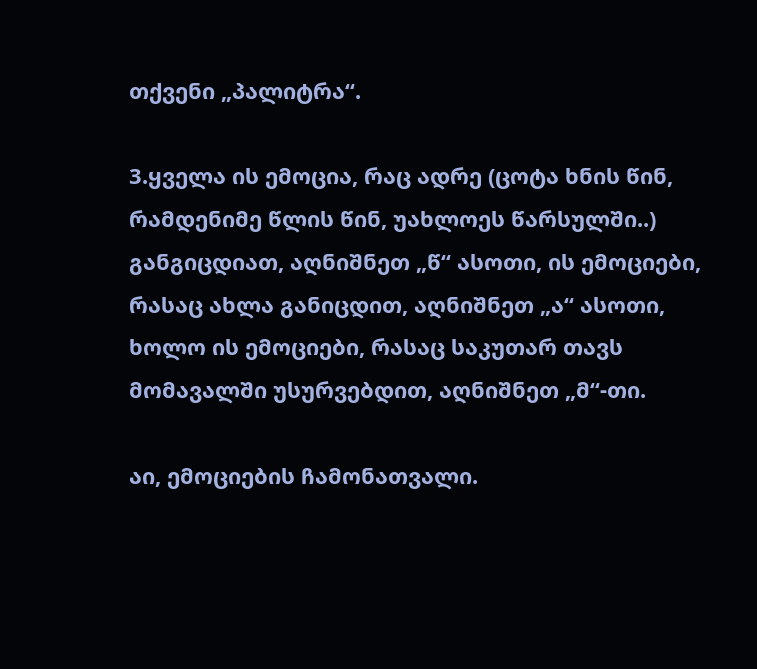თქვენი „პალიტრა“.

3.ყველა ის ემოცია, რაც ადრე (ცოტა ხნის წინ, რამდენიმე წლის წინ, უახლოეს წარსულში..) განგიცდიათ, აღნიშნეთ „წ“ ასოთი, ის ემოციები, რასაც ახლა განიცდით, აღნიშნეთ „ა“ ასოთი, ხოლო ის ემოციები, რასაც საკუთარ თავს მომავალში უსურვებდით, აღნიშნეთ „მ“-თი.

აი, ემოციების ჩამონათვალი.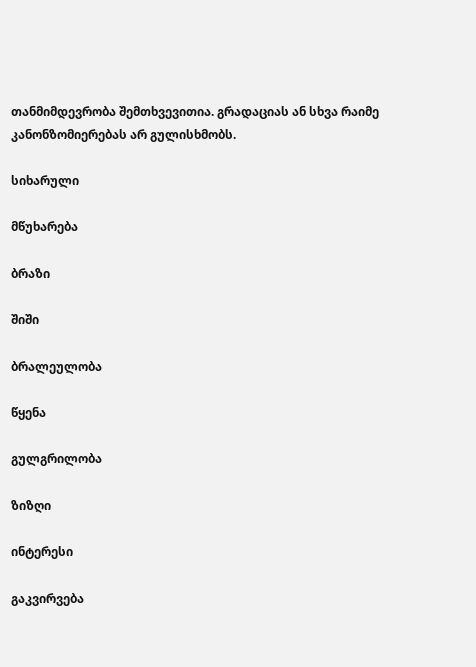თანმიმდევრობა შემთხვევითია. გრადაციას ან სხვა რაიმე კანონზომიერებას არ გულისხმობს.

სიხარული

მწუხარება

ბრაზი

შიში

ბრალეულობა

წყენა

გულგრილობა

ზიზღი

ინტერესი

გაკვირვება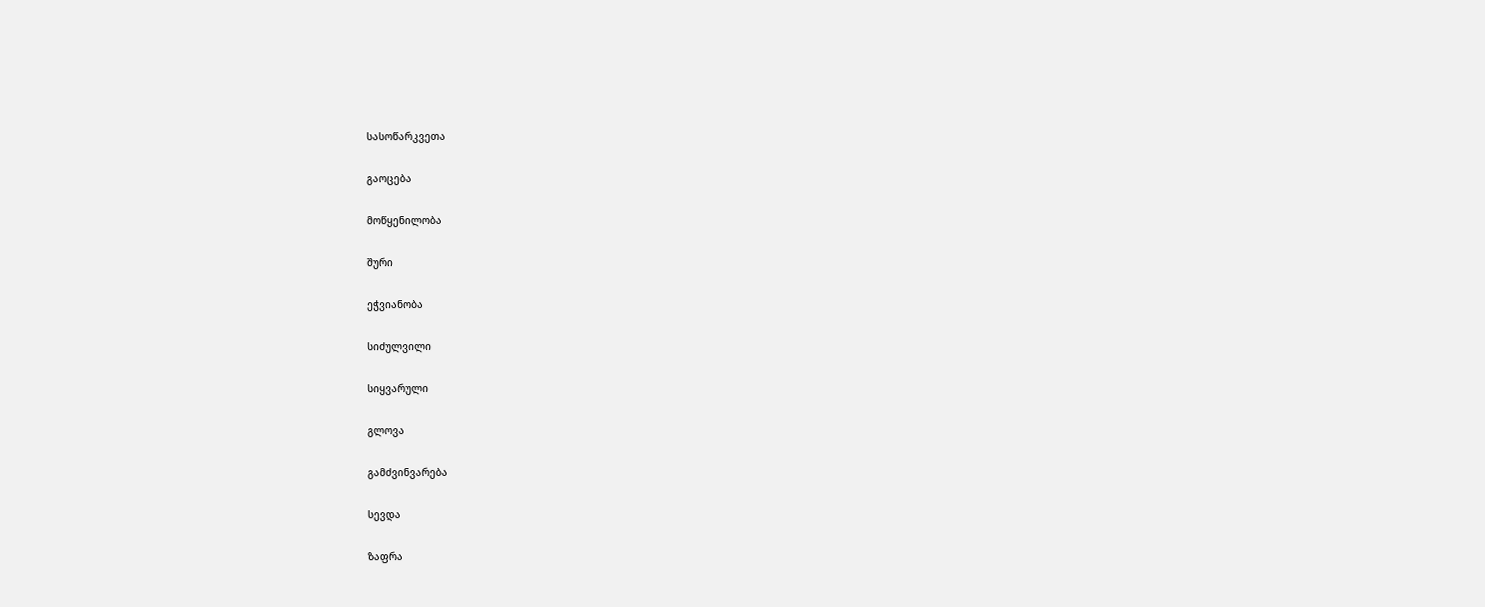სასოწარკვეთა

გაოცება

მოწყენილობა

შური

ეჭვიანობა

სიძულვილი

სიყვარული

გლოვა

გამძვინვარება

სევდა

ზაფრა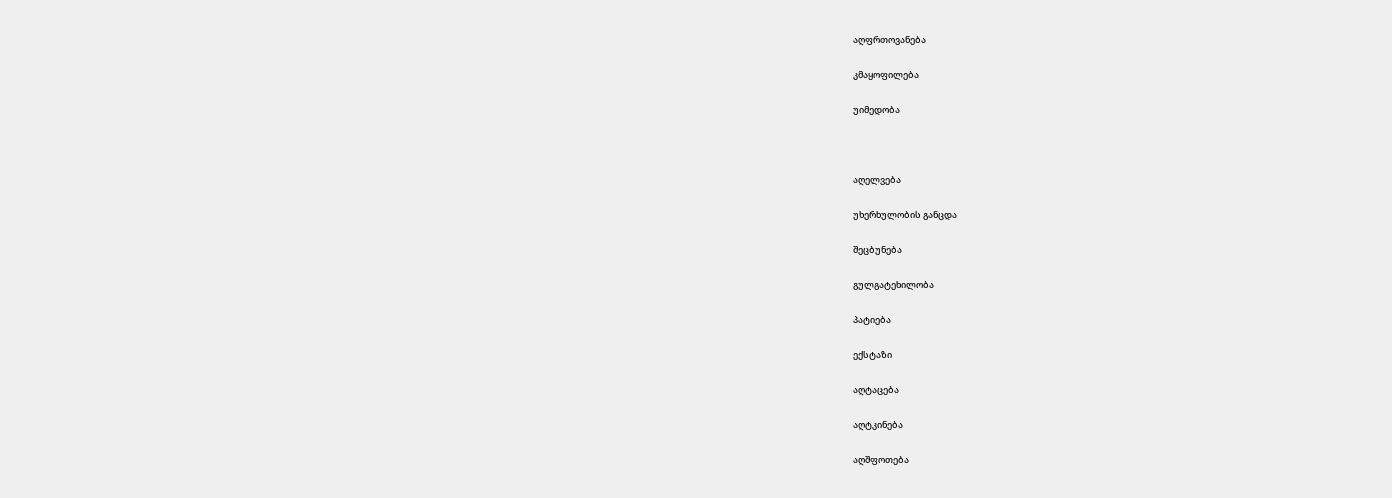აღფრთოვანება

კმაყოფილება

უიმედობა



აღელვება

უხერხულობის განცდა

შეცბუნება

გულგატეხილობა

პატიება

ექსტაზი

აღტაცება

აღტკინება

აღშფოთება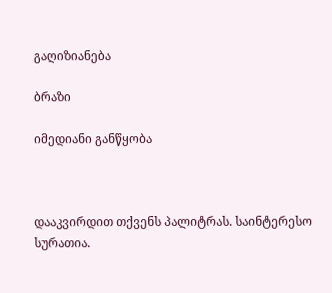გაღიზიანება

ბრაზი

იმედიანი განწყობა



დააკვირდით თქვენს პალიტრას. საინტერესო სურათია.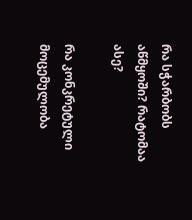რა სჭარბობს აწმყოში? რატომაა ასე?

რა კონკრეტული მოცემულობა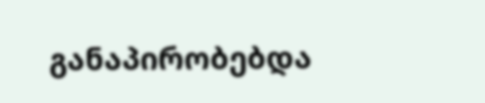განაპირობებდა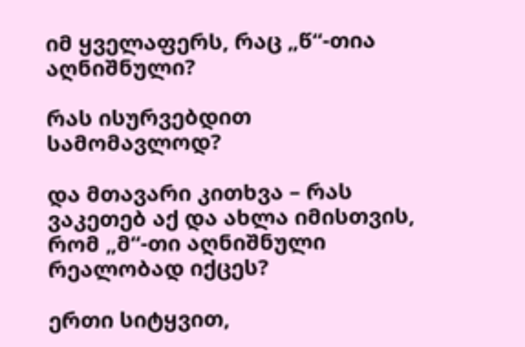იმ ყველაფერს, რაც „წ“-თია აღნიშნული?

რას ისურვებდით სამომავლოდ?

და მთავარი კითხვა – რას ვაკეთებ აქ და ახლა იმისთვის, რომ „მ“-თი აღნიშნული რეალობად იქცეს?

ერთი სიტყვით,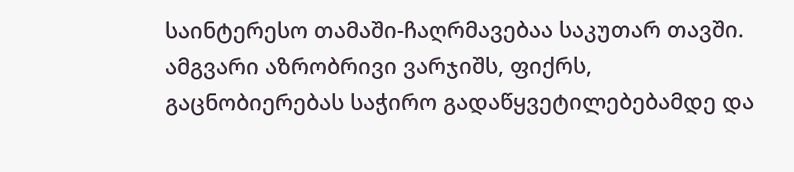საინტერესო თამაში-ჩაღრმავებაა საკუთარ თავში. ამგვარი აზრობრივი ვარჯიშს, ფიქრს, გაცნობიერებას საჭირო გადაწყვეტილებებამდე და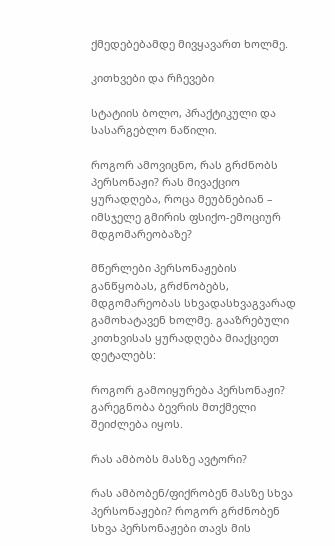ქმედებებამდე მივყავართ ხოლმე.

კითხვები და რჩევები

სტატიის ბოლო, პრაქტიკული და სასარგებლო ნაწილი.

როგორ ამოვიცნო, რას გრძნობს პერსონაჟი? რას მივაქციო ყურადღება, როცა მეუბნებიან – იმსჯელე გმირის ფსიქო-ემოციურ მდგომარეობაზე?

მწერლები პერსონაჟების განწყობას, გრძნობებს, მდგომარეობას სხვადასხვაგვარად გამოხატავენ ხოლმე. გააზრებული კითხვისას ყურადღება მიაქციეთ დეტალებს:

როგორ გამოიყურება პერსონაჟი? გარეგნობა ბევრის მთქმელი შეიძლება იყოს.

რას ამბობს მასზე ავტორი?

რას ამბობენ/ფიქრობენ მასზე სხვა პერსონაჟები? როგორ გრძნობენ სხვა პერსონაჟები თავს მის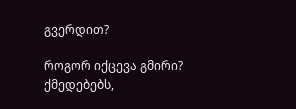გვერდით?

როგორ იქცევა გმირი? ქმედებებს,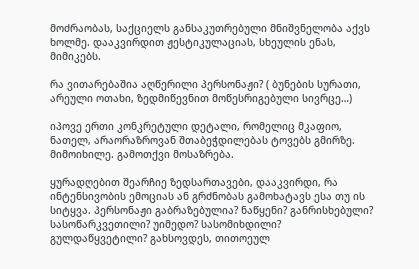მოძრაობას, საქციელს განსაკუთრებული მნიშვნელობა აქვს ხოლმე. დააკვირდით ჟესტიკულაციას, სხეულის ენას, მიმიკებს.

რა ვითარებაშია აღწერილი პერსონაჟი? ( ბუნების სურათი, არეული ოთახი, ზედმიწევნით მოწესრიგებული სივრცე…)

იპოვე ერთი კონკრეტული დეტალი, რომელიც მკაფიო, ნათელ, არაორაზროვან შთაბეჭდილებას ტოვებს გმირზე. მიმოიხილე. გამოთქვი მოსაზრება.

ყურადღებით შეარჩიე ზედსართავები, დააკვირდი, რა ინტენსივობის ემოციას ან გრძნობას გამოხატავს ესა თუ ის სიტყვა. პერსონაჟი გაბრაზებულია? ნაწყენი? განრისხებული? სასოწარკვეთილი? უიმედო? სასომიხდილი? გულდაწყვეტილი? გახსოვდეს, თითოეულ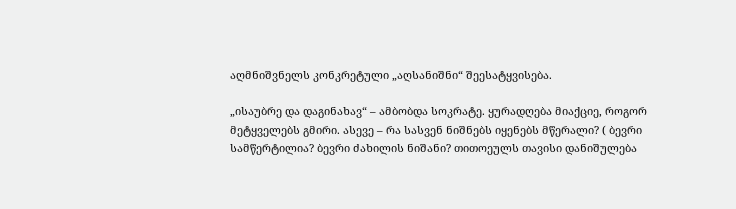აღმნიშვნელს კონკრეტული „აღსანიშნი“ შეესატყვისება.

„ისაუბრე და დაგინახავ“ – ამბობდა სოკრატე. ყურადღება მიაქციე, როგორ მეტყველებს გმირი. ასევე – რა სასვენ ნიშნებს იყენებს მწერალი? ( ბევრი სამწერტილია? ბევრი ძახილის ნიშანი? თითოეულს თავისი დანიშულება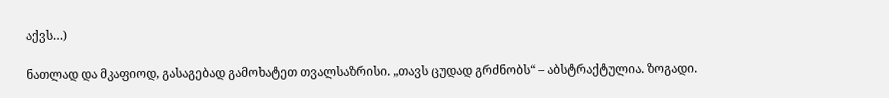აქვს…)

ნათლად და მკაფიოდ, გასაგებად გამოხატეთ თვალსაზრისი. „თავს ცუდად გრძნობს“ – აბსტრაქტულია. ზოგადი.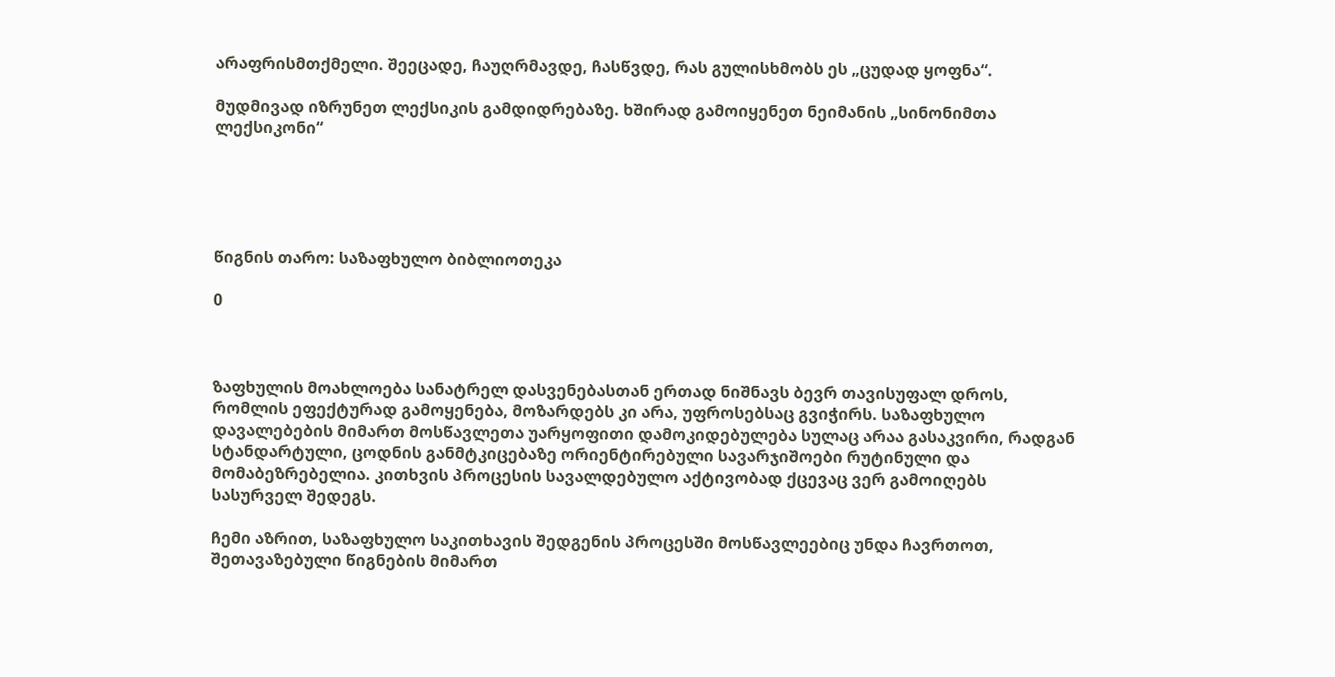არაფრისმთქმელი. შეეცადე, ჩაუღრმავდე, ჩასწვდე, რას გულისხმობს ეს „ცუდად ყოფნა“.

მუდმივად იზრუნეთ ლექსიკის გამდიდრებაზე. ხშირად გამოიყენეთ ნეიმანის „სინონიმთა ლექსიკონი“





წიგნის თარო: საზაფხულო ბიბლიოთეკა

0



ზაფხულის მოახლოება სანატრელ დასვენებასთან ერთად ნიშნავს ბევრ თავისუფალ დროს, რომლის ეფექტურად გამოყენება, მოზარდებს კი არა, უფროსებსაც გვიჭირს. საზაფხულო დავალებების მიმართ მოსწავლეთა უარყოფითი დამოკიდებულება სულაც არაა გასაკვირი, რადგან სტანდარტული, ცოდნის განმტკიცებაზე ორიენტირებული სავარჯიშოები რუტინული და მომაბეზრებელია. კითხვის პროცესის სავალდებულო აქტივობად ქცევაც ვერ გამოიღებს სასურველ შედეგს.

ჩემი აზრით, საზაფხულო საკითხავის შედგენის პროცესში მოსწავლეებიც უნდა ჩავრთოთ, შეთავაზებული წიგნების მიმართ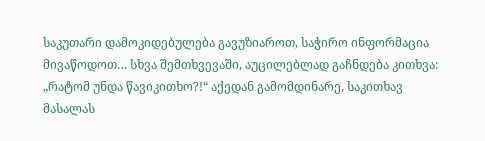საკუთარი დამოკიდებულება გავუზიაროთ, საჭირო ინფორმაცია მივაწოდოთ… სხვა შემთხვევაში, აუცილებლად გაჩნდება კითხვა: „რატომ უნდა წავიკითხო?!“ აქედან გამომდინარე, საკითხავ მასალას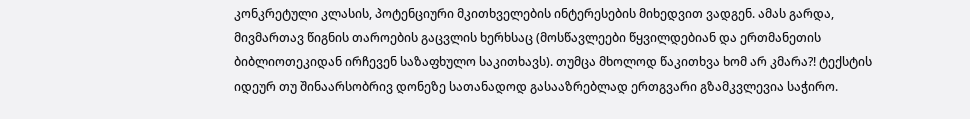კონკრეტული კლასის, პოტენციური მკითხველების ინტერესების მიხედვით ვადგენ. ამას გარდა, მივმართავ წიგნის თაროების გაცვლის ხერხსაც (მოსწავლეები წყვილდებიან და ერთმანეთის ბიბლიოთეკიდან ირჩევენ საზაფხულო საკითხავს). თუმცა მხოლოდ წაკითხვა ხომ არ კმარა?! ტექსტის იდეურ თუ შინაარსობრივ დონეზე სათანადოდ გასააზრებლად ერთგვარი გზამკვლევია საჭირო.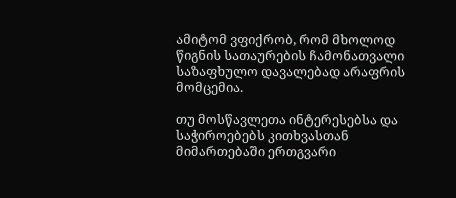ამიტომ ვფიქრობ, რომ მხოლოდ წიგნის სათაურების ჩამონათვალი საზაფხულო დავალებად არაფრის მომცემია.

თუ მოსწავლეთა ინტერესებსა და საჭიროებებს კითხვასთან მიმართებაში ერთგვარი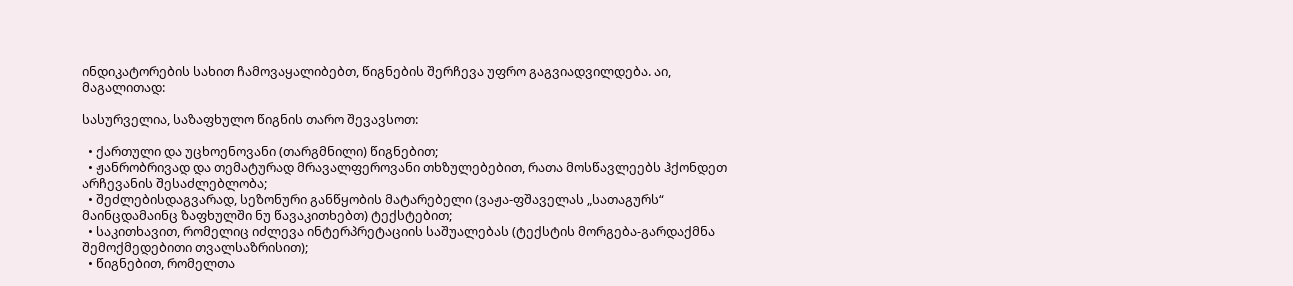ინდიკატორების სახით ჩამოვაყალიბებთ, წიგნების შერჩევა უფრო გაგვიადვილდება. აი, მაგალითად:

სასურველია, საზაფხულო წიგნის თარო შევავსოთ:

  • ქართული და უცხოენოვანი (თარგმნილი) წიგნებით;
  • ჟანრობრივად და თემატურად მრავალფეროვანი თხზულებებით, რათა მოსწავლეებს ჰქონდეთ არჩევანის შესაძლებლობა;
  • შეძლებისდაგვარად, სეზონური განწყობის მატარებელი (ვაჟა-ფშაველას „სათაგურს“ მაინცდამაინც ზაფხულში ნუ წავაკითხებთ) ტექსტებით;
  • საკითხავით, რომელიც იძლევა ინტერპრეტაციის საშუალებას (ტექსტის მორგება-გარდაქმნა შემოქმედებითი თვალსაზრისით);
  • წიგნებით, რომელთა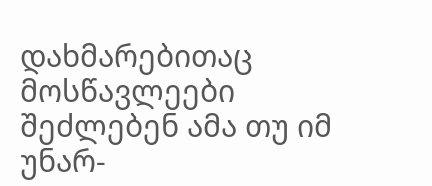დახმარებითაც მოსწავლეები შეძლებენ ამა თუ იმ  უნარ-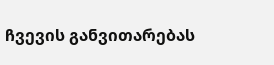ჩვევის განვითარებას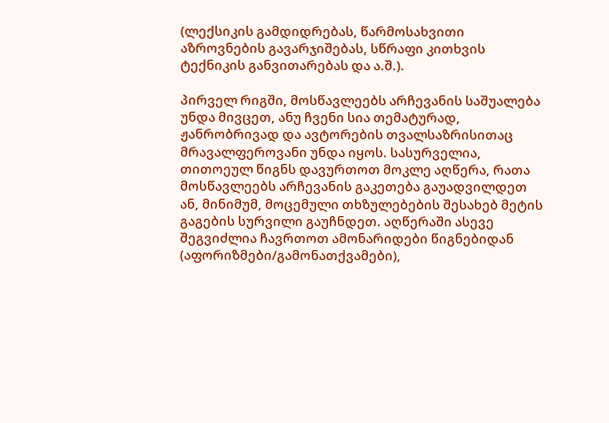(ლექსიკის გამდიდრებას, წარმოსახვითი აზროვნების გავარჯიშებას, სწრაფი კითხვის ტექნიკის განვითარებას და ა.შ.).

პირველ რიგში, მოსწავლეებს არჩევანის საშუალება უნდა მივცეთ, ანუ ჩვენი სია თემატურად, ჟანრობრივად და ავტორების თვალსაზრისითაც მრავალფეროვანი უნდა იყოს. სასურველია, თითოეულ წიგნს დავურთოთ მოკლე აღწერა, რათა მოსწავლეებს არჩევანის გაკეთება გაუადვილდეთ ან, მინიმუმ, მოცემული თხზულებების შესახებ მეტის გაგების სურვილი გაუჩნდეთ. აღწერაში ასევე შეგვიძლია ჩავრთოთ ამონარიდები წიგნებიდან (აფორიზმები/გამონათქვამები),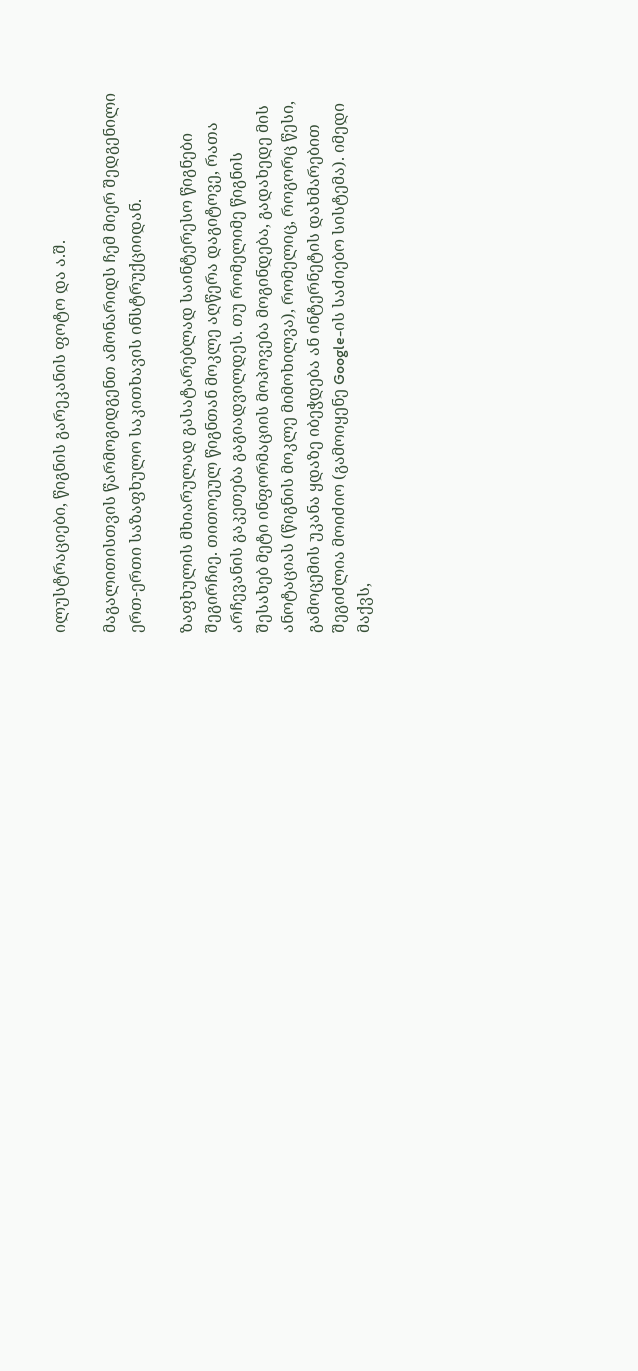ილუსტრაციები, წიგნის გარეკანის ფოტო და ა.შ.

მაგალითისთვის წარმოგიდგენთ ამონარიდს ჩემ მიერ შედგენილი ერთ-ერთი საზაფხულო საკითხავის ინსტრუქციიდან.

ზაფხულის მხიარულად გასატარებლად საინტერესო წიგნები შეგირჩიე. თითოეულ წიგნთან მოკლე აღწერა დაგიტოვე, რათა არჩევანის გაკეთება გაგიადვილდეს. თუ რომელიმე წიგნის შესახებ მეტი ინფორმაციის მოპოვება მოგინდება, გადახედე მის ანოტაციას (წიგნის მოკლე მიმოხილვა), რომელიც, როგორც წესი, გამოცემის უკანა ყდაზე იბეჭდება ან ინტერნეტის დახმარებით შეგიძლია მოიძიო (გამოიყენე Google-ის საძიებო სისტემა). იმედი მაქვს,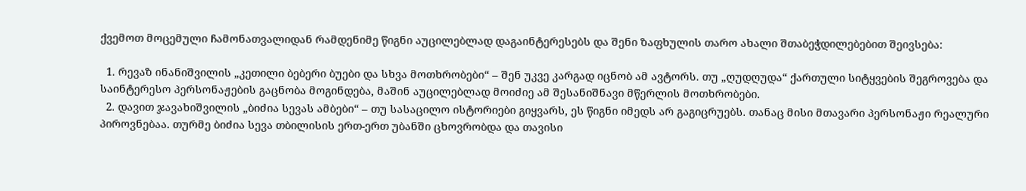ქვემოთ მოცემული ჩამონათვალიდან რამდენიმე წიგნი აუცილებლად დაგაინტერესებს და შენი ზაფხულის თარო ახალი შთაბეჭდილებებით შეივსება:

  1. რევაზ ინანიშვილის „კეთილი ბებერი ბუები და სხვა მოთხრობები“ – შენ უკვე კარგად იცნობ ამ ავტორს. თუ „ღუდღუდა“ ქართული სიტყვების შეგროვება და საინტერესო პერსონაჟების გაცნობა მოგინდება, მაშინ აუცილებლად მოიძიე ამ შესანიშნავი მწერლის მოთხრობები.
  2. დავით ჯავახიშვილის „ბიძია სევას ამბები“ – თუ სასაცილო ისტორიები გიყვარს, ეს წიგნი იმედს არ გაგიცრუებს. თანაც მისი მთავარი პერსონაჟი რეალური პიროვნებაა. თურმე ბიძია სევა თბილისის ერთ-ერთ უბანში ცხოვრობდა და თავისი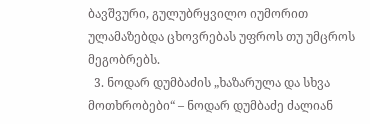ბავშვური, გულუბრყვილო იუმორით ულამაზებდა ცხოვრებას უფროს თუ უმცროს მეგობრებს.
  3. ნოდარ დუმბაძის „ხაზარულა და სხვა მოთხრობები“ – ნოდარ დუმბაძე ძალიან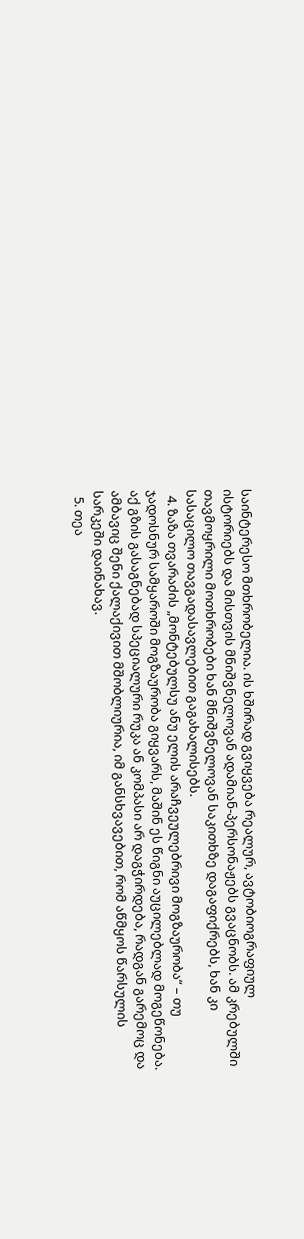საინტერესო მთხრობელია. ის ხშირად გვიყვება რეალურ, ავტობიოგრაფიულ ისტორიებს და მისთვის მნიშვნელოვან ადამიან-პერსონაჟებს გვაცნობს. ამ კრებულში თავმოყრილი მოთხრობები ხან მნიშვნელოვან საკითხზე დაგაფიქრებს, ხან კი სასაცილო თავგადასავლებით გაგახალისებს.
  4. ზაზა თვარაძის „მონტებულსუ ანუ ელის არაჩვეულებრივი მოგზაურობა“ – თუ ჯადოსნურ სამყაროში მოგზაურობა გიყვარს, მაშინ ეს წიგნი აუცილებლად მოგეწონება. აქ გზის გასაგნებად სპეციალური რუკა ან კომპასი არ დაგჭირდება, რადგან გარემოც და ამბავიც შენი ქალაქივით მშობლიურია, იმ განსხვავებით, რომ აწმყოს წარსულის სარკეში დაინახავ.
  5. თეა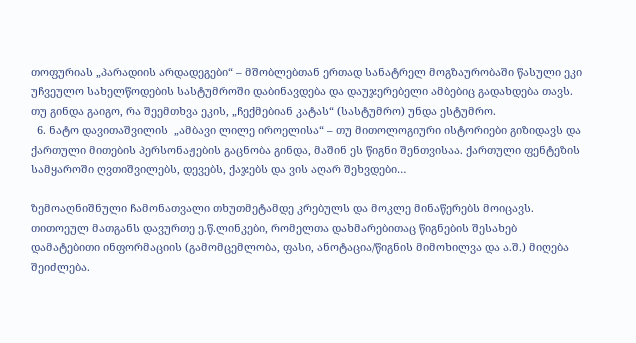თოფურიას „პარადიის არდადეგები“ – მშობლებთან ერთად სანატრელ მოგზაურობაში წასული ეკი უჩვეულო სახელწოდების სასტუმროში დაბინავდება და დაუჯერებელი ამბებიც გადახდება თავს. თუ გინდა გაიგო, რა შეემთხვა ეკის, „ჩექმებიან კატას“ (სასტუმრო) უნდა ესტუმრო.
  6. ნატო დავითაშვილის  „ამბავი ლილე იროელისა“ – თუ მითოლოგიური ისტორიები გიზიდავს და ქართული მითების პერსონაჟების გაცნობა გინდა, მაშინ ეს წიგნი შენთვისაა. ქართული ფენტეზის სამყაროში ღვთიშვილებს, დევებს, ქაჯებს და ვის აღარ შეხვდები…

ზემოაღნიშნული ჩამონათვალი თხუთმეტამდე კრებულს და მოკლე მინაწერებს მოიცავს. თითოეულ მათგანს დავურთე ე.წ.ლინკები, რომელთა დახმარებითაც წიგნების შესახებ დამატებითი ინფორმაციის (გამომცემლობა, ფასი, ანოტაცია/წიგნის მიმოხილვა და ა.შ.) მიღება შეიძლება.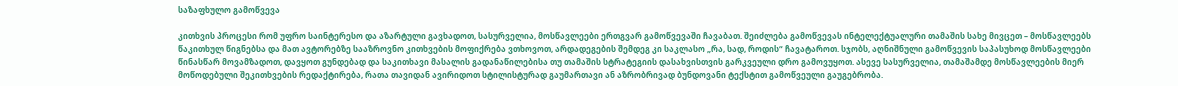საზაფხულო გამოწვევა

კითხვის პროცესი რომ უფრო საინტერესო და აზარტული გავხადოთ, სასურველია, მოსწავლეები ერთგვარ გამოწვევაში ჩავაბათ. შეიძლება გამოწვევას ინტელექტუალური თამაშის სახე მივცეთ – მოსწავლეებს წაკითხულ წიგნებსა და მათ ავტორებზე სააზროვნო კითხვების მოფიქრება ვთხოვოთ, არდადეგების შემდეგ კი საკლასო „რა, სად, როდის“ ჩავატაროთ. სჯობს, აღნიშნული გამოწვევის საპასუხოდ მოსწავლეები წინასწარ მოვამზადოთ, დავყოთ გუნდებად და საკითხავი მასალის გადანაწილებისა თუ თამაშის სტრატეგიის დასახვისთვის გარკვეული დრო გამოვუყოთ. ასევე სასურველია, თამაშამდე მოსწავლეების მიერ მოწოდებული შეკითხვების რედაქტირება, რათა თავიდან ავირიდოთ სტილისტურად გაუმართავი ან აზრობრივად ბუნდოვანი ტექსტით გამოწვეული გაუგებრობა.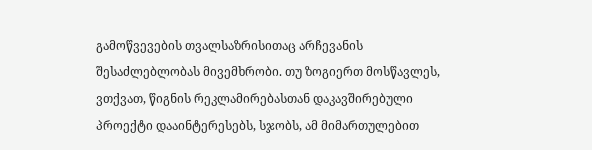გამოწვევების თვალსაზრისითაც არჩევანის შესაძლებლობას მივემხრობი. თუ ზოგიერთ მოსწავლეს, ვთქვათ, წიგნის რეკლამირებასთან დაკავშირებული პროექტი დააინტერესებს, სჯობს, ამ მიმართულებით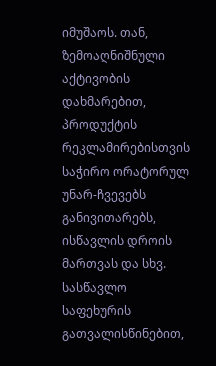იმუშაოს. თან,  ზემოაღნიშნული აქტივობის დახმარებით, პროდუქტის რეკლამირებისთვის საჭირო ორატორულ უნარ-ჩვევებს განივითარებს, ისწავლის დროის მართვას და სხვ. სასწავლო საფეხურის გათვალისწინებით,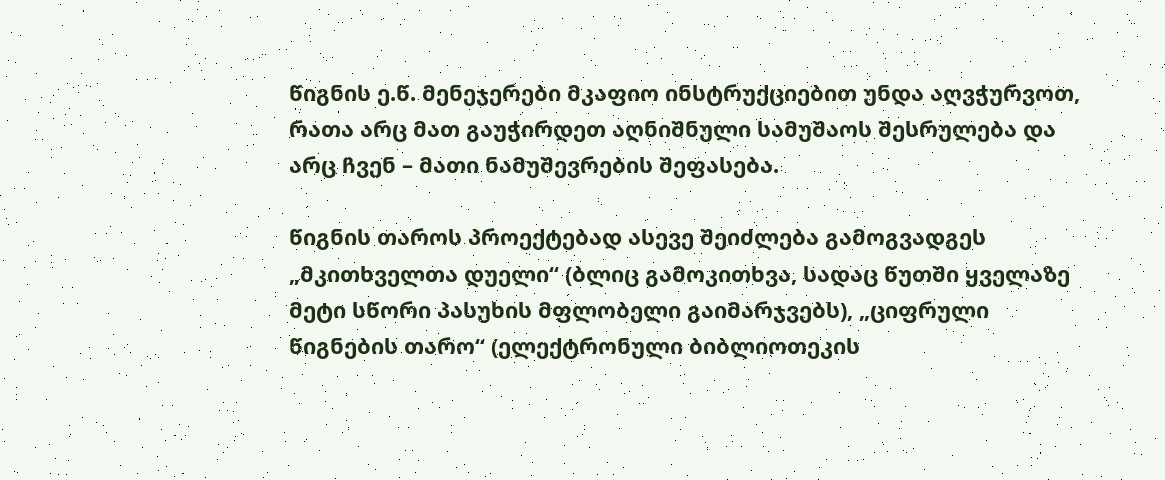წიგნის ე.წ. მენეჯერები მკაფიო ინსტრუქციებით უნდა აღვჭურვოთ, რათა არც მათ გაუჭირდეთ აღნიშნული სამუშაოს შესრულება და არც ჩვენ – მათი ნამუშევრების შეფასება.

წიგნის თაროს პროექტებად ასევე შეიძლება გამოგვადგეს „მკითხველთა დუელი“ (ბლიც გამოკითხვა, სადაც წუთში ყველაზე მეტი სწორი პასუხის მფლობელი გაიმარჯვებს), „ციფრული წიგნების თარო“ (ელექტრონული ბიბლიოთეკის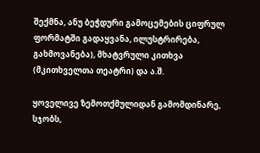შექმნა, ანუ ბეჭდური გამოცემების ციფრულ ფორმატში გადაყვანა, ილუსტრირება, გახმოვანება), მხატვრული კითხვა (მკითხველთა თეატრი) და ა.შ.

ყოველივე ზემოთქმულიდან გამომდინარე, სჯობს,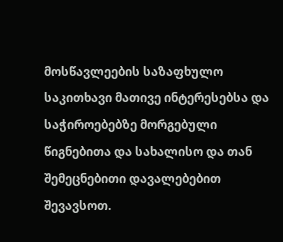მოსწავლეების საზაფხულო საკითხავი მათივე ინტერესებსა და საჭიროებებზე მორგებული წიგნებითა და სახალისო და თან შემეცნებითი დავალებებით შევავსოთ.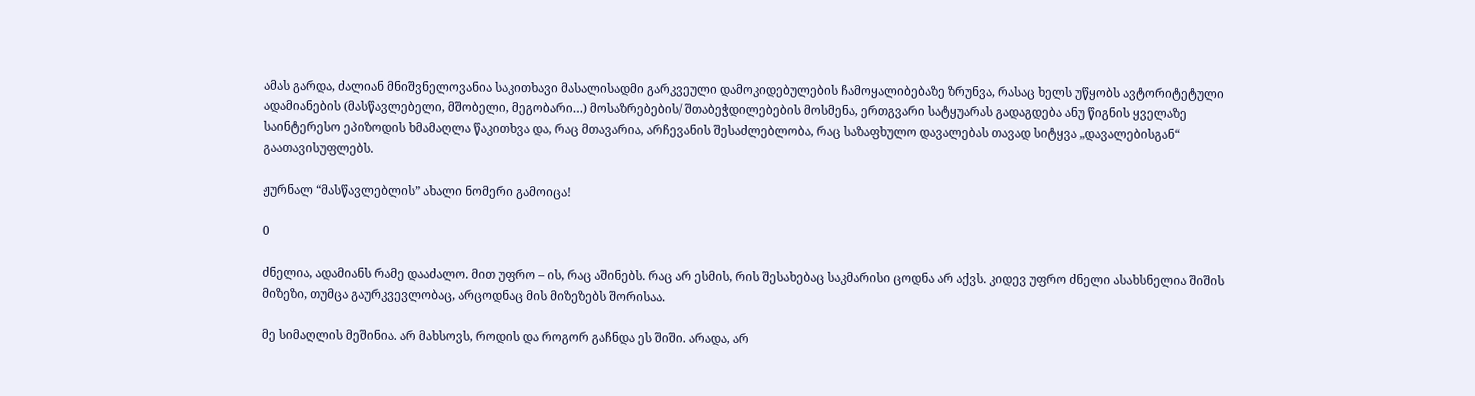ამას გარდა, ძალიან მნიშვნელოვანია საკითხავი მასალისადმი გარკვეული დამოკიდებულების ჩამოყალიბებაზე ზრუნვა, რასაც ხელს უწყობს ავტორიტეტული ადამიანების (მასწავლებელი, მშობელი, მეგობარი…) მოსაზრებების/ შთაბეჭდილებების მოსმენა, ერთგვარი სატყუარას გადაგდება ანუ წიგნის ყველაზე საინტერესო ეპიზოდის ხმამაღლა წაკითხვა და, რაც მთავარია, არჩევანის შესაძლებლობა, რაც საზაფხულო დავალებას თავად სიტყვა „დავალებისგან“ გაათავისუფლებს.

ჟურნალ “მასწავლებლის” ახალი ნომერი გამოიცა!

0

ძნელია, ადამიანს რამე დააძალო. მით უფრო – ის, რაც აშინებს. რაც არ ესმის, რის შესახებაც საკმარისი ცოდნა არ აქვს. კიდევ უფრო ძნელი ასახსნელია შიშის მიზეზი, თუმცა გაურკვევლობაც, არცოდნაც მის მიზეზებს შორისაა.

მე სიმაღლის მეშინია. არ მახსოვს, როდის და როგორ გაჩნდა ეს შიში. არადა, არ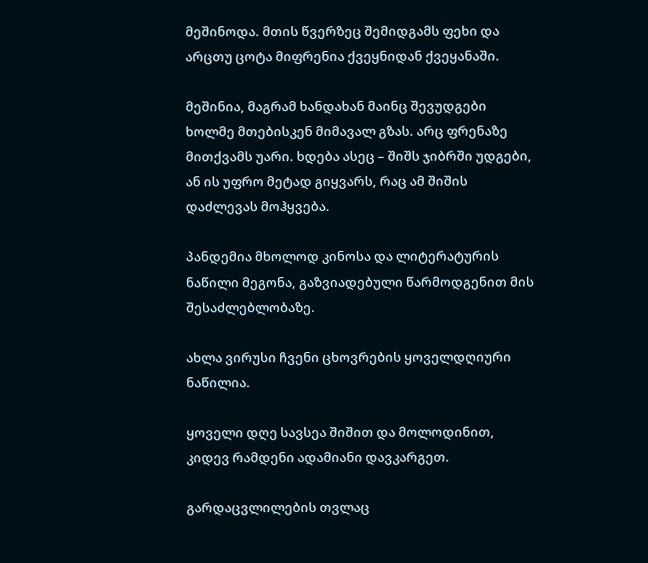მეშინოდა. მთის წვერზეც შემიდგამს ფეხი და არცთუ ცოტა მიფრენია ქვეყნიდან ქვეყანაში.

მეშინია, მაგრამ ხანდახან მაინც შევუდგები ხოლმე მთებისკენ მიმავალ გზას. არც ფრენაზე მითქვამს უარი. ხდება ასეც – შიშს ჯიბრში უდგები, ან ის უფრო მეტად გიყვარს, რაც ამ შიშის დაძლევას მოჰყვება.

პანდემია მხოლოდ კინოსა და ლიტერატურის ნაწილი მეგონა, გაზვიადებული წარმოდგენით მის შესაძლებლობაზე.

ახლა ვირუსი ჩვენი ცხოვრების ყოველდღიური ნაწილია.

ყოველი დღე სავსეა შიშით და მოლოდინით, კიდევ რამდენი ადამიანი დავკარგეთ.

გარდაცვლილების თვლაც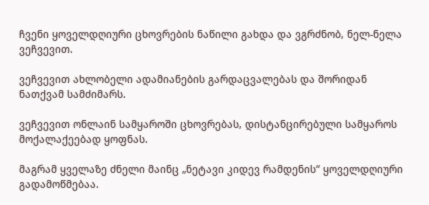ჩვენი ყოველდღიური ცხოვრების ნაწილი გახდა და ვგრძნობ, ნელ-ნელა ვეჩვევით.

ვეჩვევით ახლობელი ადამიანების გარდაცვალებას და შორიდან ნათქვამ სამძიმარს.

ვეჩვევით ონლაინ სამყაროში ცხოვრებას, დისტანცირებული სამყაროს მოქალაქეებად ყოფნას.

მაგრამ ყველაზე ძნელი მაინც „ნეტავი კიდევ რამდენის“ ყოველდღიური გადამოწმებაა.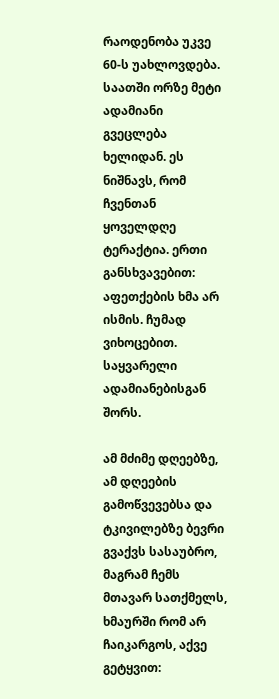რაოდენობა უკვე 60-ს უახლოვდება. საათში ორზე მეტი ადამიანი გვეცლება ხელიდან. ეს ნიშნავს, რომ ჩვენთან ყოველდღე ტერაქტია. ერთი განსხვავებით: აფეთქების ხმა არ ისმის. ჩუმად ვიხოცებით. საყვარელი ადამიანებისგან შორს.

ამ მძიმე დღეებზე, ამ დღეების გამოწვევებსა და ტკივილებზე ბევრი გვაქვს სასაუბრო, მაგრამ ჩემს მთავარ სათქმელს, ხმაურში რომ არ ჩაიკარგოს, აქვე გეტყვით: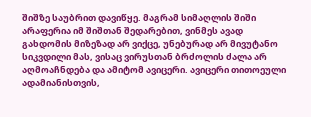შიშზე საუბრით დავიწყე. მაგრამ სიმაღლის შიში არაფერია იმ შიშთან შედარებით, ვინმეს ავად გახდომის მიზეზად არ ვიქცე, უნებურად არ მივუტანო სიკვდილი მას, ვისაც ვირუსთან ბრძოლის ძალა არ აღმოაჩნდება და ამიტომ ავიცერი. ავიცერი თითოეული ადამიანისთვის,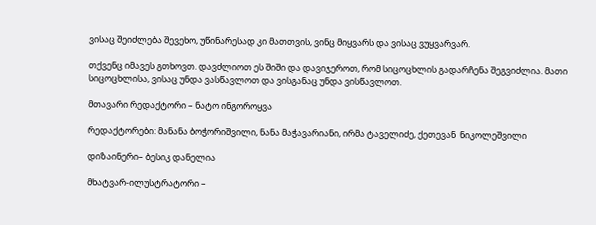ვისაც შეიძლება შევეხო, უწინარესად კი მათთვის, ვინც მიყვარს და ვისაც ვუყვარვარ.

თქვენც იმავეს გთხოვთ. დავძლიოთ ეს შიში და დავიჯეროთ, რომ სიცოცხლის გადარჩენა შეგვიძლია. მათი სიცოცხლისა, ვისაც უნდა ვასწავლოთ და ვისგანაც უნდა ვისწავლოთ.

მთავარი რედაქტორი – ნატო ინგოროყვა

რედაქტორები: მანანა ბოჭორიშვილი, ნანა მაჭავარიანი, ირმა ტაველიძე, ქეთევან  ნიკოლეშვილი

დიზაინერი– ბესიკ დანელია

მხატვარ-ილუსტრატორი –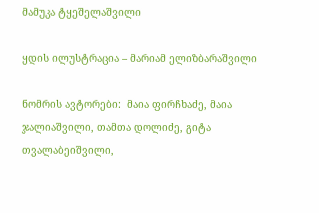მამუკა ტყეშელაშვილი

ყდის ილუსტრაცია – მარიამ ელიზბარაშვილი

ნომრის ავტორები:  მაია ფირჩხაძე, მაია ჯალიაშვილი, თამთა დოლიძე, გიტა თვალაბეიშვილი,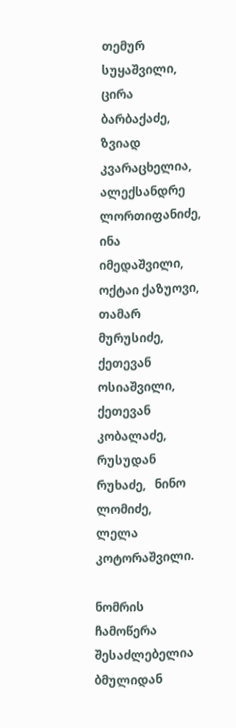თემურ სუყაშვილი, ცირა ბარბაქაძე, ზვიად კვარაცხელია, ალექსანდრე ლორთიფანიძე, ინა იმედაშვილი, ოქტაი ქაზუოვი,  თამარ მურუსიძე,  ქეთევან ოსიაშვილი, ქეთევან კობალაძე, რუსუდან რუხაძე,   ნინო ლომიძე,  ლელა კოტორაშვილი.

ნომრის ჩამოწერა შესაძლებელია ბმულიდან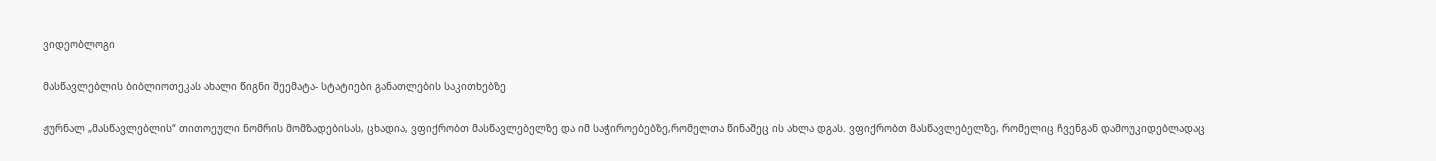ვიდეობლოგი

მასწავლებლის ბიბლიოთეკას ახალი წიგნი შეემატა- სტატიები განათლების საკითხებზე

ჟურნალ „მასწავლებლის“ თითოეული ნომრის მომზადებისას, ცხადია, ვფიქრობთ მასწავლებელზე და იმ საჭიროებებზე,რომელთა წინაშეც ის ახლა დგას. ვფიქრობთ მასწავლებელზე, რომელიც ჩვენგან დამოუკიდებლადაც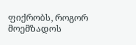ფიქრობს, როგორ მოემზადოს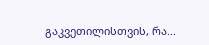გაკვეთილისთვის, რა...